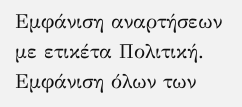Εμφάνιση αναρτήσεων με ετικέτα Πολιτική. Εμφάνιση όλων των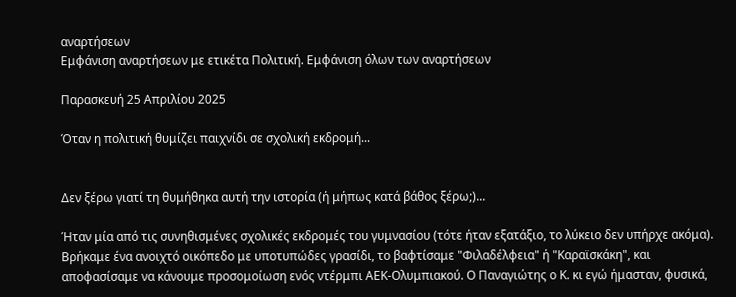αναρτήσεων
Εμφάνιση αναρτήσεων με ετικέτα Πολιτική. Εμφάνιση όλων των αναρτήσεων

Παρασκευή 25 Απριλίου 2025

Όταν η πολιτική θυμίζει παιχνίδι σε σχολική εκδρομή...


Δεν ξέρω γιατί τη θυμήθηκα αυτή την ιστορία (ή μήπως κατά βάθος ξέρω;)...

Ήταν μία από τις συνηθισμένες σχολικές εκδρομές του γυμνασίου (τότε ήταν εξατάξιο, το λύκειο δεν υπήρχε ακόμα). Βρήκαμε ένα ανοιχτό οικόπεδο με υποτυπώδες γρασίδι, το βαφτίσαμε "Φιλαδέλφεια" ή "Καραϊσκάκη", και αποφασίσαμε να κάνουμε προσομοίωση ενός ντέρμπι ΑΕΚ-Ολυμπιακού. Ο Παναγιώτης ο Κ. κι εγώ ήμασταν, φυσικά,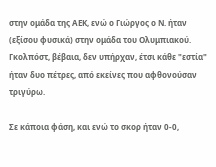στην ομάδα της ΑΕΚ, ενώ ο Γιώργος ο Ν. ήταν (εξίσου φυσικά) στην ομάδα του Ολυμπιακού. Γκολπόστ, βέβαια, δεν υπήρχαν, έτσι κάθε "εστία" ήταν δυο πέτρες, από εκείνες που αφθονούσαν τριγύρω.

Σε κάποια φάση, και ενώ το σκορ ήταν 0-0,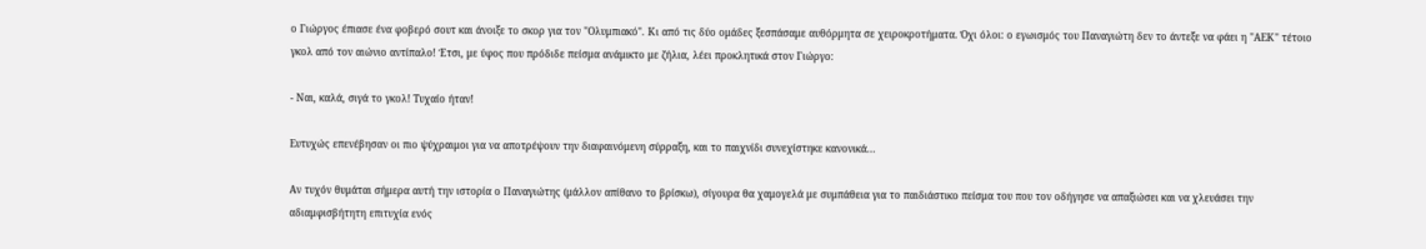ο Γιώργος έπιασε ένα φοβερό σουτ και άνοιξε το σκορ για τον "Ολυμπιακό". Κι από τις δύο ομάδες ξεσπάσαμε αυθόρμητα σε χειροκροτήματα. Όχι όλοι: ο εγωισμός του Παναγιώτη δεν το άντεξε να φάει η "ΑΕΚ" τέτοιο γκολ από τον αιώνιο αντίπαλο! Έτσι, με ύφος που πρόδιδε πείσμα ανάμικτο με ζήλια, λέει προκλητικά στον Γιώργο:

- Ναι, καλά, σιγά το γκολ! Τυχαίο ήταν!

Ευτυχώς επενέβησαν οι πιο ψύχραιμοι για να αποτρέψουν την διαφαινόμενη σύρραξη, και το παιχνίδι συνεχίστηκε κανονικά...

Αν τυχόν θυμάται σήμερα αυτή την ιστορία ο Παναγιώτης (μάλλον απίθανο το βρίσκω), σίγουρα θα χαμογελά με συμπάθεια για το παιδιάστικο πείσμα του που τον οδήγησε να απαξιώσει και να χλευάσει την αδιαμφισβήτητη επιτυχία ενός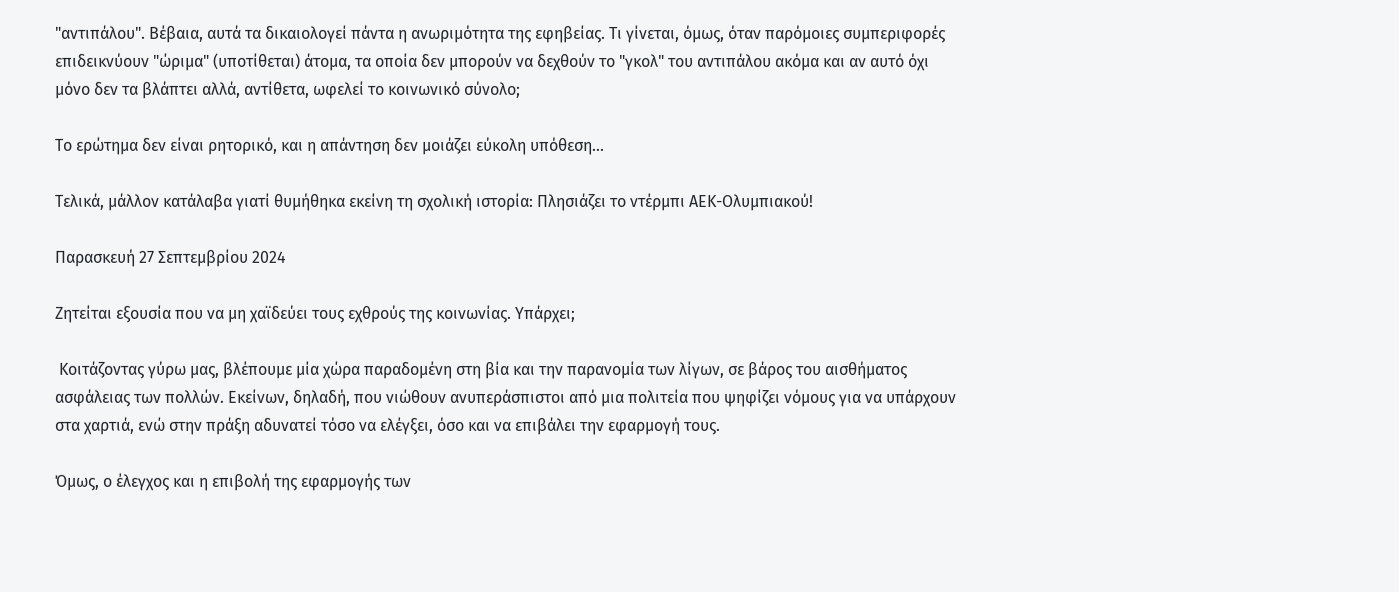"αντιπάλου". Βέβαια, αυτά τα δικαιολογεί πάντα η ανωριμότητα της εφηβείας. Τι γίνεται, όμως, όταν παρόμοιες συμπεριφορές επιδεικνύουν "ώριμα" (υποτίθεται) άτομα, τα οποία δεν μπορούν να δεχθούν το "γκολ" του αντιπάλου ακόμα και αν αυτό όχι μόνο δεν τα βλάπτει αλλά, αντίθετα, ωφελεί το κοινωνικό σύνολο;

Το ερώτημα δεν είναι ρητορικό, και η απάντηση δεν μοιάζει εύκολη υπόθεση...

Τελικά, μάλλον κατάλαβα γιατί θυμήθηκα εκείνη τη σχολική ιστορία: Πλησιάζει το ντέρμπι ΑΕΚ-Ολυμπιακού!

Παρασκευή 27 Σεπτεμβρίου 2024

Ζητείται εξουσία που να μη χαϊδεύει τους εχθρούς της κοινωνίας. Υπάρχει;

 Κοιτάζοντας γύρω μας, βλέπουμε μία χώρα παραδομένη στη βία και την παρανομία των λίγων, σε βάρος του αισθήματος ασφάλειας των πολλών. Εκείνων, δηλαδή, που νιώθουν ανυπεράσπιστοι από μια πολιτεία που ψηφίζει νόμους για να υπάρχουν στα χαρτιά, ενώ στην πράξη αδυνατεί τόσο να ελέγξει, όσο και να επιβάλει την εφαρμογή τους.

Όμως, ο έλεγχος και η επιβολή της εφαρμογής των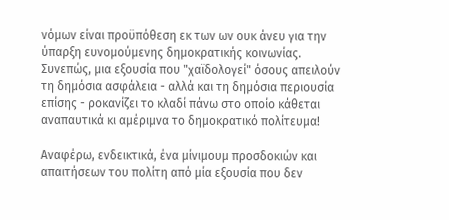νόμων είναι προϋπόθεση εκ των ων ουκ άνευ για την ύπαρξη ευνομούμενης δημοκρατικής κοινωνίας. Συνεπώς, μια εξουσία που "χαϊδολογεί" όσους απειλούν τη δημόσια ασφάλεια - αλλά και τη δημόσια περιουσία επίσης - ροκανίζει το κλαδί πάνω στο οποίο κάθεται αναπαυτικά κι αμέριμνα το δημοκρατικό πολίτευμα!

Αναφέρω, ενδεικτικά, ένα μίνιμουμ προσδοκιών και απαιτήσεων του πολίτη από μία εξουσία που δεν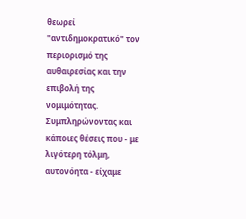θεωρεί "αντιδημοκρατικό" τον περιορισμό της αυθαιρεσίας και την επιβολή της νομιμότητας. Συμπληρώνοντας και κάποιες θέσεις που - με λιγότερη τόλμη, αυτονόητα - είχαμε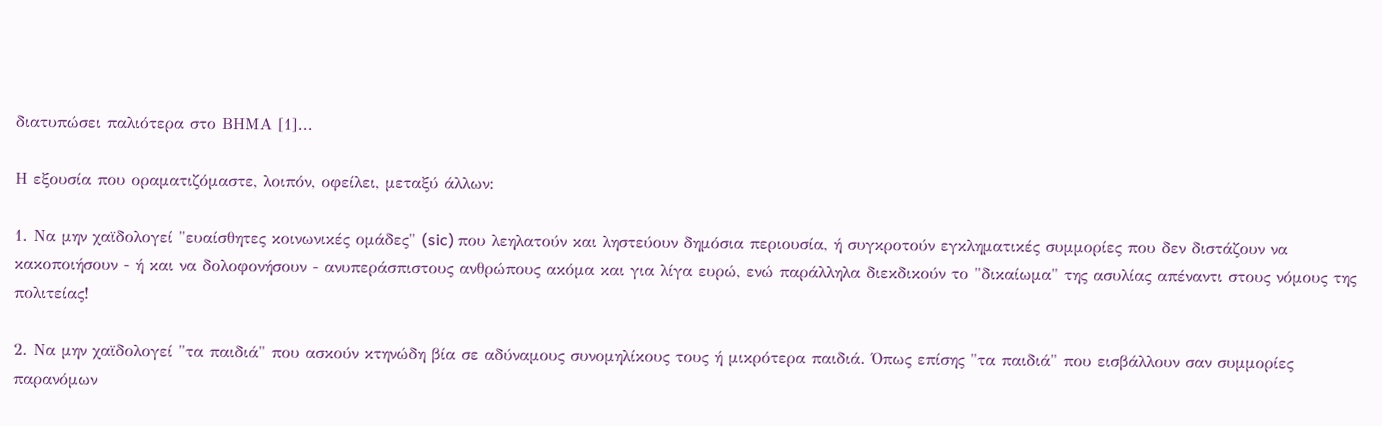διατυπώσει παλιότερα στο ΒΗΜΑ [1]...

Η εξουσία που οραματιζόμαστε, λοιπόν, οφείλει, μεταξύ άλλων:

1. Να μην χαϊδολογεί "ευαίσθητες κοινωνικές ομάδες" (sic) που λεηλατούν και ληστεύουν δημόσια περιουσία, ή συγκροτούν εγκληματικές συμμορίες που δεν διστάζουν να κακοποιήσουν - ή και να δολοφονήσουν - ανυπεράσπιστους ανθρώπους ακόμα και για λίγα ευρώ, ενώ παράλληλα διεκδικούν το "δικαίωμα" της ασυλίας απέναντι στους νόμους της πολιτείας!

2. Να μην χαϊδολογεί "τα παιδιά" που ασκούν κτηνώδη βία σε αδύναμους συνομηλίκους τους ή μικρότερα παιδιά. Όπως επίσης "τα παιδιά" που εισβάλλουν σαν συμμορίες παρανόμων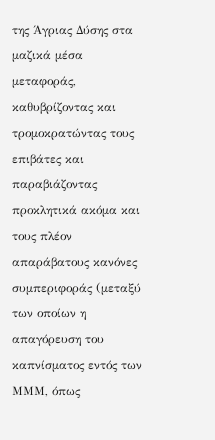της Άγριας Δύσης στα μαζικά μέσα μεταφοράς, καθυβρίζοντας και τρομοκρατώντας τους επιβάτες και παραβιάζοντας προκλητικά ακόμα και τους πλέον απαράβατους κανόνες συμπεριφοράς (μεταξύ των οποίων η απαγόρευση του καπνίσματος εντός των ΜΜΜ, όπως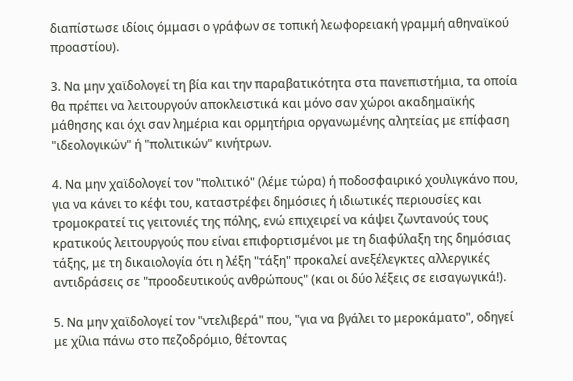διαπίστωσε ιδίοις όμμασι ο γράφων σε τοπική λεωφορειακή γραμμή αθηναϊκού προαστίου).

3. Να μην χαϊδολογεί τη βία και την παραβατικότητα στα πανεπιστήμια, τα οποία θα πρέπει να λειτουργούν αποκλειστικά και μόνο σαν χώροι ακαδημαϊκής μάθησης και όχι σαν λημέρια και ορμητήρια οργανωμένης αλητείας με επίφαση "ιδεολογικών" ή "πολιτικών" κινήτρων.

4. Να μην χαϊδολογεί τον "πολιτικό" (λέμε τώρα) ή ποδοσφαιρικό χουλιγκάνο που, για να κάνει το κέφι του, καταστρέφει δημόσιες ή ιδιωτικές περιουσίες και τρομοκρατεί τις γειτονιές της πόλης, ενώ επιχειρεί να κάψει ζωντανούς τους κρατικούς λειτουργούς που είναι επιφορτισμένοι με τη διαφύλαξη της δημόσιας τάξης, με τη δικαιολογία ότι η λέξη "τάξη" προκαλεί ανεξέλεγκτες αλλεργικές αντιδράσεις σε "προοδευτικούς ανθρώπους" (και οι δύο λέξεις σε εισαγωγικά!).

5. Να μην χαϊδολογεί τον "ντελιβερά" που, "για να βγάλει το μεροκάματο", οδηγεί με χίλια πάνω στο πεζοδρόμιο, θέτοντας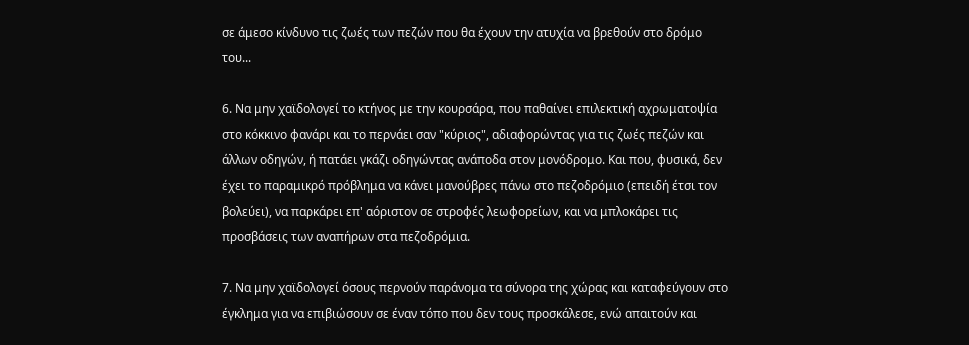σε άμεσο κίνδυνο τις ζωές των πεζών που θα έχουν την ατυχία να βρεθούν στο δρόμο του...

6. Να μην χαϊδολογεί το κτήνος με την κουρσάρα, που παθαίνει επιλεκτική αχρωματοψία στο κόκκινο φανάρι και το περνάει σαν "κύριος", αδιαφορώντας για τις ζωές πεζών και άλλων οδηγών, ή πατάει γκάζι οδηγώντας ανάποδα στον μονόδρομο. Και που, φυσικά, δεν έχει το παραμικρό πρόβλημα να κάνει μανούβρες πάνω στο πεζοδρόμιο (επειδή έτσι τον βολεύει), να παρκάρει επ' αόριστον σε στροφές λεωφορείων, και να μπλοκάρει τις προσβάσεις των αναπήρων στα πεζοδρόμια.

7. Να μην χαϊδολογεί όσους περνούν παράνομα τα σύνορα της χώρας και καταφεύγουν στο έγκλημα για να επιβιώσουν σε έναν τόπο που δεν τους προσκάλεσε, ενώ απαιτούν και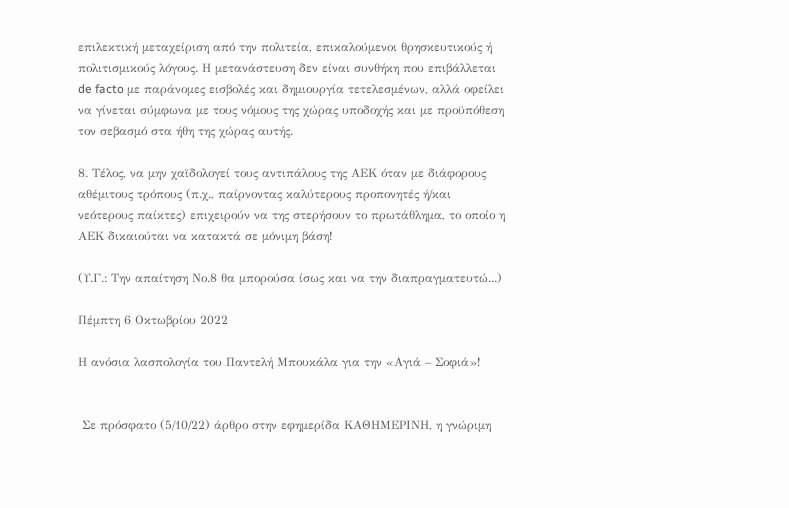επιλεκτική μεταχείριση από την πολιτεία, επικαλούμενοι θρησκευτικούς ή πολιτισμικούς λόγους. Η μετανάστευση δεν είναι συνθήκη που επιβάλλεται de facto με παράνομες εισβολές και δημιουργία τετελεσμένων, αλλά οφείλει να γίνεται σύμφωνα με τους νόμους της χώρας υποδοχής και με προϋπόθεση τον σεβασμό στα ήθη της χώρας αυτής.

8. Τέλος, να μην χαϊδολογεί τους αντιπάλους της ΑΕΚ όταν με διάφορους αθέμιτους τρόπους (π.χ., παίρνοντας καλύτερους προπονητές ή/και νεότερους παίκτες) επιχειρούν να της στερήσουν το πρωτάθλημα, το οποίο η ΑΕΚ δικαιούται να κατακτά σε μόνιμη βάση!

(Υ.Γ.: Την απαίτηση Νο.8 θα μπορούσα ίσως και να την διαπραγματευτώ...)

Πέμπτη 6 Οκτωβρίου 2022

Η ανόσια λασπολογία του Παντελή Μπουκάλα για την «Αγιά – Σοφιά»!


 Σε πρόσφατο (5/10/22) άρθρο στην εφημερίδα ΚΑΘΗΜΕΡΙΝΗ, η γνώριμη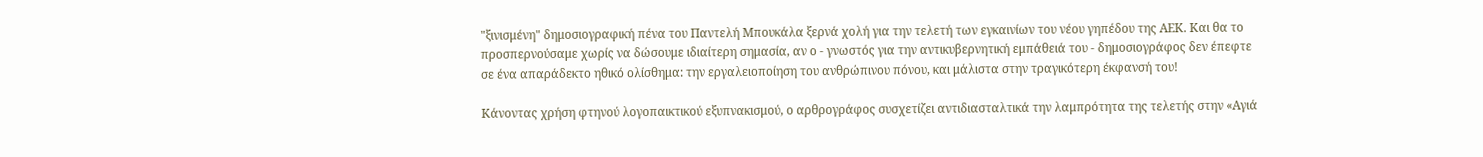"ξινισμένη" δημοσιογραφική πένα του Παντελή Μπουκάλα ξερνά χολή για την τελετή των εγκαινίων του νέου γηπέδου της ΑΕΚ. Και θα το προσπερνούσαμε χωρίς να δώσουμε ιδιαίτερη σημασία, αν ο - γνωστός για την αντικυβερνητική εμπάθειά του - δημοσιογράφος δεν έπεφτε σε ένα απαράδεκτο ηθικό ολίσθημα: την εργαλειοποίηση του ανθρώπινου πόνου, και μάλιστα στην τραγικότερη έκφανσή του!

Κάνοντας χρήση φτηνού λογοπαικτικού εξυπνακισμού, ο αρθρογράφος συσχετίζει αντιδιασταλτικά την λαμπρότητα της τελετής στην «Αγιά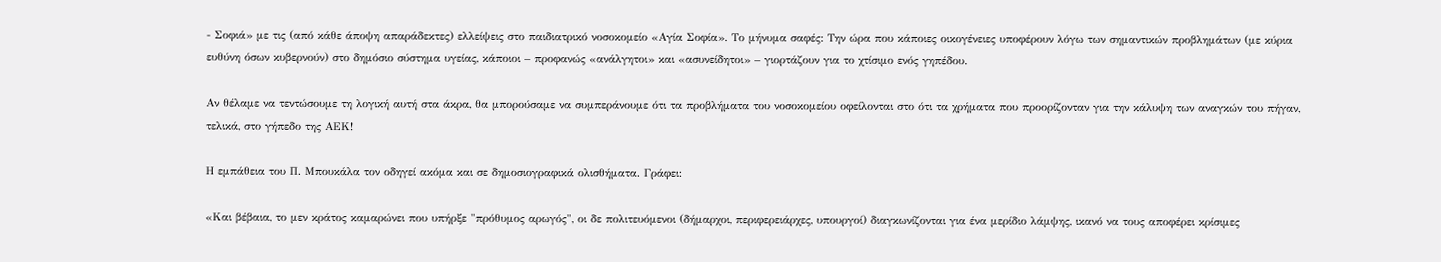- Σοφιά» με τις (από κάθε άποψη απαράδεκτες) ελλείψεις στο παιδιατρικό νοσοκομείο «Αγία Σοφία». Το μήνυμα σαφές: Την ώρα που κάποιες οικογένειες υποφέρουν λόγω των σημαντικών προβλημάτων (με κύρια ευθύνη όσων κυβερνούν) στο δημόσιο σύστημα υγείας, κάποιοι – προφανώς «ανάλγητοι» και «ασυνείδητοι» – γιορτάζουν για το χτίσιμο ενός γηπέδου.

Αν θέλαμε να τεντώσουμε τη λογική αυτή στα άκρα, θα μπορούσαμε να συμπεράνουμε ότι τα προβλήματα του νοσοκομείου οφείλονται στο ότι τα χρήματα που προορίζονταν για την κάλυψη των αναγκών του πήγαν, τελικά, στο γήπεδο της ΑΕΚ!

Η εμπάθεια του Π. Μπουκάλα τον οδηγεί ακόμα και σε δημοσιογραφικά ολισθήματα. Γράφει:

«Και βέβαια, το μεν κράτος καμαρώνει που υπήρξε "πρόθυμος αρωγός", οι δε πολιτευόμενοι (δήμαρχοι, περιφερειάρχες, υπουργοί) διαγκωνίζονται για ένα μερίδιο λάμψης, ικανό να τους αποφέρει κρίσιμες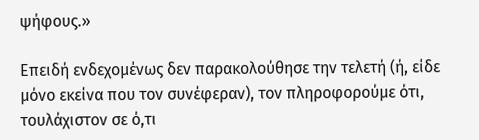ψήφους.»

Επειδή ενδεχομένως δεν παρακολούθησε την τελετή (ή, είδε μόνο εκείνα που τον συνέφεραν), τον πληροφορούμε ότι, τουλάχιστον σε ό,τι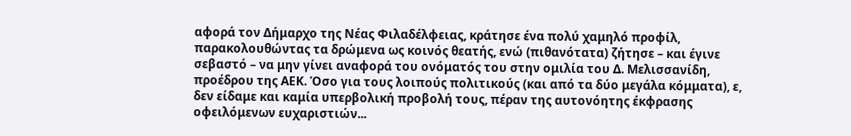αφορά τον Δήμαρχο της Νέας Φιλαδέλφειας, κράτησε ένα πολύ χαμηλό προφίλ, παρακολουθώντας τα δρώμενα ως κοινός θεατής, ενώ (πιθανότατα) ζήτησε – και έγινε σεβαστό – να μην γίνει αναφορά του ονόματός του στην ομιλία του Δ. Μελισσανίδη, προέδρου της ΑΕΚ. Όσο για τους λοιπούς πολιτικούς (και από τα δύο μεγάλα κόμματα), ε, δεν είδαμε και καμία υπερβολική προβολή τους, πέραν της αυτονόητης έκφρασης οφειλόμενων ευχαριστιών...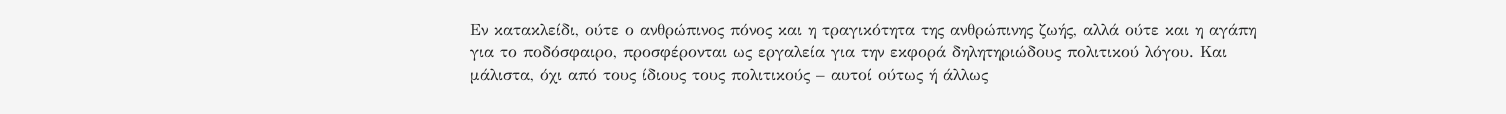Εν κατακλείδι, ούτε ο ανθρώπινος πόνος και η τραγικότητα της ανθρώπινης ζωής, αλλά ούτε και η αγάπη για το ποδόσφαιρο, προσφέρονται ως εργαλεία για την εκφορά δηλητηριώδους πολιτικού λόγου. Και μάλιστα, όχι από τους ίδιους τους πολιτικούς – αυτοί ούτως ή άλλως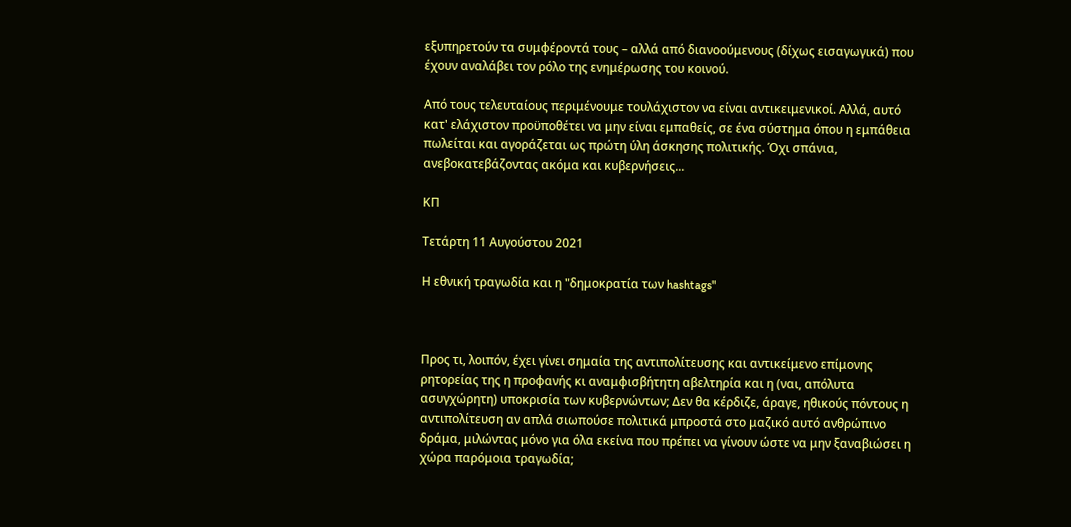εξυπηρετούν τα συμφέροντά τους – αλλά από διανοούμενους (δίχως εισαγωγικά) που έχουν αναλάβει τον ρόλο της ενημέρωσης του κοινού.

Από τους τελευταίους περιμένουμε τουλάχιστον να είναι αντικειμενικοί. Αλλά, αυτό κατ' ελάχιστον προϋποθέτει να μην είναι εμπαθείς, σε ένα σύστημα όπου η εμπάθεια πωλείται και αγοράζεται ως πρώτη ύλη άσκησης πολιτικής. Όχι σπάνια, ανεβοκατεβάζοντας ακόμα και κυβερνήσεις...

ΚΠ

Τετάρτη 11 Αυγούστου 2021

Η εθνική τραγωδία και η "δημοκρατία των hashtags"



Προς τι, λοιπόν, έχει γίνει σημαία της αντιπολίτευσης και αντικείμενο επίμονης ρητορείας της η προφανής κι αναμφισβήτητη αβελτηρία και η (ναι, απόλυτα ασυγχώρητη) υποκρισία των κυβερνώντων; Δεν θα κέρδιζε, άραγε, ηθικούς πόντους η αντιπολίτευση αν απλά σιωπούσε πολιτικά μπροστά στο μαζικό αυτό ανθρώπινο δράμα, μιλώντας μόνο για όλα εκείνα που πρέπει να γίνουν ώστε να μην ξαναβιώσει η χώρα παρόμοια τραγωδία;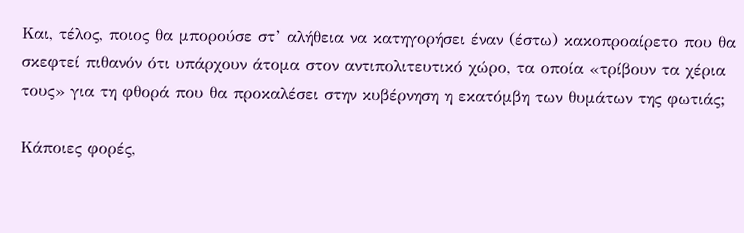Και, τέλος, ποιος θα μπορούσε στ’ αλήθεια να κατηγορήσει έναν (έστω) κακοπροαίρετο που θα σκεφτεί πιθανόν ότι υπάρχουν άτομα στον αντιπολιτευτικό χώρο, τα οποία «τρίβουν τα χέρια τους» για τη φθορά που θα προκαλέσει στην κυβέρνηση η εκατόμβη των θυμάτων της φωτιάς;

Κάποιες φορές,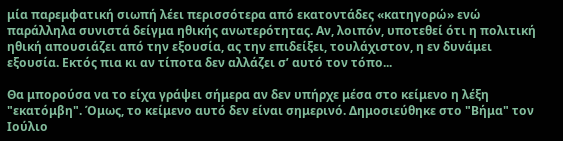μία παρεμφατική σιωπή λέει περισσότερα από εκατοντάδες «κατηγορώ» ενώ παράλληλα συνιστά δείγμα ηθικής ανωτερότητας. Αν, λοιπόν, υποτεθεί ότι η πολιτική ηθική απουσιάζει από την εξουσία, ας την επιδείξει, τουλάχιστον, η εν δυνάμει εξουσία. Εκτός πια κι αν τίποτα δεν αλλάζει σ’ αυτό τον τόπο...

Θα μπορούσα να το είχα γράψει σήμερα αν δεν υπήρχε μέσα στο κείμενο η λέξη "εκατόμβη". Όμως, το κείμενο αυτό δεν είναι σημερινό. Δημοσιεύθηκε στο "Βήμα" τον Ιούλιο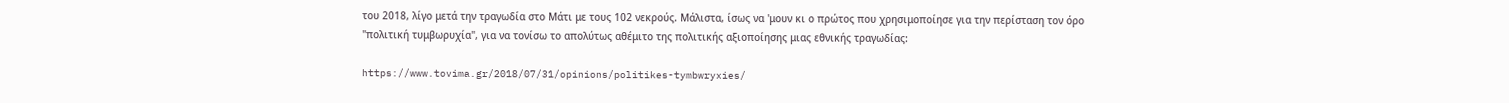του 2018, λίγο μετά την τραγωδία στο Μάτι με τους 102 νεκρούς. Μάλιστα, ίσως να 'μουν κι ο πρώτος που χρησιμοποίησε για την περίσταση τον όρο "πολιτική τυμβωρυχία", για να τονίσω το απολύτως αθέμιτο της πολιτικής αξιοποίησης μιας εθνικής τραγωδίας:

https://www.tovima.gr/2018/07/31/opinions/politikes-tymbwryxies/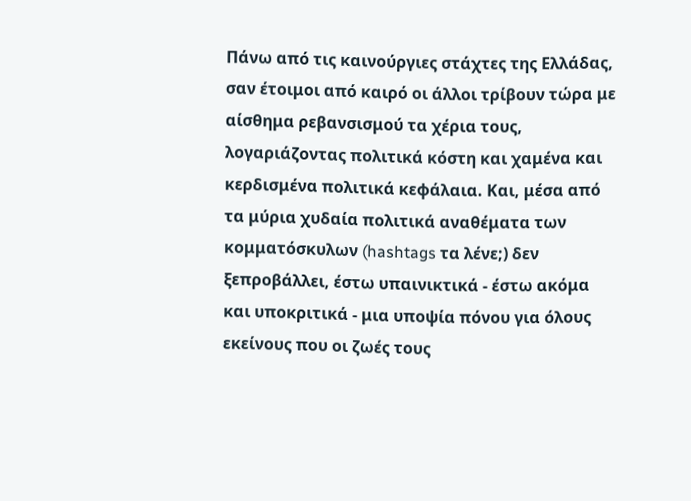Πάνω από τις καινούργιες στάχτες της Ελλάδας, σαν έτοιμοι από καιρό οι άλλοι τρίβουν τώρα με αίσθημα ρεβανσισμού τα χέρια τους, λογαριάζοντας πολιτικά κόστη και χαμένα και κερδισμένα πολιτικά κεφάλαια. Και, μέσα από τα μύρια χυδαία πολιτικά αναθέματα των κομματόσκυλων (hashtags τα λένε;) δεν ξεπροβάλλει, έστω υπαινικτικά - έστω ακόμα και υποκριτικά - μια υποψία πόνου για όλους εκείνους που οι ζωές τους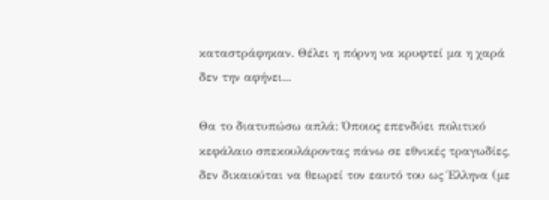καταστράφηκαν. Θέλει η πόρνη να κρυφτεί μα η χαρά δεν την αφήνει...

Θα το διατυπώσω απλά: Όποιος επενδύει πολιτικό κεφάλαιο σπεκουλάροντας πάνω σε εθνικές τραγωδίες, δεν δικαιούται να θεωρεί τον εαυτό του ως Έλληνα (με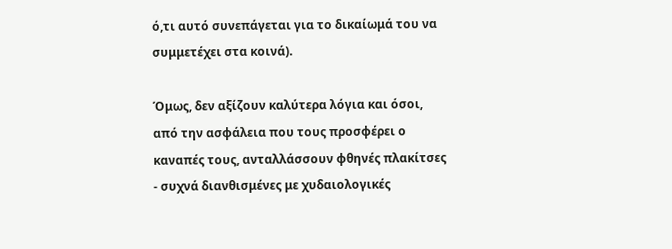ό,τι αυτό συνεπάγεται για το δικαίωμά του να συμμετέχει στα κοινά).

Όμως, δεν αξίζουν καλύτερα λόγια και όσοι, από την ασφάλεια που τους προσφέρει ο καναπές τους, ανταλλάσσουν φθηνές πλακίτσες - συχνά διανθισμένες με χυδαιολογικές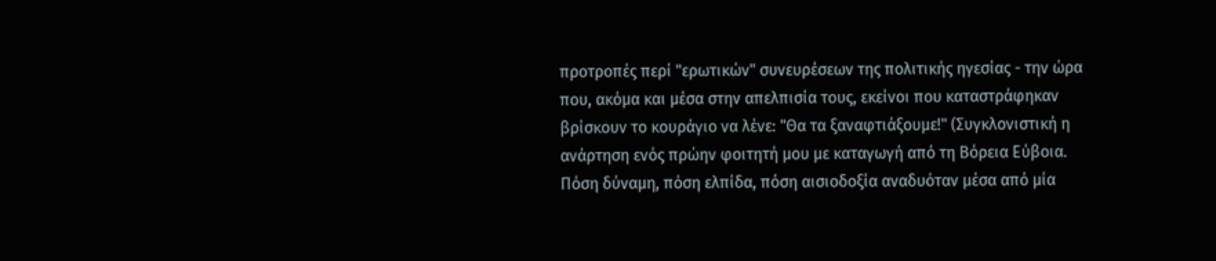προτροπές περί "ερωτικών" συνευρέσεων της πολιτικής ηγεσίας - την ώρα που, ακόμα και μέσα στην απελπισία τους, εκείνοι που καταστράφηκαν βρίσκουν το κουράγιο να λένε: "Θα τα ξαναφτιάξουμε!" (Συγκλονιστική η ανάρτηση ενός πρώην φοιτητή μου με καταγωγή από τη Βόρεια Εύβοια. Πόση δύναμη, πόση ελπίδα, πόση αισιοδοξία αναδυόταν μέσα από μία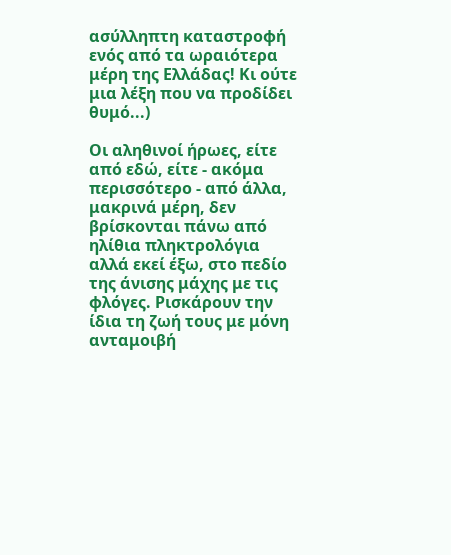ασύλληπτη καταστροφή ενός από τα ωραιότερα μέρη της Ελλάδας! Κι ούτε μια λέξη που να προδίδει θυμό...)

Οι αληθινοί ήρωες, είτε από εδώ, είτε - ακόμα περισσότερο - από άλλα, μακρινά μέρη, δεν βρίσκονται πάνω από ηλίθια πληκτρολόγια αλλά εκεί έξω, στο πεδίο της άνισης μάχης με τις φλόγες. Ρισκάρουν την ίδια τη ζωή τους με μόνη ανταμοιβή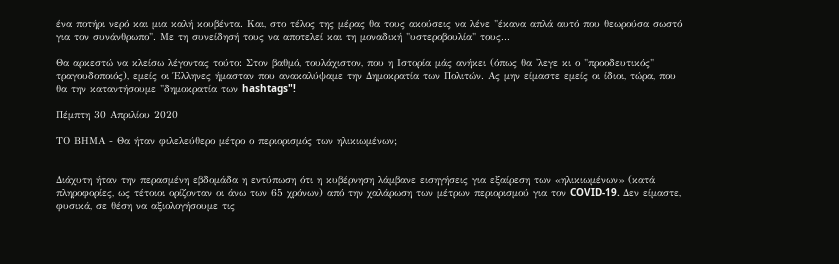ένα ποτήρι νερό και μια καλή κουβέντα. Και, στο τέλος της μέρας θα τους ακούσεις να λένε "έκανα απλά αυτό που θεωρούσα σωστό για τον συνάνθρωπο". Με τη συνείδησή τους να αποτελεί και τη μοναδική "υστεροβουλία" τους...

Θα αρκεστώ να κλείσω λέγοντας τούτο: Στον βαθμό, τουλάχιστον, που η Ιστορία μάς ανήκει (όπως θα 'λεγε κι ο "προοδευτικός" τραγουδοποιός), εμείς οι Έλληνες ήμασταν που ανακαλύψαμε την Δημοκρατία των Πολιτών. Ας μην είμαστε εμείς οι ίδιοι, τώρα, που θα την καταντήσουμε "δημοκρατία των hashtags"!

Πέμπτη 30 Απριλίου 2020

ΤΟ ΒΗΜΑ - Θα ήταν φιλελεύθερο μέτρο ο περιορισμός των ηλικιωμένων;


Διάχυτη ήταν την περασμένη εβδομάδα η εντύπωση ότι η κυβέρνηση λάμβανε εισηγήσεις για εξαίρεση των «ηλικιωμένων» (κατά πληροφορίες, ως τέτοιοι ορίζονταν οι άνω των 65 χρόνων) από την χαλάρωση των μέτρων περιορισμού για τον COVID-19. Δεν είμαστε, φυσικά, σε θέση να αξιολογήσουμε τις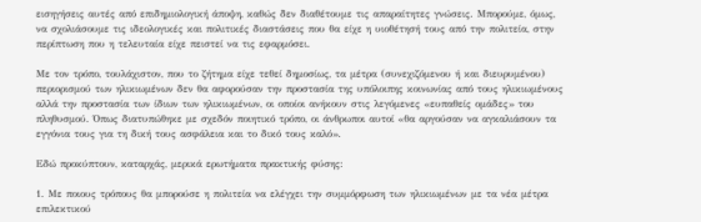εισηγήσεις αυτές από επιδημιολογική άποψη, καθώς δεν διαθέτουμε τις απαραίτητες γνώσεις. Μπορούμε, όμως, να σχολιάσουμε τις ιδεολογικές και πολιτικές διαστάσεις που θα είχε η υιοθέτησή τους από την πολιτεία, στην περίπτωση που η τελευταία είχε πειστεί να τις εφαρμόσει.

Με τον τρόπο, τουλάχιστον, που το ζήτημα είχε τεθεί δημοσίως, τα μέτρα (συνεχιζόμενου ή και διευρυμένου) περιορισμού των ηλικιωμένων δεν θα αφορούσαν την προστασία της υπόλοιπης κοινωνίας από τους ηλικιωμένους αλλά την προστασία των ίδιων των ηλικιωμένων, οι οποίοι ανήκουν στις λεγόμενες «ευπαθείς ομάδες» του πληθυσμού. Όπως διατυπώθηκε με σχεδόν ποιητικό τρόπο, οι άνθρωποι αυτοί «θα αργούσαν να αγκαλιάσουν τα εγγόνια τους για τη δική τους ασφάλεια και το δικό τους καλό».

Εδώ προκύπτουν, καταρχάς, μερικά ερωτήματα πρακτικής φύσης:

1. Με ποιους τρόπους θα μπορούσε η πολιτεία να ελέγχει την συμμόρφωση των ηλικιωμένων με τα νέα μέτρα επιλεκτικού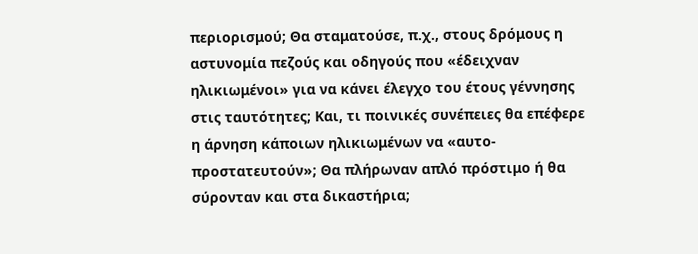περιορισμού; Θα σταματούσε, π.χ., στους δρόμους η αστυνομία πεζούς και οδηγούς που «έδειχναν ηλικιωμένοι» για να κάνει έλεγχο του έτους γέννησης στις ταυτότητες; Και, τι ποινικές συνέπειες θα επέφερε η άρνηση κάποιων ηλικιωμένων να «αυτο-προστατευτούν»; Θα πλήρωναν απλό πρόστιμο ή θα σύρονταν και στα δικαστήρια;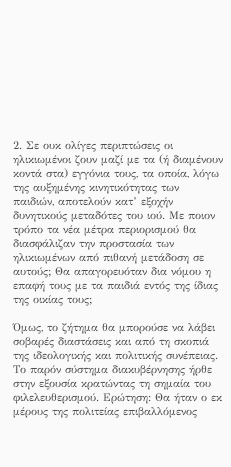2. Σε ουκ ολίγες περιπτώσεις οι ηλικιωμένοι ζουν μαζί με τα (ή διαμένουν κοντά στα) εγγόνια τους, τα οποία, λόγω της αυξημένης κινητικότητας των παιδιών, αποτελούν κατ’ εξοχήν δυνητικούς μεταδότες του ιού. Με ποιον τρόπο τα νέα μέτρα περιορισμού θα διασφάλιζαν την προστασία των ηλικιωμένων από πιθανή μετάδοση σε αυτούς; Θα απαγορευόταν δια νόμου η επαφή τους με τα παιδιά εντός της ίδιας της οικίας τους;

Όμως, το ζήτημα θα μπορούσε να λάβει σοβαρές διαστάσεις και από τη σκοπιά της ιδεολογικής και πολιτικής συνέπειας. Το παρόν σύστημα διακυβέρνησης ήρθε στην εξουσία κρατώντας τη σημαία του φιλελευθερισμού. Ερώτηση: Θα ήταν ο εκ μέρους της πολιτείας επιβαλλόμενος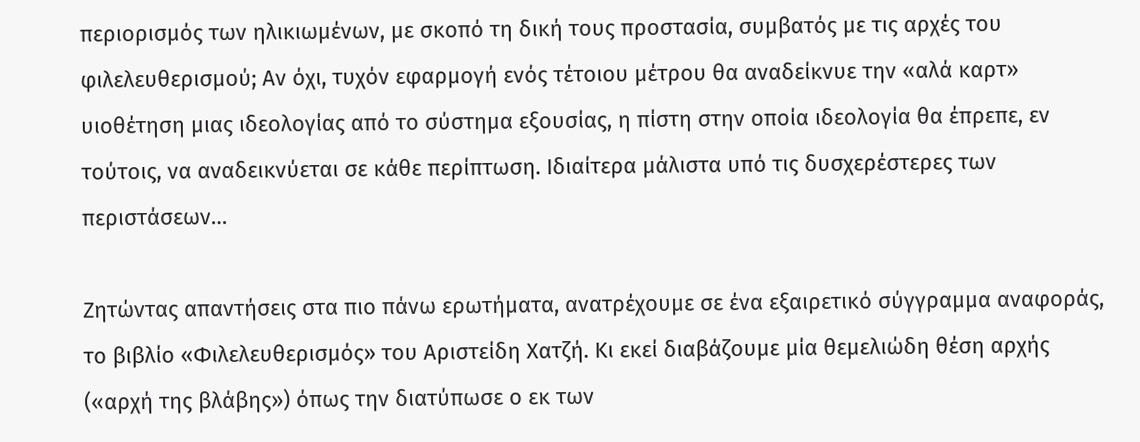περιορισμός των ηλικιωμένων, με σκοπό τη δική τους προστασία, συμβατός με τις αρχές του φιλελευθερισμού; Αν όχι, τυχόν εφαρμογή ενός τέτοιου μέτρου θα αναδείκνυε την «αλά καρτ» υιοθέτηση μιας ιδεολογίας από το σύστημα εξουσίας, η πίστη στην οποία ιδεολογία θα έπρεπε, εν τούτοις, να αναδεικνύεται σε κάθε περίπτωση. Ιδιαίτερα μάλιστα υπό τις δυσχερέστερες των περιστάσεων…

Ζητώντας απαντήσεις στα πιο πάνω ερωτήματα, ανατρέχουμε σε ένα εξαιρετικό σύγγραμμα αναφοράς, το βιβλίο «Φιλελευθερισμός» του Αριστείδη Χατζή. Κι εκεί διαβάζουμε μία θεμελιώδη θέση αρχής («αρχή της βλάβης») όπως την διατύπωσε ο εκ των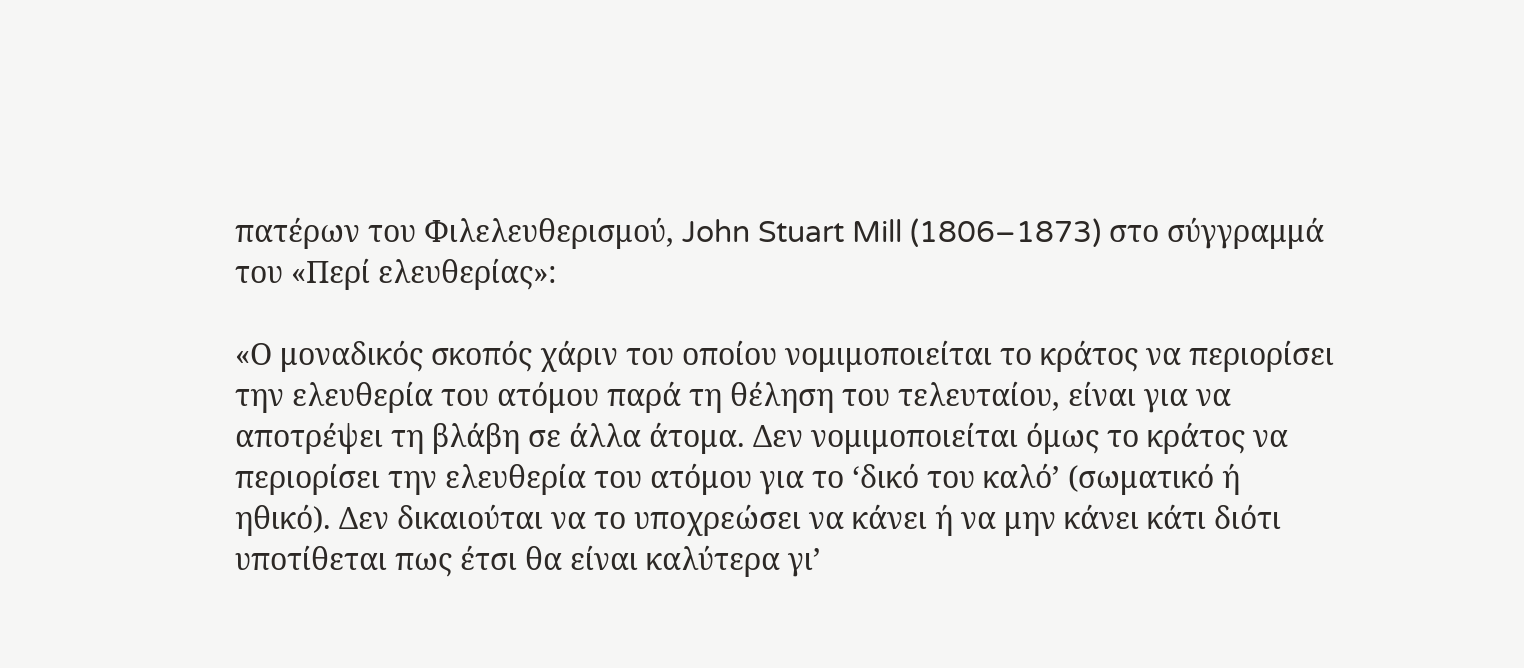πατέρων του Φιλελευθερισμού, John Stuart Mill (1806–1873) στο σύγγραμμά του «Περί ελευθερίας»:

«Ο μοναδικός σκοπός χάριν του οποίου νομιμοποιείται το κράτος να περιορίσει την ελευθερία του ατόμου παρά τη θέληση του τελευταίου, είναι για να αποτρέψει τη βλάβη σε άλλα άτομα. Δεν νομιμοποιείται όμως το κράτος να περιορίσει την ελευθερία του ατόμου για το ‘δικό του καλό’ (σωματικό ή ηθικό). Δεν δικαιούται να το υποχρεώσει να κάνει ή να μην κάνει κάτι διότι υποτίθεται πως έτσι θα είναι καλύτερα γι’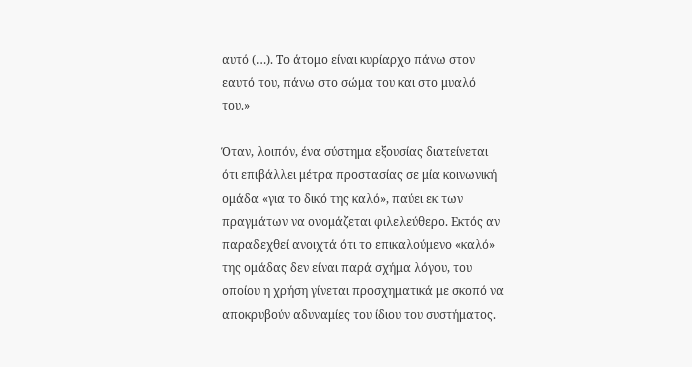αυτό (…). Το άτομο είναι κυρίαρχο πάνω στον εαυτό του, πάνω στο σώμα του και στο μυαλό του.»

Όταν, λοιπόν, ένα σύστημα εξουσίας διατείνεται ότι επιβάλλει μέτρα προστασίας σε μία κοινωνική ομάδα «για το δικό της καλό», παύει εκ των πραγμάτων να ονομάζεται φιλελεύθερο. Εκτός αν παραδεχθεί ανοιχτά ότι το επικαλούμενο «καλό» της ομάδας δεν είναι παρά σχήμα λόγου, του οποίου η χρήση γίνεται προσχηματικά με σκοπό να αποκρυβούν αδυναμίες του ίδιου του συστήματος.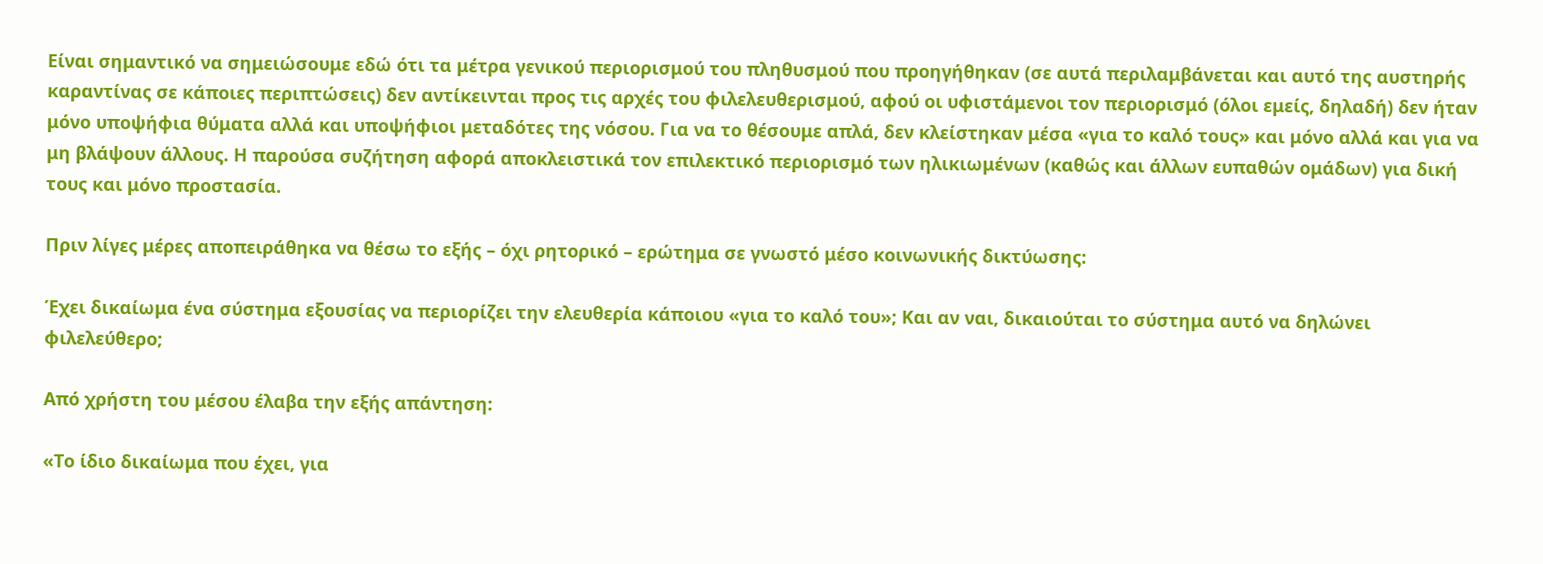Είναι σημαντικό να σημειώσουμε εδώ ότι τα μέτρα γενικού περιορισμού του πληθυσμού που προηγήθηκαν (σε αυτά περιλαμβάνεται και αυτό της αυστηρής καραντίνας σε κάποιες περιπτώσεις) δεν αντίκεινται προς τις αρχές του φιλελευθερισμού, αφού οι υφιστάμενοι τον περιορισμό (όλοι εμείς, δηλαδή) δεν ήταν μόνο υποψήφια θύματα αλλά και υποψήφιοι μεταδότες της νόσου. Για να το θέσουμε απλά, δεν κλείστηκαν μέσα «για το καλό τους» και μόνο αλλά και για να μη βλάψουν άλλους. Η παρούσα συζήτηση αφορά αποκλειστικά τον επιλεκτικό περιορισμό των ηλικιωμένων (καθώς και άλλων ευπαθών ομάδων) για δική τους και μόνο προστασία.

Πριν λίγες μέρες αποπειράθηκα να θέσω το εξής – όχι ρητορικό – ερώτημα σε γνωστό μέσο κοινωνικής δικτύωσης:

Έχει δικαίωμα ένα σύστημα εξουσίας να περιορίζει την ελευθερία κάποιου «για το καλό του»; Και αν ναι, δικαιούται το σύστημα αυτό να δηλώνει φιλελεύθερο;

Από χρήστη του μέσου έλαβα την εξής απάντηση:

«Το ίδιο δικαίωμα που έχει, για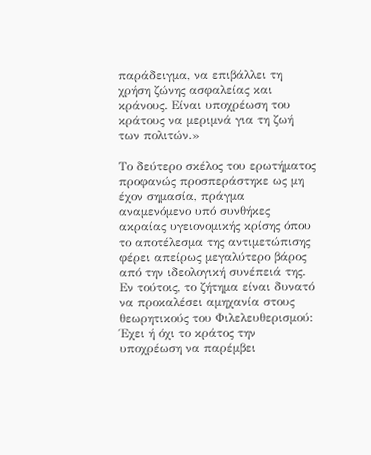παράδειγμα, να επιβάλλει τη χρήση ζώνης ασφαλείας και κράνους. Είναι υποχρέωση του κράτους να μεριμνά για τη ζωή των πολιτών.»

Το δεύτερο σκέλος του ερωτήματος προφανώς προσπεράστηκε ως μη έχον σημασία, πράγμα αναμενόμενο υπό συνθήκες ακραίας υγειονομικής κρίσης όπου το αποτέλεσμα της αντιμετώπισης φέρει απείρως μεγαλύτερο βάρος από την ιδεολογική συνέπειά της. Εν τούτοις, το ζήτημα είναι δυνατό να προκαλέσει αμηχανία στους θεωρητικούς του Φιλελευθερισμού: Έχει ή όχι το κράτος την υποχρέωση να παρέμβει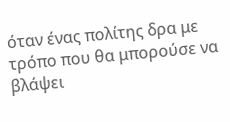όταν ένας πολίτης δρα με τρόπο που θα μπορούσε να βλάψει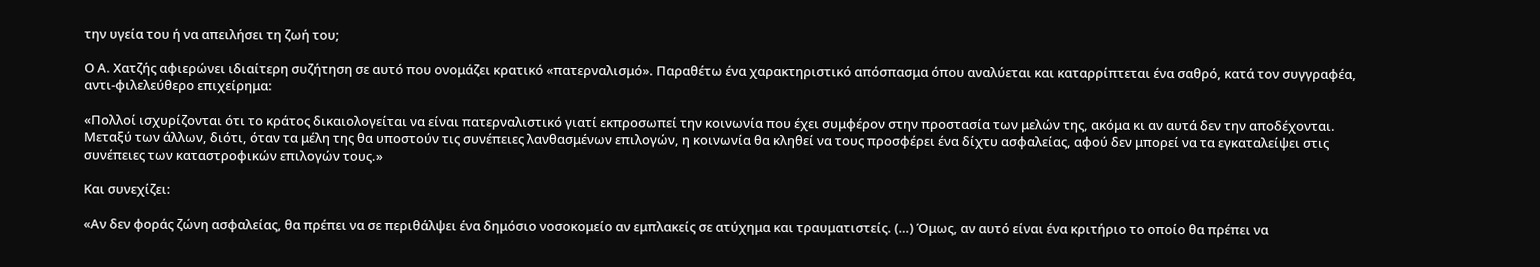την υγεία του ή να απειλήσει τη ζωή του;

Ο Α. Χατζής αφιερώνει ιδιαίτερη συζήτηση σε αυτό που ονομάζει κρατικό «πατερναλισμό». Παραθέτω ένα χαρακτηριστικό απόσπασμα όπου αναλύεται και καταρρίπτεται ένα σαθρό, κατά τον συγγραφέα, αντι-φιλελεύθερο επιχείρημα:

«Πολλοί ισχυρίζονται ότι το κράτος δικαιολογείται να είναι πατερναλιστικό γιατί εκπροσωπεί την κοινωνία που έχει συμφέρον στην προστασία των μελών της, ακόμα κι αν αυτά δεν την αποδέχονται. Μεταξύ των άλλων, διότι, όταν τα μέλη της θα υποστούν τις συνέπειες λανθασμένων επιλογών, η κοινωνία θα κληθεί να τους προσφέρει ένα δίχτυ ασφαλείας, αφού δεν μπορεί να τα εγκαταλείψει στις συνέπειες των καταστροφικών επιλογών τους.»

Και συνεχίζει:

«Αν δεν φοράς ζώνη ασφαλείας, θα πρέπει να σε περιθάλψει ένα δημόσιο νοσοκομείο αν εμπλακείς σε ατύχημα και τραυματιστείς. (…) Όμως, αν αυτό είναι ένα κριτήριο το οποίο θα πρέπει να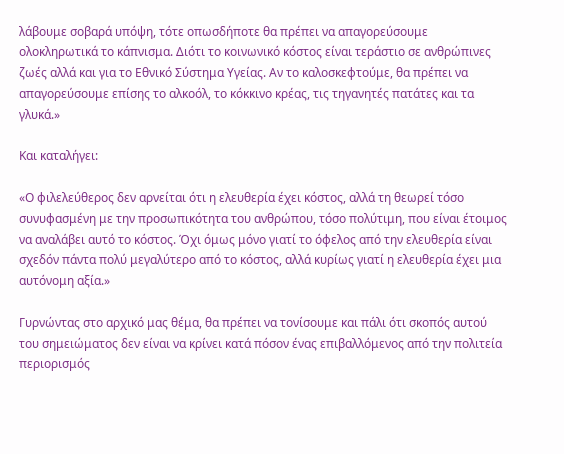λάβουμε σοβαρά υπόψη, τότε οπωσδήποτε θα πρέπει να απαγορεύσουμε ολοκληρωτικά το κάπνισμα. Διότι το κοινωνικό κόστος είναι τεράστιο σε ανθρώπινες ζωές αλλά και για το Εθνικό Σύστημα Υγείας. Αν το καλοσκεφτούμε, θα πρέπει να απαγορεύσουμε επίσης το αλκοόλ, το κόκκινο κρέας, τις τηγανητές πατάτες και τα γλυκά.»

Και καταλήγει:

«Ο φιλελεύθερος δεν αρνείται ότι η ελευθερία έχει κόστος, αλλά τη θεωρεί τόσο συνυφασμένη με την προσωπικότητα του ανθρώπου, τόσο πολύτιμη, που είναι έτοιμος να αναλάβει αυτό το κόστος. Όχι όμως μόνο γιατί το όφελος από την ελευθερία είναι σχεδόν πάντα πολύ μεγαλύτερο από το κόστος, αλλά κυρίως γιατί η ελευθερία έχει μια αυτόνομη αξία.»

Γυρνώντας στο αρχικό μας θέμα, θα πρέπει να τονίσουμε και πάλι ότι σκοπός αυτού του σημειώματος δεν είναι να κρίνει κατά πόσον ένας επιβαλλόμενος από την πολιτεία περιορισμός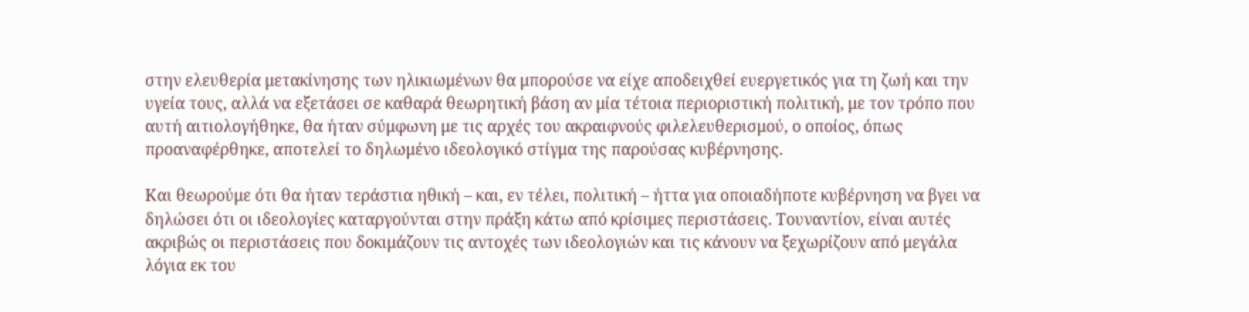στην ελευθερία μετακίνησης των ηλικιωμένων θα μπορούσε να είχε αποδειχθεί ευεργετικός για τη ζωή και την υγεία τους, αλλά να εξετάσει σε καθαρά θεωρητική βάση αν μία τέτοια περιοριστική πολιτική, με τον τρόπο που αυτή αιτιολογήθηκε, θα ήταν σύμφωνη με τις αρχές του ακραιφνούς φιλελευθερισμού, ο οποίος, όπως προαναφέρθηκε, αποτελεί το δηλωμένο ιδεολογικό στίγμα της παρούσας κυβέρνησης.

Και θεωρούμε ότι θα ήταν τεράστια ηθική – και, εν τέλει, πολιτική – ήττα για οποιαδήποτε κυβέρνηση να βγει να δηλώσει ότι οι ιδεολογίες καταργούνται στην πράξη κάτω από κρίσιμες περιστάσεις. Τουναντίον, είναι αυτές ακριβώς οι περιστάσεις που δοκιμάζουν τις αντοχές των ιδεολογιών και τις κάνουν να ξεχωρίζουν από μεγάλα λόγια εκ του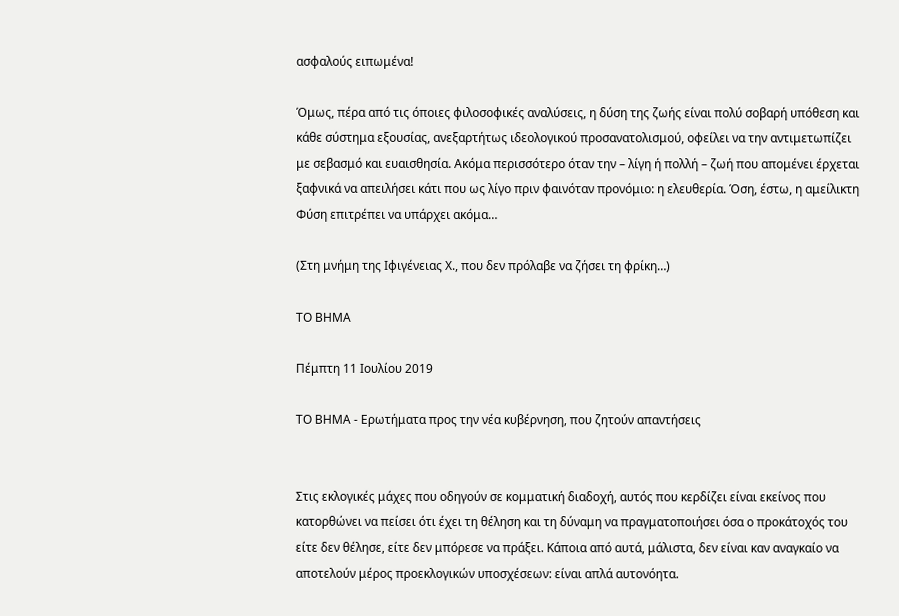ασφαλούς ειπωμένα!

Όμως, πέρα από τις όποιες φιλοσοφικές αναλύσεις, η δύση της ζωής είναι πολύ σοβαρή υπόθεση και κάθε σύστημα εξουσίας, ανεξαρτήτως ιδεολογικού προσανατολισμού, οφείλει να την αντιμετωπίζει με σεβασμό και ευαισθησία. Ακόμα περισσότερο όταν την – λίγη ή πολλή – ζωή που απομένει έρχεται ξαφνικά να απειλήσει κάτι που ως λίγο πριν φαινόταν προνόμιο: η ελευθερία. Όση, έστω, η αμείλικτη Φύση επιτρέπει να υπάρχει ακόμα…

(Στη μνήμη της Ιφιγένειας Χ., που δεν πρόλαβε να ζήσει τη φρίκη…)

ΤΟ ΒΗΜΑ

Πέμπτη 11 Ιουλίου 2019

ΤΟ ΒΗΜΑ - Ερωτήματα προς την νέα κυβέρνηση, που ζητούν απαντήσεις


Στις εκλογικές μάχες που οδηγούν σε κομματική διαδοχή, αυτός που κερδίζει είναι εκείνος που κατορθώνει να πείσει ότι έχει τη θέληση και τη δύναμη να πραγματοποιήσει όσα ο προκάτοχός του είτε δεν θέλησε, είτε δεν μπόρεσε να πράξει. Κάποια από αυτά, μάλιστα, δεν είναι καν αναγκαίο να αποτελούν μέρος προεκλογικών υποσχέσεων: είναι απλά αυτονόητα.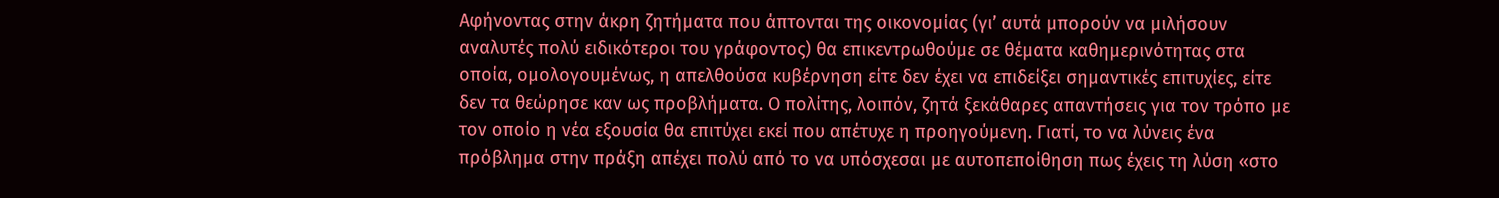Αφήνοντας στην άκρη ζητήματα που άπτονται της οικονομίας (γι’ αυτά μπορούν να μιλήσουν αναλυτές πολύ ειδικότεροι του γράφοντος) θα επικεντρωθούμε σε θέματα καθημερινότητας στα οποία, ομολογουμένως, η απελθούσα κυβέρνηση είτε δεν έχει να επιδείξει σημαντικές επιτυχίες, είτε δεν τα θεώρησε καν ως προβλήματα. Ο πολίτης, λοιπόν, ζητά ξεκάθαρες απαντήσεις για τον τρόπο με τον οποίο η νέα εξουσία θα επιτύχει εκεί που απέτυχε η προηγούμενη. Γιατί, το να λύνεις ένα πρόβλημα στην πράξη απέχει πολύ από το να υπόσχεσαι με αυτοπεποίθηση πως έχεις τη λύση «στο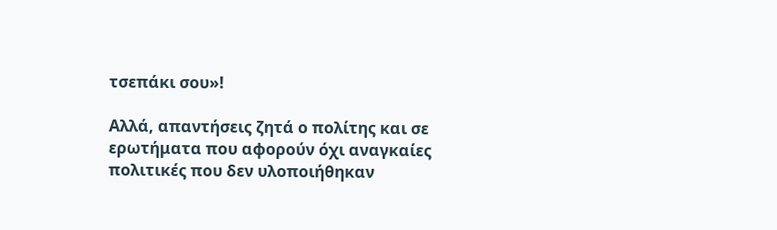τσεπάκι σου»!

Αλλά, απαντήσεις ζητά ο πολίτης και σε ερωτήματα που αφορούν όχι αναγκαίες πολιτικές που δεν υλοποιήθηκαν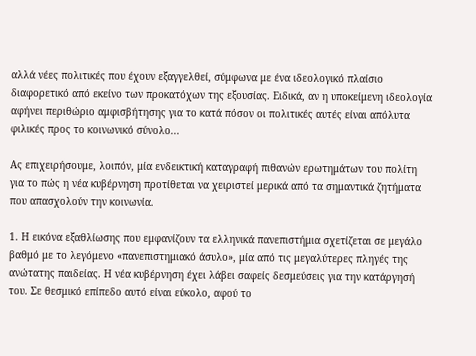αλλά νέες πολιτικές που έχουν εξαγγελθεί, σύμφωνα με ένα ιδεολογικό πλαίσιο διαφορετικό από εκείνο των προκατόχων της εξουσίας. Ειδικά, αν η υποκείμενη ιδεολογία αφήνει περιθώριο αμφισβήτησης για το κατά πόσον οι πολιτικές αυτές είναι απόλυτα φιλικές προς το κοινωνικό σύνολο...

Ας επιχειρήσουμε, λοιπόν, μία ενδεικτική καταγραφή πιθανών ερωτημάτων του πολίτη για το πώς η νέα κυβέρνηση προτίθεται να χειριστεί μερικά από τα σημαντικά ζητήματα που απασχολούν την κοινωνία.

1. Η εικόνα εξαθλίωσης που εμφανίζουν τα ελληνικά πανεπιστήμια σχετίζεται σε μεγάλο βαθμό με το λεγόμενο «πανεπιστημιακό άσυλο», μία από τις μεγαλύτερες πληγές της ανώτατης παιδείας. Η νέα κυβέρνηση έχει λάβει σαφείς δεσμεύσεις για την κατάργησή του. Σε θεσμικό επίπεδο αυτό είναι εύκολο, αφού το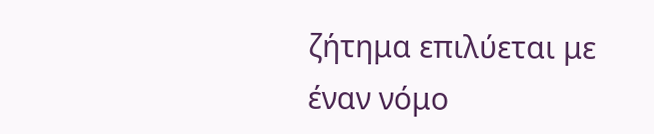ζήτημα επιλύεται με έναν νόμο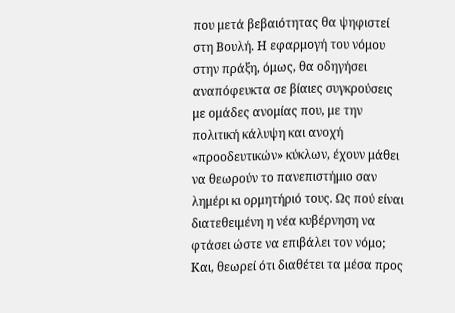που μετά βεβαιότητας θα ψηφιστεί στη Βουλή. Η εφαρμογή του νόμου στην πράξη, όμως, θα οδηγήσει αναπόφευκτα σε βίαιες συγκρούσεις με ομάδες ανομίας που, με την πολιτική κάλυψη και ανοχή «προοδευτικών» κύκλων, έχουν μάθει να θεωρούν το πανεπιστήμιο σαν λημέρι κι ορμητήριό τους. Ως πού είναι διατεθειμένη η νέα κυβέρνηση να φτάσει ώστε να επιβάλει τον νόμο; Και, θεωρεί ότι διαθέτει τα μέσα προς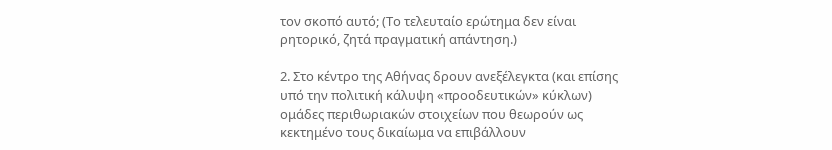τον σκοπό αυτό; (Το τελευταίο ερώτημα δεν είναι ρητορικό, ζητά πραγματική απάντηση.)

2. Στο κέντρο της Αθήνας δρουν ανεξέλεγκτα (και επίσης υπό την πολιτική κάλυψη «προοδευτικών» κύκλων) ομάδες περιθωριακών στοιχείων που θεωρούν ως κεκτημένο τους δικαίωμα να επιβάλλουν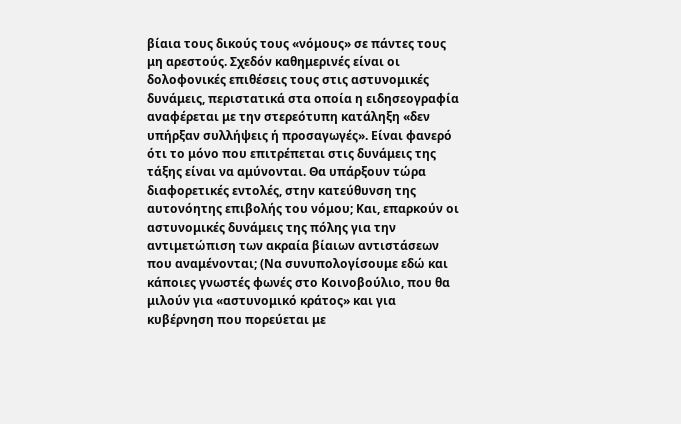βίαια τους δικούς τους «νόμους» σε πάντες τους μη αρεστούς. Σχεδόν καθημερινές είναι οι δολοφονικές επιθέσεις τους στις αστυνομικές δυνάμεις, περιστατικά στα οποία η ειδησεογραφία αναφέρεται με την στερεότυπη κατάληξη «δεν υπήρξαν συλλήψεις ή προσαγωγές». Είναι φανερό ότι το μόνο που επιτρέπεται στις δυνάμεις της τάξης είναι να αμύνονται. Θα υπάρξουν τώρα διαφορετικές εντολές, στην κατεύθυνση της αυτονόητης επιβολής του νόμου; Και, επαρκούν οι αστυνομικές δυνάμεις της πόλης για την αντιμετώπιση των ακραία βίαιων αντιστάσεων που αναμένονται; (Να συνυπολογίσουμε εδώ και κάποιες γνωστές φωνές στο Κοινοβούλιο, που θα μιλούν για «αστυνομικό κράτος» και για κυβέρνηση που πορεύεται με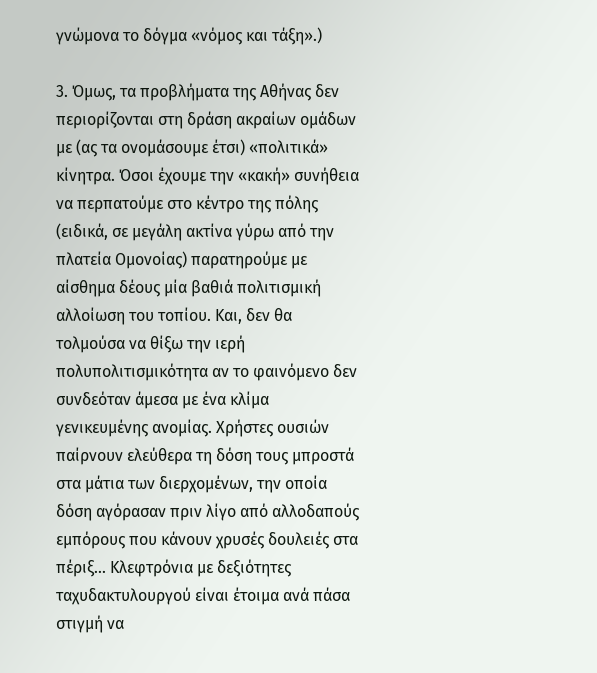γνώμονα το δόγμα «νόμος και τάξη».)

3. Όμως, τα προβλήματα της Αθήνας δεν περιορίζονται στη δράση ακραίων ομάδων με (ας τα ονομάσουμε έτσι) «πολιτικά» κίνητρα. Όσοι έχουμε την «κακή» συνήθεια να περπατούμε στο κέντρο της πόλης (ειδικά, σε μεγάλη ακτίνα γύρω από την πλατεία Ομονοίας) παρατηρούμε με αίσθημα δέους μία βαθιά πολιτισμική αλλοίωση του τοπίου. Και, δεν θα τολμούσα να θίξω την ιερή πολυπολιτισμικότητα αν το φαινόμενο δεν συνδεόταν άμεσα με ένα κλίμα γενικευμένης ανομίας. Χρήστες ουσιών παίρνουν ελεύθερα τη δόση τους μπροστά στα μάτια των διερχομένων, την οποία δόση αγόρασαν πριν λίγο από αλλοδαπούς εμπόρους που κάνουν χρυσές δουλειές στα πέριξ... Κλεφτρόνια με δεξιότητες ταχυδακτυλουργού είναι έτοιμα ανά πάσα στιγμή να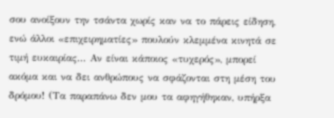σου ανοίξουν την τσάντα χωρίς καν να το πάρεις είδηση, ενώ άλλοι «επιχειρηματίες» πουλούν κλεμμένα κινητά σε τιμή ευκαιρίας... Αν είναι κάποιος «τυχερός», μπορεί ακόμα και να δει ανθρώπους να σφάζονται στη μέση του δρόμου! (Τα παραπάνω δεν μου τα αφηγήθηκαν, υπήρξα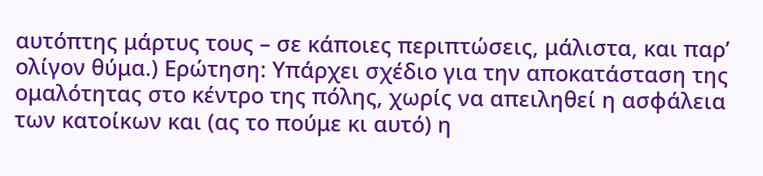αυτόπτης μάρτυς τους – σε κάποιες περιπτώσεις, μάλιστα, και παρ’ ολίγον θύμα.) Ερώτηση: Υπάρχει σχέδιο για την αποκατάσταση της ομαλότητας στο κέντρο της πόλης, χωρίς να απειληθεί η ασφάλεια των κατοίκων και (ας το πούμε κι αυτό) η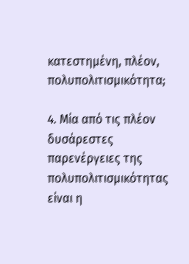κατεστημένη, πλέον, πολυπολιτισμικότητα;

4. Μία από τις πλέον δυσάρεστες παρενέργειες της πολυπολιτισμικότητας είναι η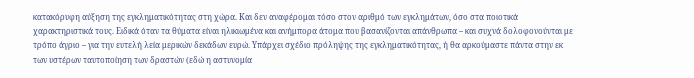κατακόρυφη αύξηση της εγκληματικότητας στη χώρα. Και δεν αναφέρομαι τόσο στον αριθμό των εγκλημάτων, όσο στα ποιοτικά χαρακτηριστικά τους. Ειδικά όταν τα θύματα είναι ηλικιωμένα και ανήμπορα άτομα που βασανίζονται απάνθρωπα – και συχνά δολοφονούνται με τρόπο άγριο – για την ευτελή λεία μερικών δεκάδων ευρώ. Υπάρχει σχέδιο πρόληψης της εγκληματικότητας, ή θα αρκούμαστε πάντα στην εκ των υστέρων ταυτοποίηση των δραστών (εδώ η αστυνομία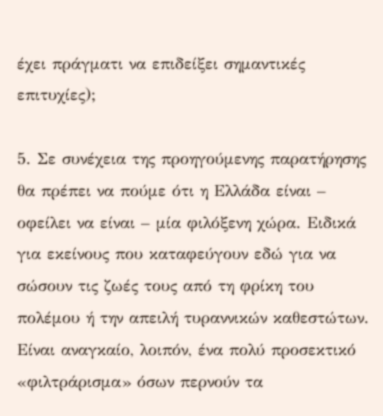έχει πράγματι να επιδείξει σημαντικές επιτυχίες);

5. Σε συνέχεια της προηγούμενης παρατήρησης θα πρέπει να πούμε ότι η Ελλάδα είναι – οφείλει να είναι – μία φιλόξενη χώρα. Ειδικά για εκείνους που καταφεύγουν εδώ για να σώσουν τις ζωές τους από τη φρίκη του πολέμου ή την απειλή τυραννικών καθεστώτων. Είναι αναγκαίο, λοιπόν, ένα πολύ προσεκτικό «φιλτράρισμα» όσων περνούν τα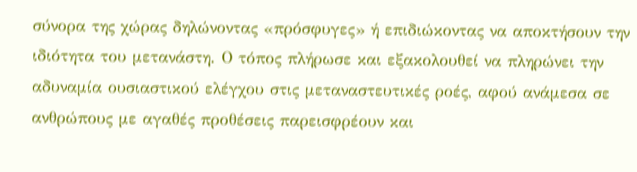σύνορα της χώρας δηλώνοντας «πρόσφυγες» ή επιδιώκοντας να αποκτήσουν την ιδιότητα του μετανάστη. Ο τόπος πλήρωσε και εξακολουθεί να πληρώνει την αδυναμία ουσιαστικού ελέγχου στις μεταναστευτικές ροές, αφού ανάμεσα σε ανθρώπους με αγαθές προθέσεις παρεισφρέουν και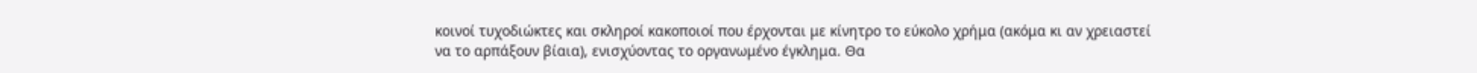κοινοί τυχοδιώκτες και σκληροί κακοποιοί που έρχονται με κίνητρο το εύκολο χρήμα (ακόμα κι αν χρειαστεί να το αρπάξουν βίαια), ενισχύοντας το οργανωμένο έγκλημα. Θα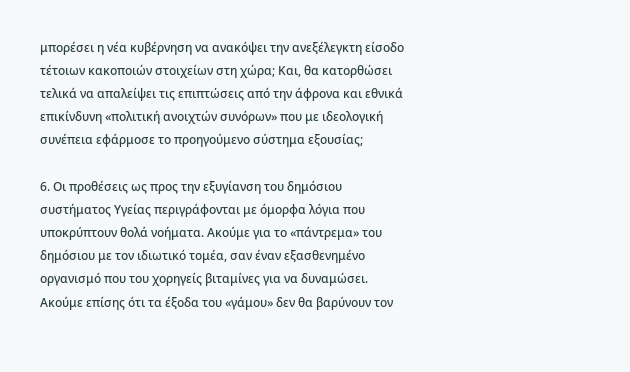μπορέσει η νέα κυβέρνηση να ανακόψει την ανεξέλεγκτη είσοδο τέτοιων κακοποιών στοιχείων στη χώρα; Και, θα κατορθώσει τελικά να απαλείψει τις επιπτώσεις από την άφρονα και εθνικά επικίνδυνη «πολιτική ανοιχτών συνόρων» που με ιδεολογική συνέπεια εφάρμοσε το προηγούμενο σύστημα εξουσίας;

6. Οι προθέσεις ως προς την εξυγίανση του δημόσιου συστήματος Υγείας περιγράφονται με όμορφα λόγια που υποκρύπτουν θολά νοήματα. Ακούμε για το «πάντρεμα» του δημόσιου με τον ιδιωτικό τομέα, σαν έναν εξασθενημένο οργανισμό που του χορηγείς βιταμίνες για να δυναμώσει. Ακούμε επίσης ότι τα έξοδα του «γάμου» δεν θα βαρύνουν τον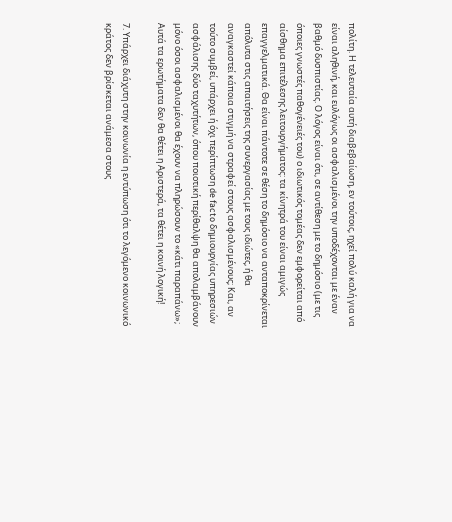πολίτη. Η τελευταία αυτή διαβεβαίωση, εν τούτοις, ηχεί πολύ καλή για να είναι αληθινή, και ευλόγως οι ασφαλισμένοι την υποδέχονται με έναν βαθμό δυσπιστίας. Ο λόγος είναι ότι, σε αντίθεση με το δημόσιο (με τις όποιες γνωστές παθογένειές του) ο ιδιωτικός τομέας δεν εμφορείται από αίσθημα επιτέλεσης λειτουργήματος: τα κίνητρά του είναι αμιγώς επαγγελματικά. Θα είναι πάντοτε σε θέση το δημόσιο να ανταποκρίνεται απόλυτα στις απαιτήσεις της συνεργασίας με τους ιδιώτες, ή θα αναγκαστεί κάποια στιγμή να στραφεί στους ασφαλισμένους; Και, αν τούτο συμβεί, υπάρχει ή όχι περίπτωση de facto δημιουργίας υπηρεσιών ασφάλισης δύο ταχυτήτων, όπου ποιοτική περίθαλψη θα απολαμβάνουν μόνο όσοι ασφαλισμένοι θα έχουν να πληρώσουν το «κάτι παραπάνω»; Αυτά τα ερωτήματα δεν θα θέτει η Αριστερά, τα θέτει η κοινή λογική!

7. Υπάρχει διάχυτη στην κοινωνία η εντύπωση ότι το λεγόμενο κοινωνικό κράτος δεν βρίσκεται ανάμεσα στους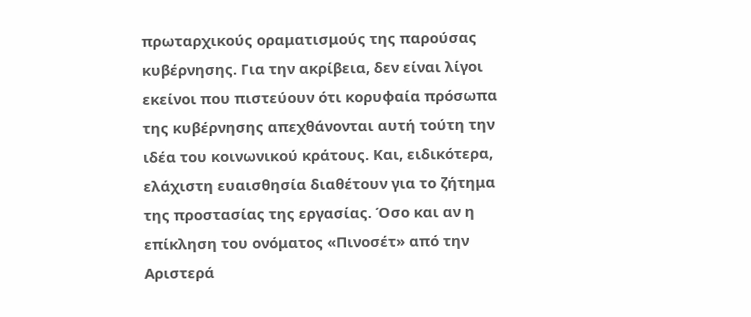πρωταρχικούς οραματισμούς της παρούσας κυβέρνησης. Για την ακρίβεια, δεν είναι λίγοι εκείνοι που πιστεύουν ότι κορυφαία πρόσωπα της κυβέρνησης απεχθάνονται αυτή τούτη την ιδέα του κοινωνικού κράτους. Και, ειδικότερα, ελάχιστη ευαισθησία διαθέτουν για το ζήτημα της προστασίας της εργασίας. Όσο και αν η επίκληση του ονόματος «Πινοσέτ» από την Αριστερά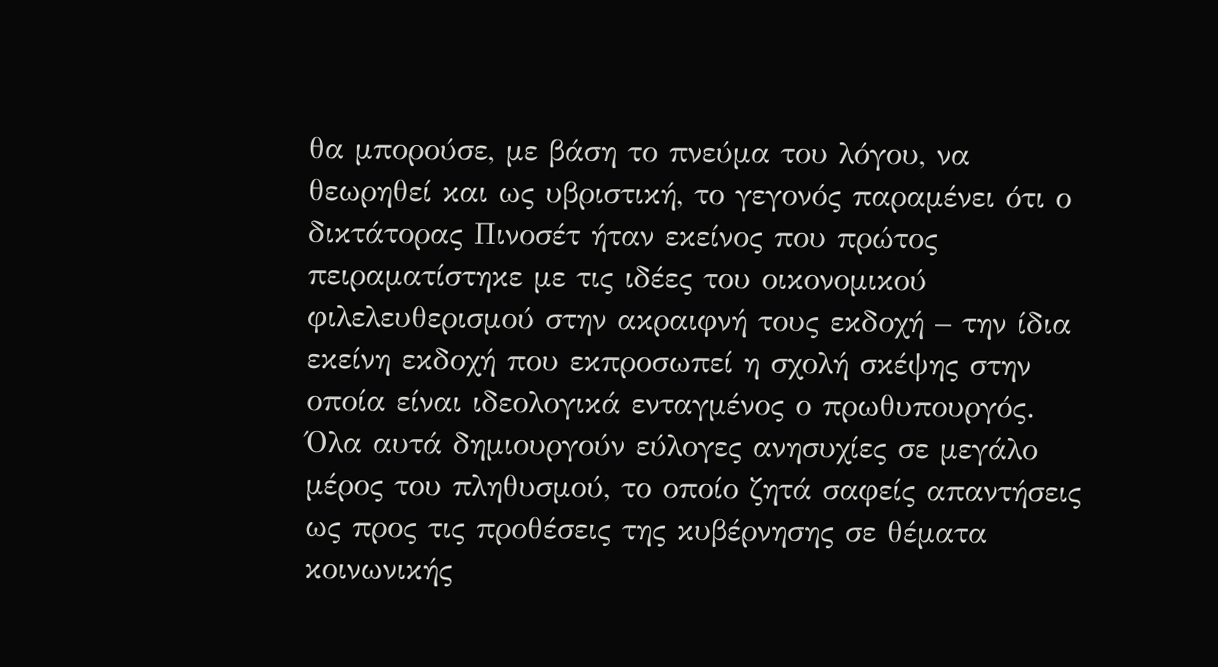θα μπορούσε, με βάση το πνεύμα του λόγου, να θεωρηθεί και ως υβριστική, το γεγονός παραμένει ότι ο δικτάτορας Πινοσέτ ήταν εκείνος που πρώτος πειραματίστηκε με τις ιδέες του οικονομικού φιλελευθερισμού στην ακραιφνή τους εκδοχή – την ίδια εκείνη εκδοχή που εκπροσωπεί η σχολή σκέψης στην οποία είναι ιδεολογικά ενταγμένος ο πρωθυπουργός. Όλα αυτά δημιουργούν εύλογες ανησυχίες σε μεγάλο μέρος του πληθυσμού, το οποίο ζητά σαφείς απαντήσεις ως προς τις προθέσεις της κυβέρνησης σε θέματα κοινωνικής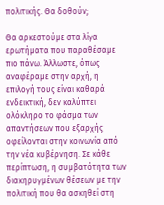πολιτικής. Θα δοθούν;

Θα αρκεστούμε στα λίγα ερωτήματα που παραθέσαμε πιο πάνω. Άλλωστε, όπως αναφέραμε στην αρχή, η επιλογή τους είναι καθαρά ενδεικτική, δεν καλύπτει ολόκληρο το φάσμα των απαντήσεων που εξαρχής οφείλονται στην κοινωνία από την νέα κυβέρνηση. Σε κάθε περίπτωση, η συμβατότητα των διακηρυγμένων θέσεων με την πολιτική που θα ασκηθεί στη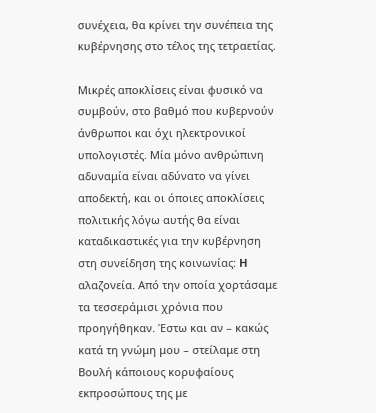συνέχεια, θα κρίνει την συνέπεια της κυβέρνησης στο τέλος της τετραετίας.

Μικρές αποκλίσεις είναι φυσικό να συμβούν, στο βαθμό που κυβερνούν άνθρωποι και όχι ηλεκτρονικοί υπολογιστές. Μία μόνο ανθρώπινη αδυναμία είναι αδύνατο να γίνει αποδεκτή, και οι όποιες αποκλίσεις πολιτικής λόγω αυτής θα είναι καταδικαστικές για την κυβέρνηση στη συνείδηση της κοινωνίας: H αλαζονεία. Από την οποία χορτάσαμε τα τεσσεράμισι χρόνια που προηγήθηκαν. Έστω και αν – κακώς κατά τη γνώμη μου – στείλαμε στη Βουλή κάποιους κορυφαίους εκπροσώπους της με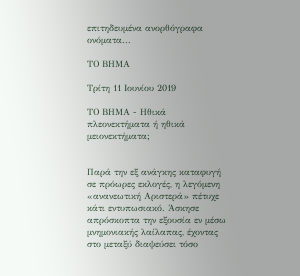επιτηδευμένα ανορθόγραφα ονόματα...

ΤΟ ΒΗΜΑ

Τρίτη 11 Ιουνίου 2019

ΤΟ ΒΗΜΑ - Ηθικά πλεονεκτήματα ή ηθικά μειονεκτήματα;


Παρά την εξ ανάγκης καταφυγή σε πρόωρες εκλογές, η λεγόμενη «ανανεωτική Αριστερά» πέτυχε κάτι εντυπωσιακό. Άσκησε απρόσκοπτα την εξουσία εν μέσω μνημονιακής λαίλαπας, έχοντας στο μεταξύ διαψεύσει τόσο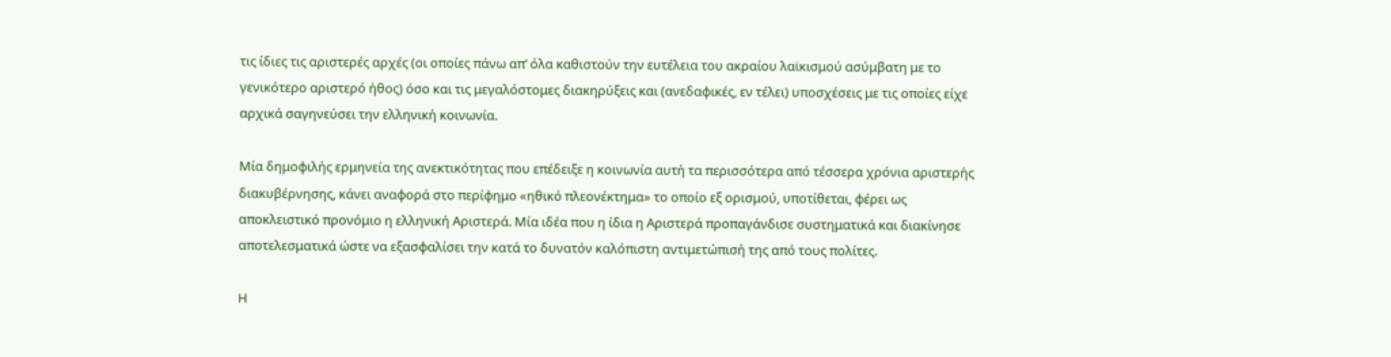τις ίδιες τις αριστερές αρχές (οι οποίες πάνω απ’ όλα καθιστούν την ευτέλεια του ακραίου λαϊκισμού ασύμβατη με το γενικότερο αριστερό ήθος) όσο και τις μεγαλόστομες διακηρύξεις και (ανεδαφικές, εν τέλει) υποσχέσεις με τις οποίες είχε αρχικά σαγηνεύσει την ελληνική κοινωνία.

Μία δημοφιλής ερμηνεία της ανεκτικότητας που επέδειξε η κοινωνία αυτή τα περισσότερα από τέσσερα χρόνια αριστερής διακυβέρνησης, κάνει αναφορά στο περίφημο «ηθικό πλεονέκτημα» το οποίο εξ ορισμού, υποτίθεται, φέρει ως αποκλειστικό προνόμιο η ελληνική Αριστερά. Μία ιδέα που η ίδια η Αριστερά προπαγάνδισε συστηματικά και διακίνησε αποτελεσματικά ώστε να εξασφαλίσει την κατά το δυνατόν καλόπιστη αντιμετώπισή της από τους πολίτες.

Η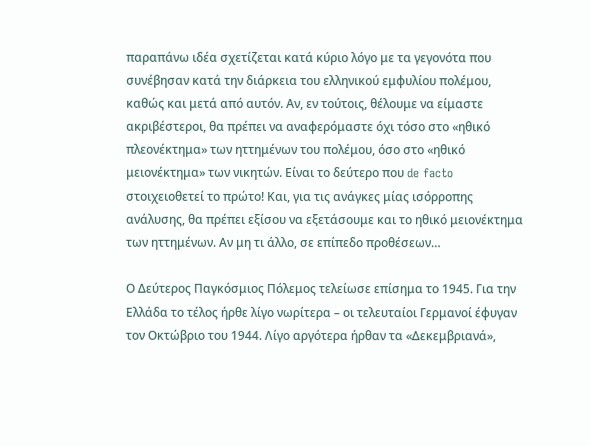παραπάνω ιδέα σχετίζεται κατά κύριο λόγο με τα γεγονότα που συνέβησαν κατά την διάρκεια του ελληνικού εμφυλίου πολέμου, καθώς και μετά από αυτόν. Αν, εν τούτοις, θέλουμε να είμαστε ακριβέστεροι, θα πρέπει να αναφερόμαστε όχι τόσο στο «ηθικό πλεονέκτημα» των ηττημένων του πολέμου, όσο στο «ηθικό μειονέκτημα» των νικητών. Είναι το δεύτερο που de facto στοιχειοθετεί το πρώτο! Και, για τις ανάγκες μίας ισόρροπης ανάλυσης, θα πρέπει εξίσου να εξετάσουμε και το ηθικό μειονέκτημα των ηττημένων. Αν μη τι άλλο, σε επίπεδο προθέσεων…

Ο Δεύτερος Παγκόσμιος Πόλεμος τελείωσε επίσημα το 1945. Για την Ελλάδα το τέλος ήρθε λίγο νωρίτερα – οι τελευταίοι Γερμανοί έφυγαν τον Οκτώβριο του 1944. Λίγο αργότερα ήρθαν τα «Δεκεμβριανά»,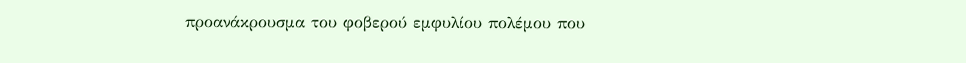προανάκρουσμα του φοβερού εμφυλίου πολέμου που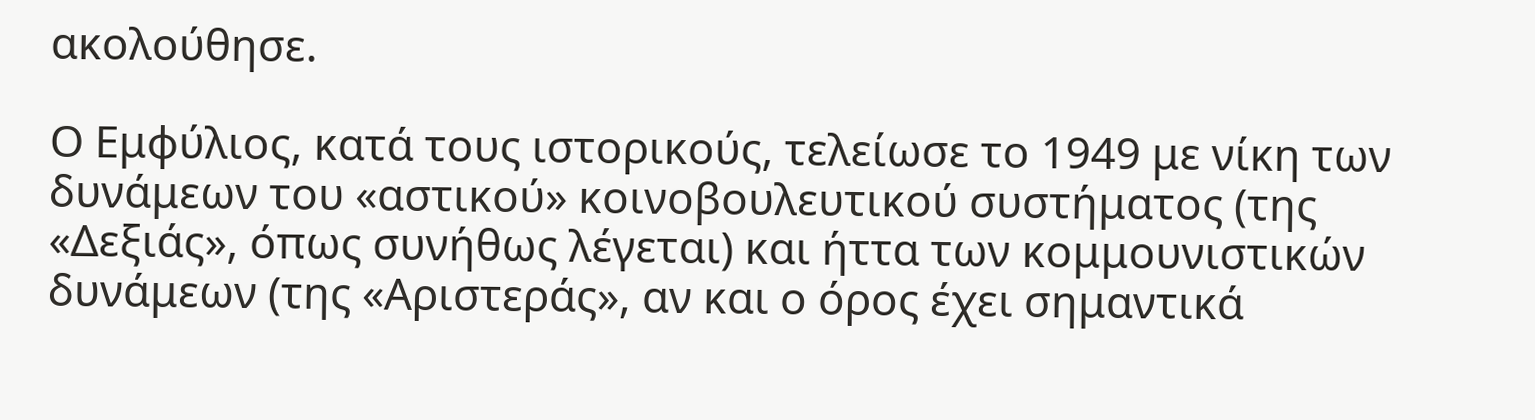ακολούθησε.

Ο Εμφύλιος, κατά τους ιστορικούς, τελείωσε το 1949 με νίκη των δυνάμεων του «αστικού» κοινοβουλευτικού συστήματος (της «Δεξιάς», όπως συνήθως λέγεται) και ήττα των κομμουνιστικών δυνάμεων (της «Αριστεράς», αν και ο όρος έχει σημαντικά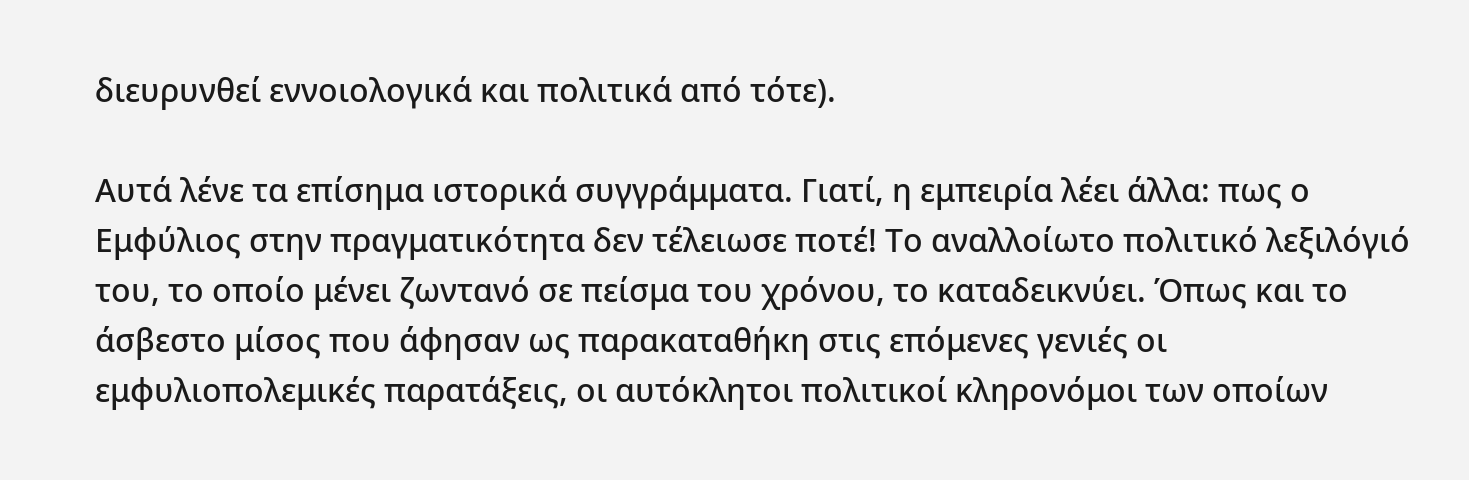διευρυνθεί εννοιολογικά και πολιτικά από τότε).

Αυτά λένε τα επίσημα ιστορικά συγγράμματα. Γιατί, η εμπειρία λέει άλλα: πως ο Εμφύλιος στην πραγματικότητα δεν τέλειωσε ποτέ! Το αναλλοίωτο πολιτικό λεξιλόγιό του, το οποίο μένει ζωντανό σε πείσμα του χρόνου, το καταδεικνύει. Όπως και το άσβεστο μίσος που άφησαν ως παρακαταθήκη στις επόμενες γενιές οι εμφυλιοπολεμικές παρατάξεις, οι αυτόκλητοι πολιτικοί κληρονόμοι των οποίων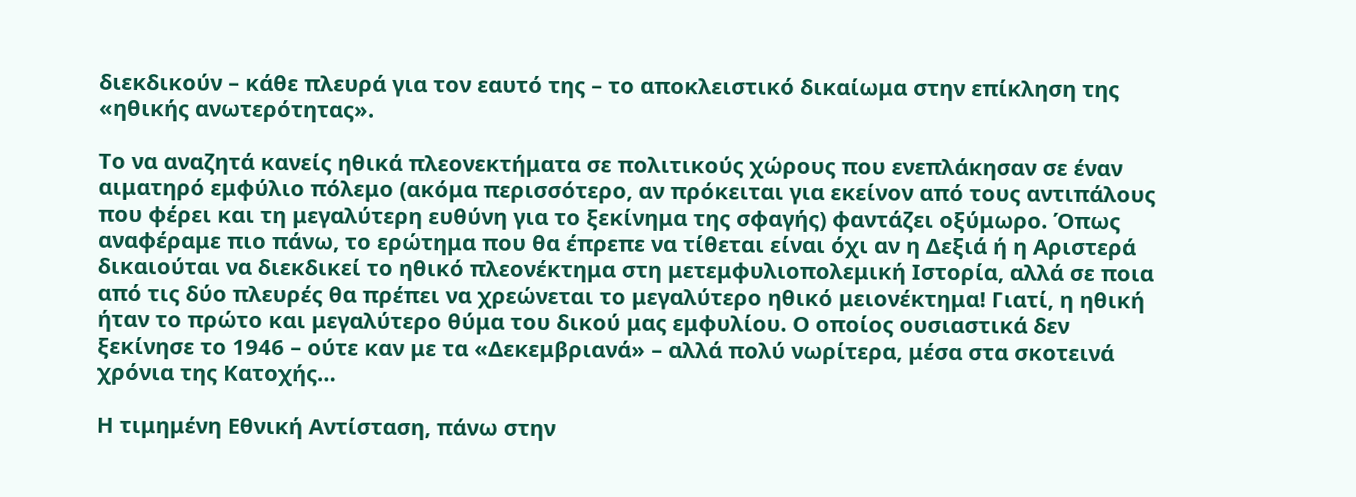διεκδικούν – κάθε πλευρά για τον εαυτό της – το αποκλειστικό δικαίωμα στην επίκληση της «ηθικής ανωτερότητας».

Το να αναζητά κανείς ηθικά πλεονεκτήματα σε πολιτικούς χώρους που ενεπλάκησαν σε έναν αιματηρό εμφύλιο πόλεμο (ακόμα περισσότερο, αν πρόκειται για εκείνον από τους αντιπάλους που φέρει και τη μεγαλύτερη ευθύνη για το ξεκίνημα της σφαγής) φαντάζει οξύμωρο. Όπως αναφέραμε πιο πάνω, το ερώτημα που θα έπρεπε να τίθεται είναι όχι αν η Δεξιά ή η Αριστερά δικαιούται να διεκδικεί το ηθικό πλεονέκτημα στη μετεμφυλιοπολεμική Ιστορία, αλλά σε ποια από τις δύο πλευρές θα πρέπει να χρεώνεται το μεγαλύτερο ηθικό μειονέκτημα! Γιατί, η ηθική ήταν το πρώτο και μεγαλύτερο θύμα του δικού μας εμφυλίου. Ο οποίος ουσιαστικά δεν ξεκίνησε το 1946 – ούτε καν με τα «Δεκεμβριανά» – αλλά πολύ νωρίτερα, μέσα στα σκοτεινά χρόνια της Κατοχής…

Η τιμημένη Εθνική Αντίσταση, πάνω στην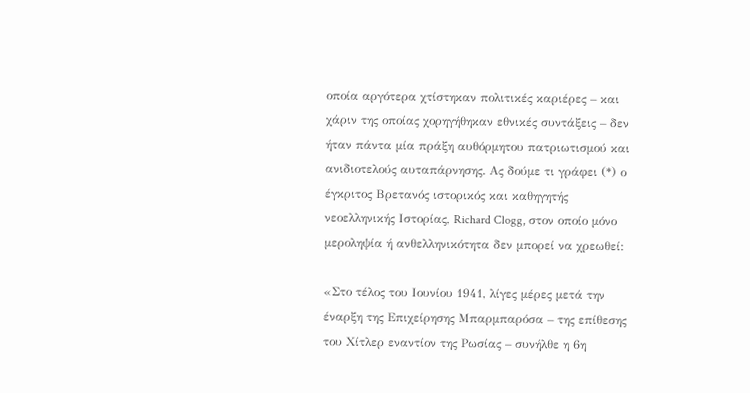οποία αργότερα χτίστηκαν πολιτικές καριέρες – και χάριν της οποίας χορηγήθηκαν εθνικές συντάξεις – δεν ήταν πάντα μία πράξη αυθόρμητου πατριωτισμού και ανιδιοτελούς αυταπάρνησης. Ας δούμε τι γράφει (*) ο έγκριτος Βρετανός ιστορικός και καθηγητής νεοελληνικής Ιστορίας, Richard Clogg, στον οποίο μόνο μεροληψία ή ανθελληνικότητα δεν μπορεί να χρεωθεί:

«Στο τέλος του Ιουνίου 1941, λίγες μέρες μετά την έναρξη της Επιχείρησης Μπαρμπαρόσα – της επίθεσης του Χίτλερ εναντίον της Ρωσίας – συνήλθε η 6η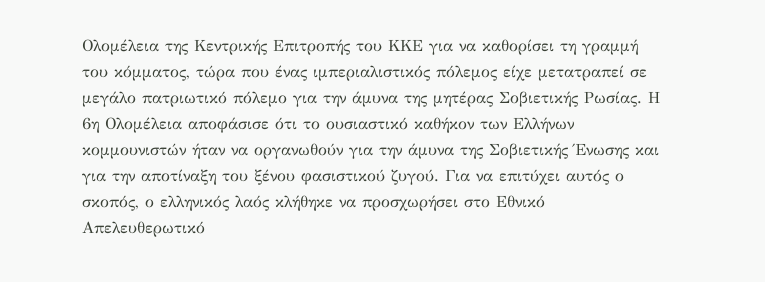Ολομέλεια της Κεντρικής Επιτροπής του ΚΚΕ για να καθορίσει τη γραμμή του κόμματος, τώρα που ένας ιμπεριαλιστικός πόλεμος είχε μετατραπεί σε μεγάλο πατριωτικό πόλεμο για την άμυνα της μητέρας Σοβιετικής Ρωσίας. Η 6η Ολομέλεια αποφάσισε ότι το ουσιαστικό καθήκον των Ελλήνων κομμουνιστών ήταν να οργανωθούν για την άμυνα της Σοβιετικής Ένωσης και για την αποτίναξη του ξένου φασιστικού ζυγού. Για να επιτύχει αυτός ο σκοπός, ο ελληνικός λαός κλήθηκε να προσχωρήσει στο Εθνικό Απελευθερωτικό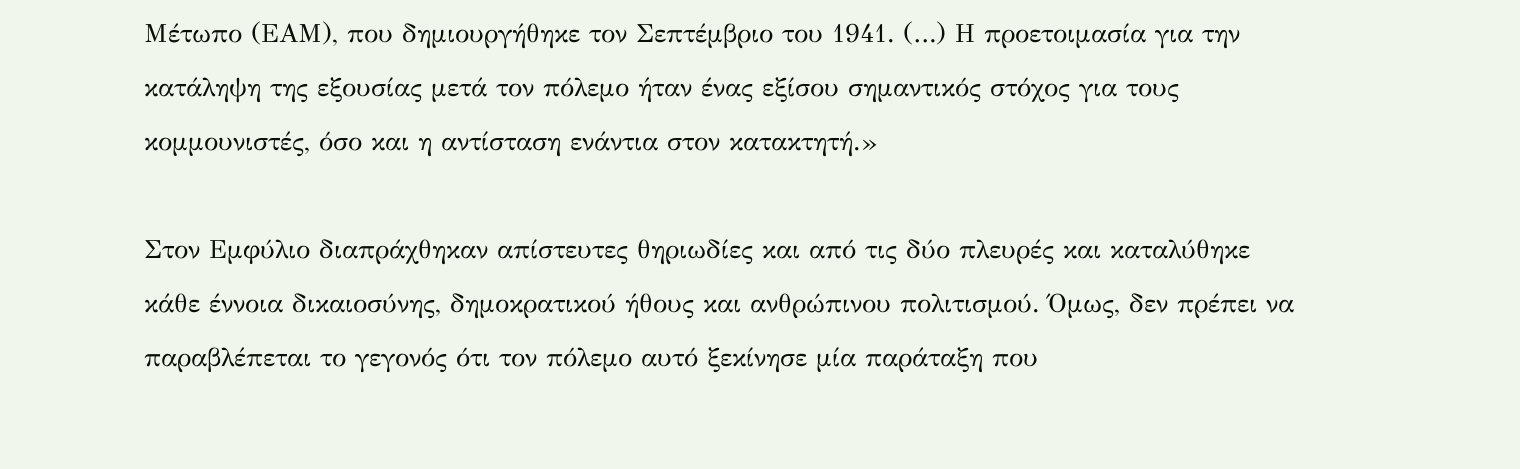Μέτωπο (ΕΑΜ), που δημιουργήθηκε τον Σεπτέμβριο του 1941. (…) Η προετοιμασία για την κατάληψη της εξουσίας μετά τον πόλεμο ήταν ένας εξίσου σημαντικός στόχος για τους κομμουνιστές, όσο και η αντίσταση ενάντια στον κατακτητή.»

Στον Εμφύλιο διαπράχθηκαν απίστευτες θηριωδίες και από τις δύο πλευρές και καταλύθηκε κάθε έννοια δικαιοσύνης, δημοκρατικού ήθους και ανθρώπινου πολιτισμού. Όμως, δεν πρέπει να παραβλέπεται το γεγονός ότι τον πόλεμο αυτό ξεκίνησε μία παράταξη που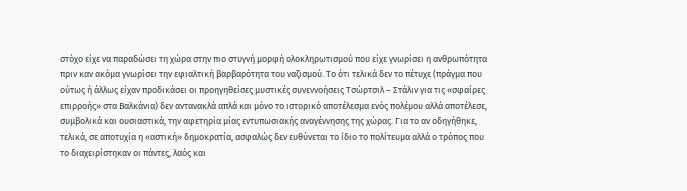στόχο είχε να παραδώσει τη χώρα στην πιο στυγνή μορφή ολοκληρωτισμού που είχε γνωρίσει η ανθρωπότητα πριν καν ακόμα γνωρίσει την εφιαλτική βαρβαρότητα του ναζισμού. Το ότι τελικά δεν το πέτυχε (πράγμα που ούτως ή άλλως είχαν προδικάσει οι προηγηθείσες μυστικές συνεννοήσεις Τσώρτσιλ – Στάλιν για τις «σφαίρες επιρροής» στα Βαλκάνια) δεν αντανακλά απλά και μόνο το ιστορικό αποτέλεσμα ενός πολέμου αλλά αποτέλεσε, συμβολικά και ουσιαστικά, την αφετηρία μίας εντυπωσιακής αναγέννησης της χώρας. Για το αν οδηγήθηκε, τελικά, σε αποτυχία η «αστική» δημοκρατία, ασφαλώς δεν ευθύνεται το ίδιο το πολίτευμα αλλά ο τρόπος που το διαχειρίστηκαν οι πάντες, λαός και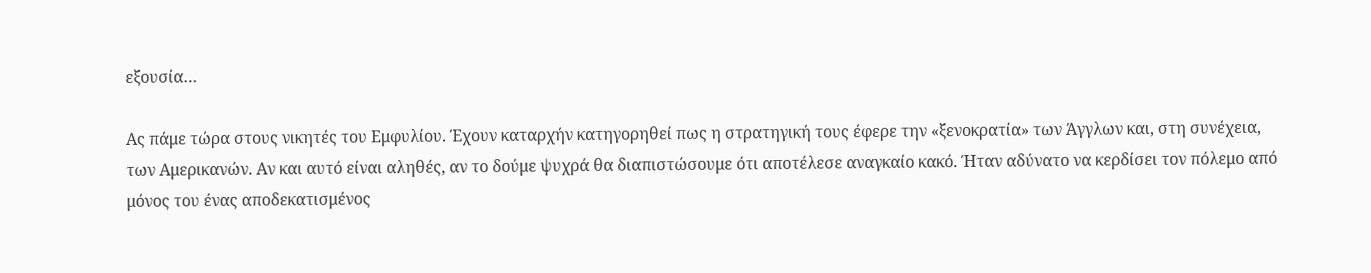εξουσία…

Ας πάμε τώρα στους νικητές του Εμφυλίου. Έχουν καταρχήν κατηγορηθεί πως η στρατηγική τους έφερε την «ξενοκρατία» των Άγγλων και, στη συνέχεια, των Αμερικανών. Αν και αυτό είναι αληθές, αν το δούμε ψυχρά θα διαπιστώσουμε ότι αποτέλεσε αναγκαίο κακό. Ήταν αδύνατο να κερδίσει τον πόλεμο από μόνος του ένας αποδεκατισμένος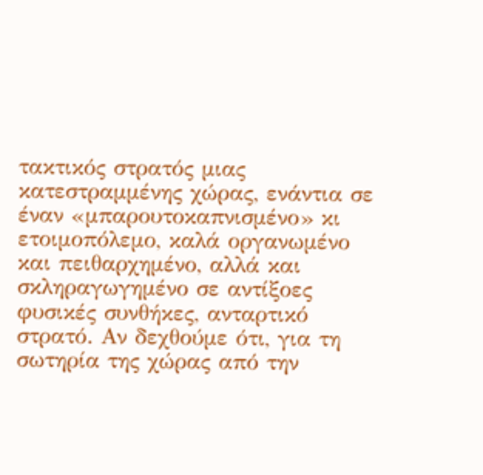τακτικός στρατός μιας κατεστραμμένης χώρας, ενάντια σε έναν «μπαρουτοκαπνισμένο» κι ετοιμοπόλεμο, καλά οργανωμένο και πειθαρχημένο, αλλά και σκληραγωγημένο σε αντίξοες φυσικές συνθήκες, ανταρτικό στρατό. Αν δεχθούμε ότι, για τη σωτηρία της χώρας από την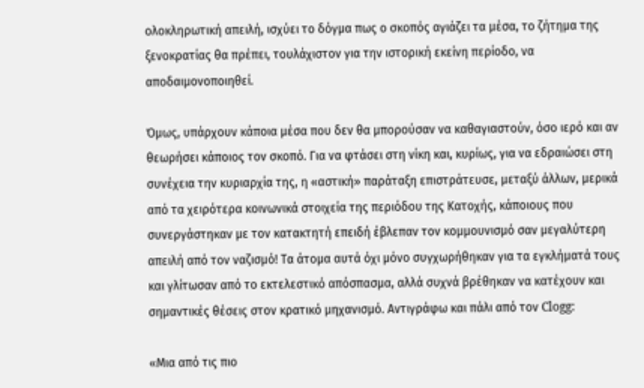ολοκληρωτική απειλή, ισχύει το δόγμα πως ο σκοπός αγιάζει τα μέσα, το ζήτημα της ξενοκρατίας θα πρέπει, τουλάχιστον για την ιστορική εκείνη περίοδο, να αποδαιμονοποιηθεί.

Όμως, υπάρχουν κάποια μέσα που δεν θα μπορούσαν να καθαγιαστούν, όσο ιερό και αν θεωρήσει κάποιος τον σκοπό. Για να φτάσει στη νίκη και, κυρίως, για να εδραιώσει στη συνέχεια την κυριαρχία της, η «αστική» παράταξη επιστράτευσε, μεταξύ άλλων, μερικά από τα χειρότερα κοινωνικά στοιχεία της περιόδου της Κατοχής, κάποιους που συνεργάστηκαν με τον κατακτητή επειδή έβλεπαν τον κομμουνισμό σαν μεγαλύτερη απειλή από τον ναζισμό! Τα άτομα αυτά όχι μόνο συγχωρήθηκαν για τα εγκλήματά τους και γλίτωσαν από το εκτελεστικό απόσπασμα, αλλά συχνά βρέθηκαν να κατέχουν και σημαντικές θέσεις στον κρατικό μηχανισμό. Αντιγράφω και πάλι από τον Clogg:

«Μια από τις πιο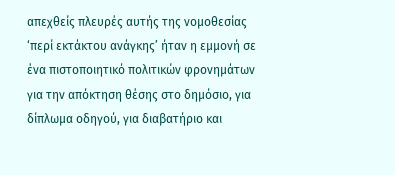απεχθείς πλευρές αυτής της νομοθεσίας ‘περί εκτάκτου ανάγκης’ ήταν η εμμονή σε ένα πιστοποιητικό πολιτικών φρονημάτων για την απόκτηση θέσης στο δημόσιο, για δίπλωμα οδηγού, για διαβατήριο και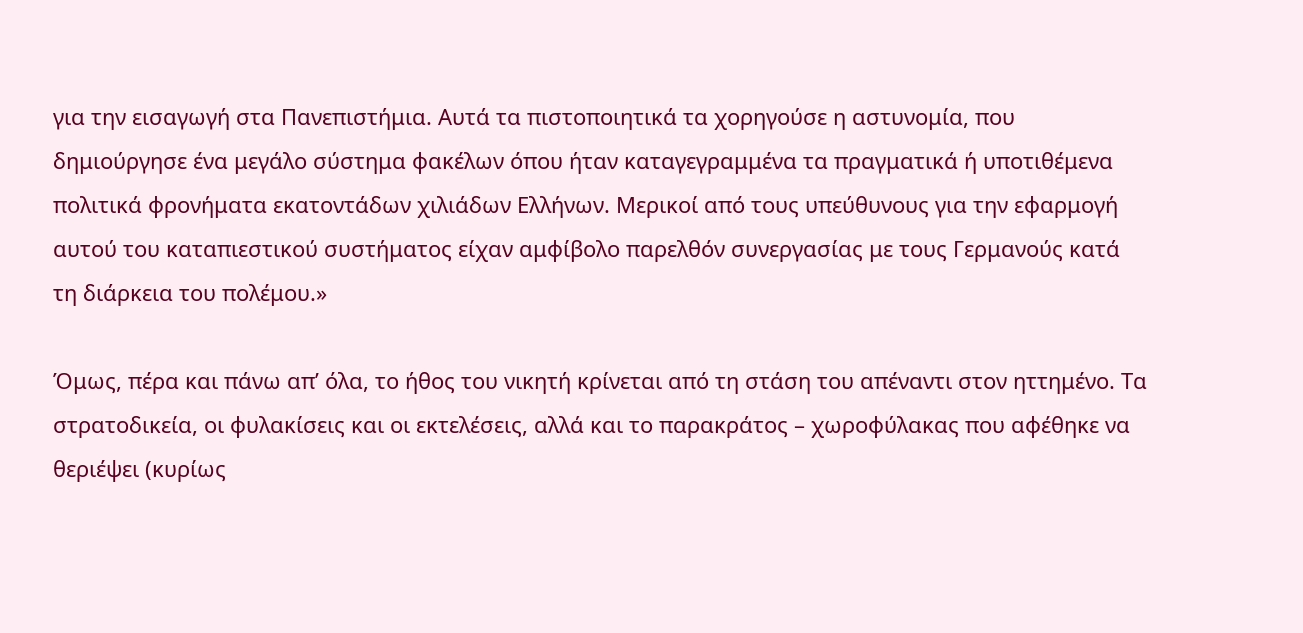για την εισαγωγή στα Πανεπιστήμια. Αυτά τα πιστοποιητικά τα χορηγούσε η αστυνομία, που δημιούργησε ένα μεγάλο σύστημα φακέλων όπου ήταν καταγεγραμμένα τα πραγματικά ή υποτιθέμενα πολιτικά φρονήματα εκατοντάδων χιλιάδων Ελλήνων. Μερικοί από τους υπεύθυνους για την εφαρμογή αυτού του καταπιεστικού συστήματος είχαν αμφίβολο παρελθόν συνεργασίας με τους Γερμανούς κατά τη διάρκεια του πολέμου.»

Όμως, πέρα και πάνω απ’ όλα, το ήθος του νικητή κρίνεται από τη στάση του απέναντι στον ηττημένο. Τα στρατοδικεία, οι φυλακίσεις και οι εκτελέσεις, αλλά και το παρακράτος – χωροφύλακας που αφέθηκε να θεριέψει (κυρίως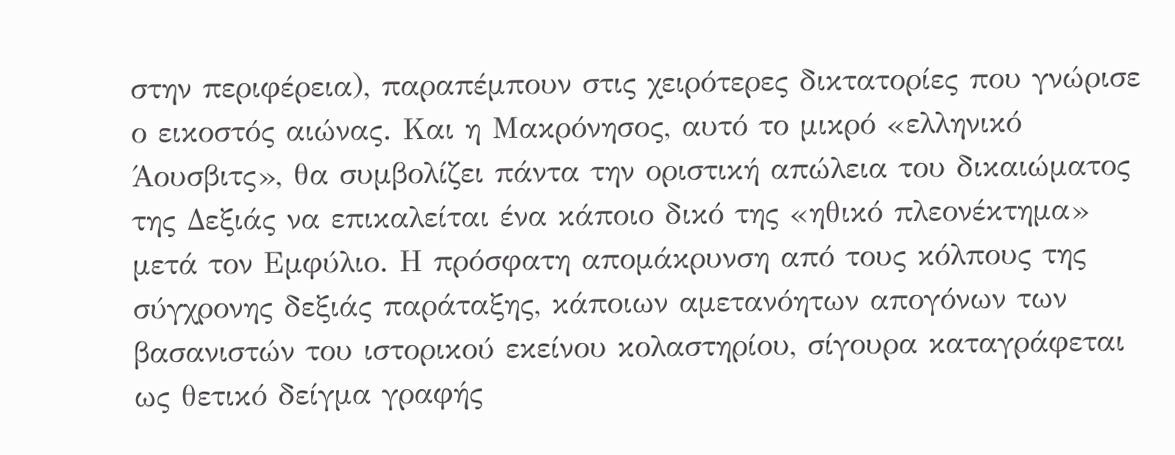στην περιφέρεια), παραπέμπουν στις χειρότερες δικτατορίες που γνώρισε ο εικοστός αιώνας. Και η Μακρόνησος, αυτό το μικρό «ελληνικό Άουσβιτς», θα συμβολίζει πάντα την οριστική απώλεια του δικαιώματος της Δεξιάς να επικαλείται ένα κάποιο δικό της «ηθικό πλεονέκτημα» μετά τον Εμφύλιο. Η πρόσφατη απομάκρυνση από τους κόλπους της σύγχρονης δεξιάς παράταξης, κάποιων αμετανόητων απογόνων των βασανιστών του ιστορικού εκείνου κολαστηρίου, σίγουρα καταγράφεται ως θετικό δείγμα γραφής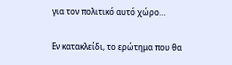για τον πολιτικό αυτό χώρο…

Εν κατακλείδι, το ερώτημα που θα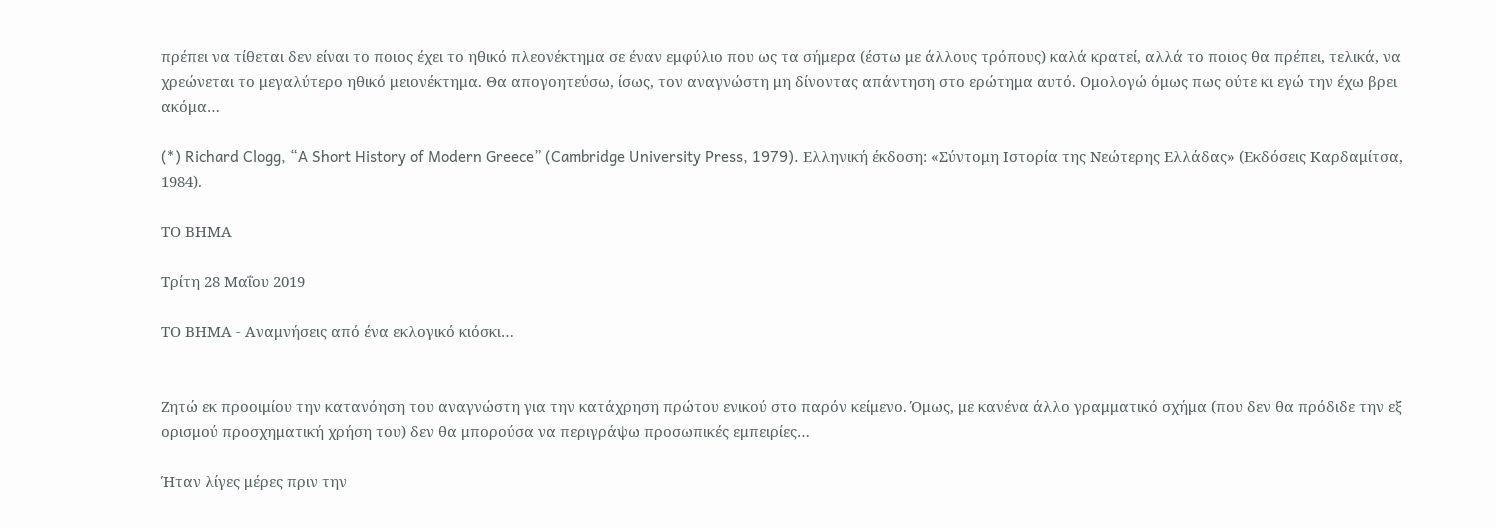πρέπει να τίθεται δεν είναι το ποιος έχει το ηθικό πλεονέκτημα σε έναν εμφύλιο που ως τα σήμερα (έστω με άλλους τρόπους) καλά κρατεί, αλλά το ποιος θα πρέπει, τελικά, να χρεώνεται το μεγαλύτερο ηθικό μειονέκτημα. Θα απογοητεύσω, ίσως, τον αναγνώστη μη δίνοντας απάντηση στο ερώτημα αυτό. Ομολογώ όμως πως ούτε κι εγώ την έχω βρει ακόμα…

(*) Richard Clogg, “A Short History of Modern Greece” (Cambridge University Press, 1979). Ελληνική έκδοση: «Σύντομη Ιστορία της Νεώτερης Ελλάδας» (Εκδόσεις Καρδαμίτσα, 1984).

ΤΟ ΒΗΜΑ

Τρίτη 28 Μαΐου 2019

ΤΟ ΒΗΜΑ - Αναμνήσεις από ένα εκλογικό κιόσκι…


Ζητώ εκ προοιμίου την κατανόηση του αναγνώστη για την κατάχρηση πρώτου ενικού στο παρόν κείμενο. Όμως, με κανένα άλλο γραμματικό σχήμα (που δεν θα πρόδιδε την εξ ορισμού προσχηματική χρήση του) δεν θα μπορούσα να περιγράψω προσωπικές εμπειρίες…

Ήταν λίγες μέρες πριν την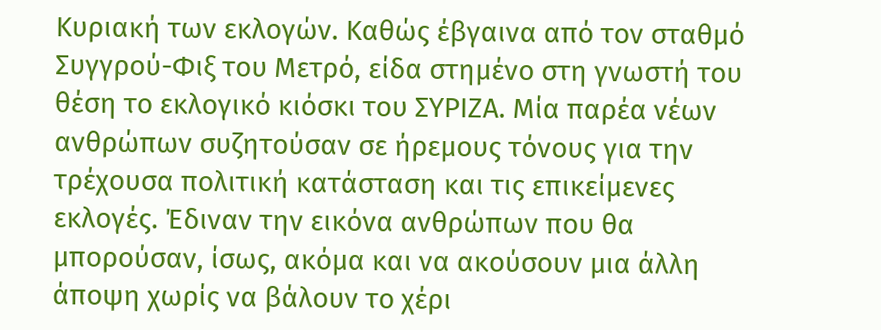Κυριακή των εκλογών. Καθώς έβγαινα από τον σταθμό Συγγρού-Φιξ του Μετρό, είδα στημένο στη γνωστή του θέση το εκλογικό κιόσκι του ΣΥΡΙΖΑ. Μία παρέα νέων ανθρώπων συζητούσαν σε ήρεμους τόνους για την τρέχουσα πολιτική κατάσταση και τις επικείμενες εκλογές. Έδιναν την εικόνα ανθρώπων που θα μπορούσαν, ίσως, ακόμα και να ακούσουν μια άλλη άποψη χωρίς να βάλουν το χέρι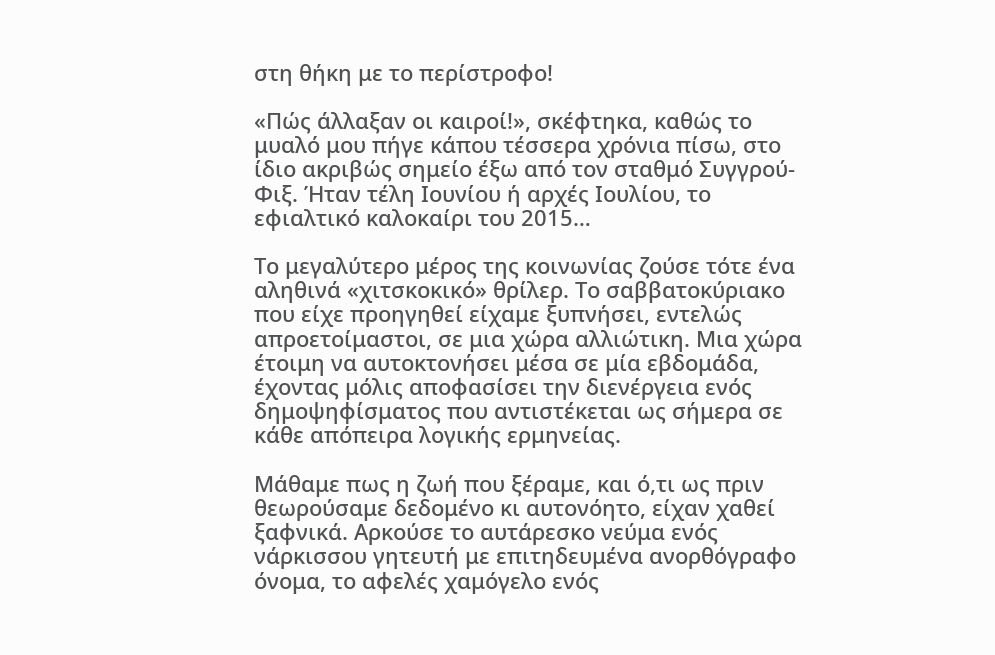στη θήκη με το περίστροφο!

«Πώς άλλαξαν οι καιροί!», σκέφτηκα, καθώς το μυαλό μου πήγε κάπου τέσσερα χρόνια πίσω, στο ίδιο ακριβώς σημείο έξω από τον σταθμό Συγγρού-Φιξ. Ήταν τέλη Ιουνίου ή αρχές Ιουλίου, το εφιαλτικό καλοκαίρι του 2015…

Το μεγαλύτερο μέρος της κοινωνίας ζούσε τότε ένα αληθινά «χιτσκοκικό» θρίλερ. Το σαββατοκύριακο που είχε προηγηθεί είχαμε ξυπνήσει, εντελώς απροετοίμαστοι, σε μια χώρα αλλιώτικη. Μια χώρα έτοιμη να αυτοκτονήσει μέσα σε μία εβδομάδα, έχοντας μόλις αποφασίσει την διενέργεια ενός δημοψηφίσματος που αντιστέκεται ως σήμερα σε κάθε απόπειρα λογικής ερμηνείας.

Μάθαμε πως η ζωή που ξέραμε, και ό,τι ως πριν θεωρούσαμε δεδομένο κι αυτονόητο, είχαν χαθεί ξαφνικά. Αρκούσε το αυτάρεσκο νεύμα ενός νάρκισσου γητευτή με επιτηδευμένα ανορθόγραφο όνομα, το αφελές χαμόγελο ενός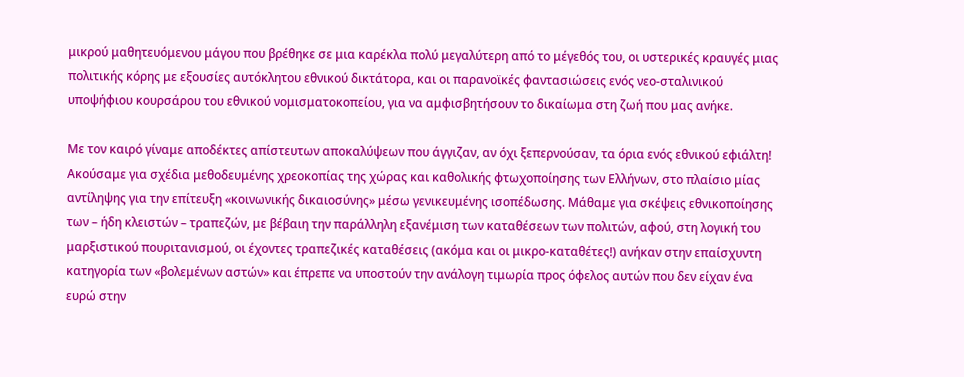μικρού μαθητευόμενου μάγου που βρέθηκε σε μια καρέκλα πολύ μεγαλύτερη από το μέγεθός του, οι υστερικές κραυγές μιας πολιτικής κόρης με εξουσίες αυτόκλητου εθνικού δικτάτορα, και οι παρανοϊκές φαντασιώσεις ενός νεο-σταλινικού υποψήφιου κουρσάρου του εθνικού νομισματοκοπείου, για να αμφισβητήσουν το δικαίωμα στη ζωή που μας ανήκε.

Με τον καιρό γίναμε αποδέκτες απίστευτων αποκαλύψεων που άγγιζαν, αν όχι ξεπερνούσαν, τα όρια ενός εθνικού εφιάλτη! Ακούσαμε για σχέδια μεθοδευμένης χρεοκοπίας της χώρας και καθολικής φτωχοποίησης των Ελλήνων, στο πλαίσιο μίας αντίληψης για την επίτευξη «κοινωνικής δικαιοσύνης» μέσω γενικευμένης ισοπέδωσης. Μάθαμε για σκέψεις εθνικοποίησης των – ήδη κλειστών – τραπεζών, με βέβαιη την παράλληλη εξανέμιση των καταθέσεων των πολιτών, αφού, στη λογική του μαρξιστικού πουριτανισμού, οι έχοντες τραπεζικές καταθέσεις (ακόμα και οι μικρο-καταθέτες!) ανήκαν στην επαίσχυντη κατηγορία των «βολεμένων αστών» και έπρεπε να υποστούν την ανάλογη τιμωρία προς όφελος αυτών που δεν είχαν ένα ευρώ στην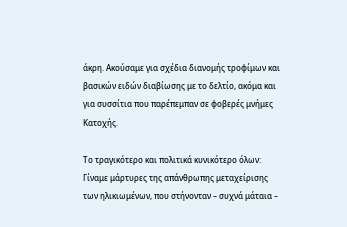άκρη. Ακούσαμε για σχέδια διανομής τροφίμων και βασικών ειδών διαβίωσης με το δελτίο, ακόμα και για συσσίτια που παρέπεμπαν σε φοβερές μνήμες Κατοχής.

Το τραγικότερο και πολιτικά κυνικότερο όλων: Γίναμε μάρτυρες της απάνθρωπης μεταχείρισης των ηλικιωμένων, που στήνονταν – συχνά μάταια –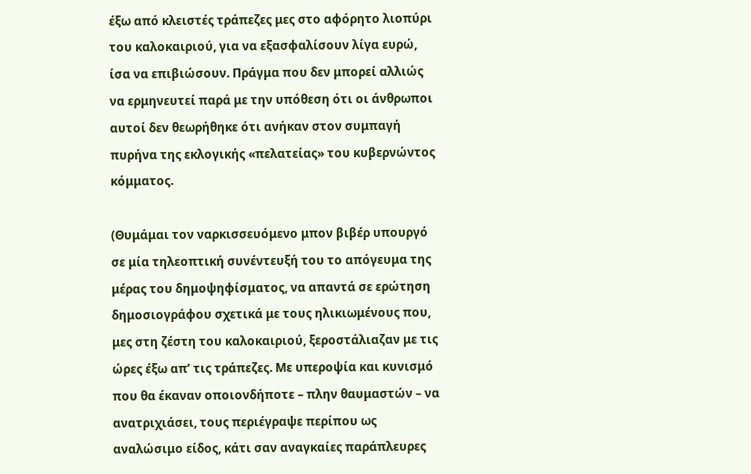έξω από κλειστές τράπεζες μες στο αφόρητο λιοπύρι του καλοκαιριού, για να εξασφαλίσουν λίγα ευρώ, ίσα να επιβιώσουν. Πράγμα που δεν μπορεί αλλιώς να ερμηνευτεί παρά με την υπόθεση ότι οι άνθρωποι αυτοί δεν θεωρήθηκε ότι ανήκαν στον συμπαγή πυρήνα της εκλογικής «πελατείας» του κυβερνώντος κόμματος.

(Θυμάμαι τον ναρκισσευόμενο μπον βιβέρ υπουργό σε μία τηλεοπτική συνέντευξή του το απόγευμα της μέρας του δημοψηφίσματος, να απαντά σε ερώτηση δημοσιογράφου σχετικά με τους ηλικιωμένους που, μες στη ζέστη του καλοκαιριού, ξεροστάλιαζαν με τις ώρες έξω απ’ τις τράπεζες. Με υπεροψία και κυνισμό που θα έκαναν οποιονδήποτε – πλην θαυμαστών – να ανατριχιάσει, τους περιέγραψε περίπου ως αναλώσιμο είδος, κάτι σαν αναγκαίες παράπλευρες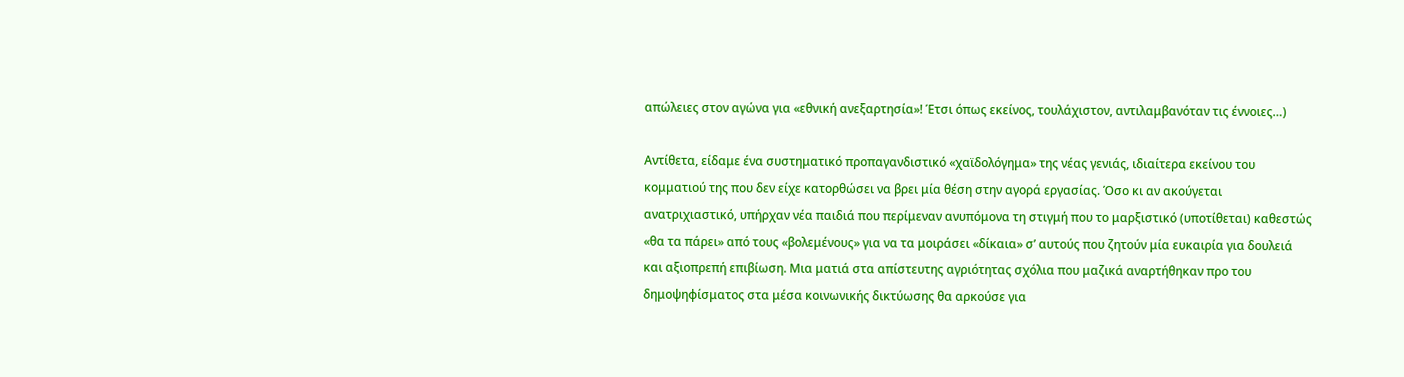απώλειες στον αγώνα για «εθνική ανεξαρτησία»! Έτσι όπως εκείνος, τουλάχιστον, αντιλαμβανόταν τις έννοιες…)

Αντίθετα, είδαμε ένα συστηματικό προπαγανδιστικό «χαϊδολόγημα» της νέας γενιάς, ιδιαίτερα εκείνου του κομματιού της που δεν είχε κατορθώσει να βρει μία θέση στην αγορά εργασίας. Όσο κι αν ακούγεται ανατριχιαστικό, υπήρχαν νέα παιδιά που περίμεναν ανυπόμονα τη στιγμή που το μαρξιστικό (υποτίθεται) καθεστώς «θα τα πάρει» από τους «βολεμένους» για να τα μοιράσει «δίκαια» σ’ αυτούς που ζητούν μία ευκαιρία για δουλειά και αξιοπρεπή επιβίωση. Μια ματιά στα απίστευτης αγριότητας σχόλια που μαζικά αναρτήθηκαν προ του δημοψηφίσματος στα μέσα κοινωνικής δικτύωσης θα αρκούσε για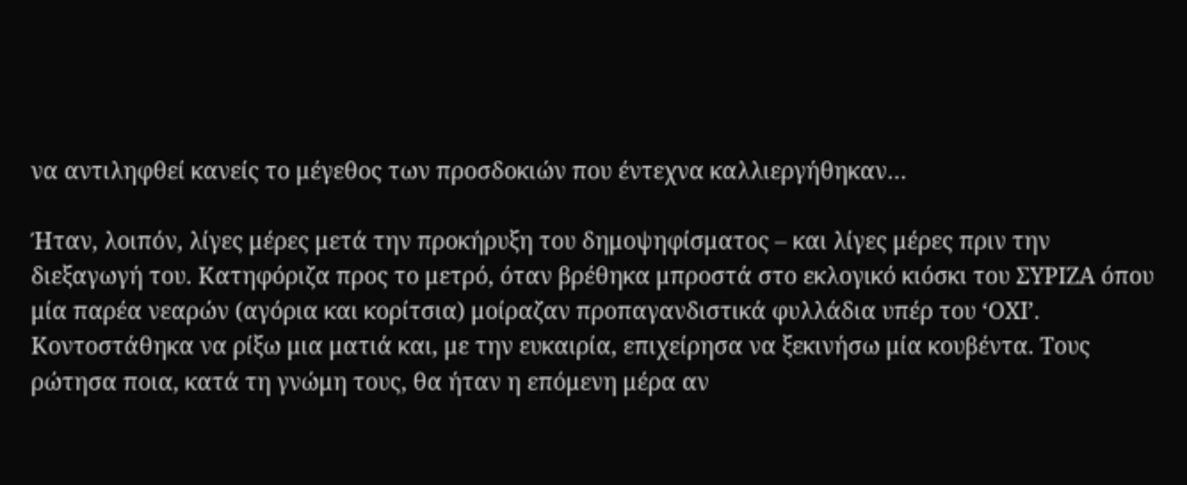να αντιληφθεί κανείς το μέγεθος των προσδοκιών που έντεχνα καλλιεργήθηκαν…

Ήταν, λοιπόν, λίγες μέρες μετά την προκήρυξη του δημοψηφίσματος – και λίγες μέρες πριν την διεξαγωγή του. Κατηφόριζα προς το μετρό, όταν βρέθηκα μπροστά στο εκλογικό κιόσκι του ΣΥΡΙΖΑ όπου μία παρέα νεαρών (αγόρια και κορίτσια) μοίραζαν προπαγανδιστικά φυλλάδια υπέρ του ‘ΟΧΙ’. Κοντοστάθηκα να ρίξω μια ματιά και, με την ευκαιρία, επιχείρησα να ξεκινήσω μία κουβέντα. Τους ρώτησα ποια, κατά τη γνώμη τους, θα ήταν η επόμενη μέρα αν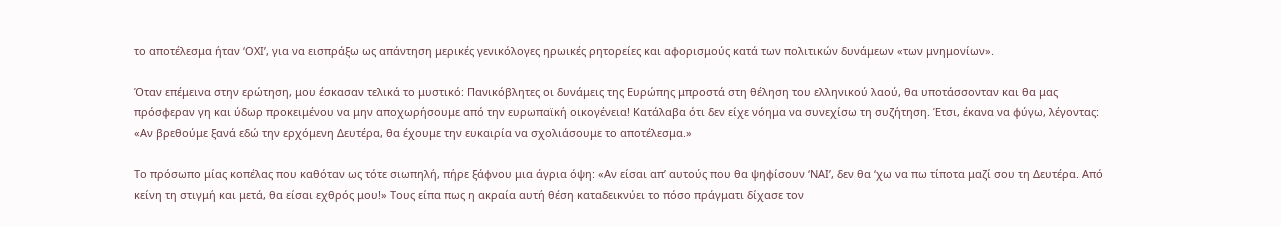το αποτέλεσμα ήταν ‘ΟΧΙ’, για να εισπράξω ως απάντηση μερικές γενικόλογες ηρωικές ρητορείες και αφορισμούς κατά των πολιτικών δυνάμεων «των μνημονίων».

Όταν επέμεινα στην ερώτηση, μου έσκασαν τελικά το μυστικό: Πανικόβλητες οι δυνάμεις της Ευρώπης μπροστά στη θέληση του ελληνικού λαού, θα υποτάσσονταν και θα μας πρόσφεραν γη και ύδωρ προκειμένου να μην αποχωρήσουμε από την ευρωπαϊκή οικογένεια! Κατάλαβα ότι δεν είχε νόημα να συνεχίσω τη συζήτηση. Έτσι, έκανα να φύγω, λέγοντας: «Αν βρεθούμε ξανά εδώ την ερχόμενη Δευτέρα, θα έχουμε την ευκαιρία να σχολιάσουμε το αποτέλεσμα.»

Το πρόσωπο μίας κοπέλας που καθόταν ως τότε σιωπηλή, πήρε ξάφνου μια άγρια όψη: «Αν είσαι απ’ αυτούς που θα ψηφίσουν ‘ΝΑΙ’, δεν θα ‘χω να πω τίποτα μαζί σου τη Δευτέρα. Από κείνη τη στιγμή και μετά, θα είσαι εχθρός μου!» Τους είπα πως η ακραία αυτή θέση καταδεικνύει το πόσο πράγματι δίχασε τον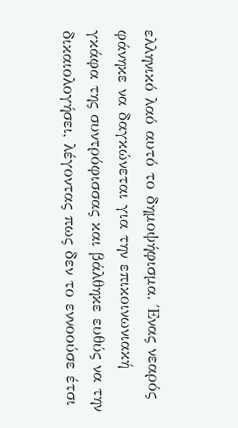ελληνικό λαό αυτό το δημοψήφισμα. Ένας νεαρός φάνηκε να δαγκώνεται για την επικοινωνιακή γκάφα της συντρόφισσας και βάλθηκε ευθύς να την δικαιολογήσει, λέγοντας πως δεν το εννοούσε έτσι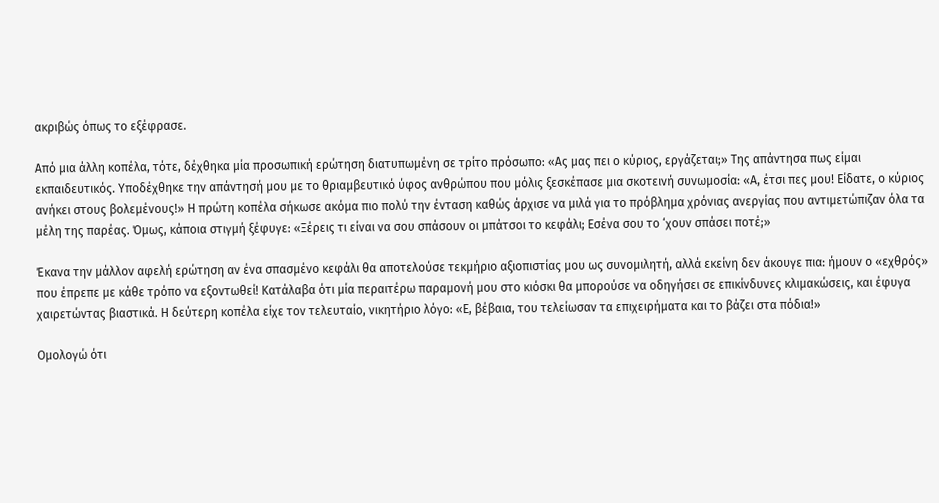ακριβώς όπως το εξέφρασε.

Από μια άλλη κοπέλα, τότε, δέχθηκα μία προσωπική ερώτηση διατυπωμένη σε τρίτο πρόσωπο: «Ας μας πει ο κύριος, εργάζεται;» Της απάντησα πως είμαι εκπαιδευτικός. Υποδέχθηκε την απάντησή μου με το θριαμβευτικό ύφος ανθρώπου που μόλις ξεσκέπασε μια σκοτεινή συνωμοσία: «Α, έτσι πες μου! Είδατε, ο κύριος ανήκει στους βολεμένους!» Η πρώτη κοπέλα σήκωσε ακόμα πιο πολύ την ένταση καθώς άρχισε να μιλά για το πρόβλημα χρόνιας ανεργίας που αντιμετώπιζαν όλα τα μέλη της παρέας. Όμως, κάποια στιγμή ξέφυγε: «Ξέρεις τι είναι να σου σπάσουν οι μπάτσοι το κεφάλι; Εσένα σου το ‘χουν σπάσει ποτέ;»

Έκανα την μάλλον αφελή ερώτηση αν ένα σπασμένο κεφάλι θα αποτελούσε τεκμήριο αξιοπιστίας μου ως συνομιλητή, αλλά εκείνη δεν άκουγε πια: ήμουν ο «εχθρός» που έπρεπε με κάθε τρόπο να εξοντωθεί! Κατάλαβα ότι μία περαιτέρω παραμονή μου στο κιόσκι θα μπορούσε να οδηγήσει σε επικίνδυνες κλιμακώσεις, και έφυγα χαιρετώντας βιαστικά. Η δεύτερη κοπέλα είχε τον τελευταίο, νικητήριο λόγο: «Ε, βέβαια, του τελείωσαν τα επιχειρήματα και το βάζει στα πόδια!»

Ομολογώ ότι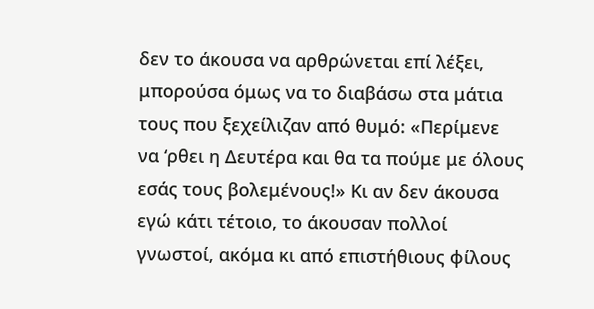δεν το άκουσα να αρθρώνεται επί λέξει, μπορούσα όμως να το διαβάσω στα μάτια τους που ξεχείλιζαν από θυμό: «Περίμενε να ‘ρθει η Δευτέρα και θα τα πούμε με όλους εσάς τους βολεμένους!» Κι αν δεν άκουσα εγώ κάτι τέτοιο, το άκουσαν πολλοί γνωστοί, ακόμα κι από επιστήθιους φίλους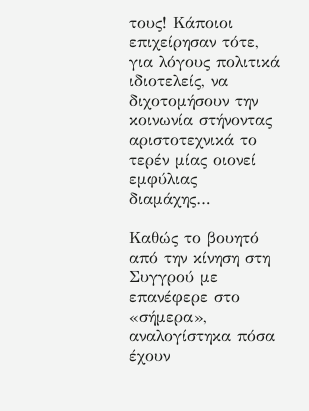τους! Κάποιοι επιχείρησαν τότε, για λόγους πολιτικά ιδιοτελείς, να διχοτομήσουν την κοινωνία στήνοντας αριστοτεχνικά το τερέν μίας οιονεί εμφύλιας διαμάχης…

Καθώς το βουητό από την κίνηση στη Συγγρού με επανέφερε στο «σήμερα», αναλογίστηκα πόσα έχουν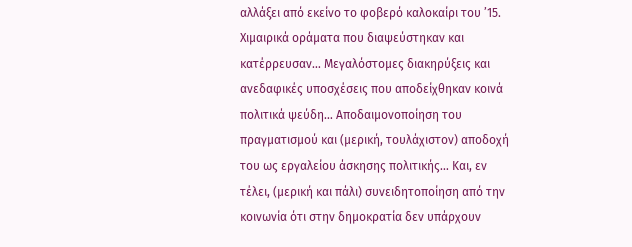αλλάξει από εκείνο το φοβερό καλοκαίρι του ’15. Χιμαιρικά οράματα που διαψεύστηκαν και κατέρρευσαν… Μεγαλόστομες διακηρύξεις και ανεδαφικές υποσχέσεις που αποδείχθηκαν κοινά πολιτικά ψεύδη… Αποδαιμονοποίηση του πραγματισμού και (μερική, τουλάχιστον) αποδοχή του ως εργαλείου άσκησης πολιτικής… Και, εν τέλει, (μερική και πάλι) συνειδητοποίηση από την κοινωνία ότι στην δημοκρατία δεν υπάρχουν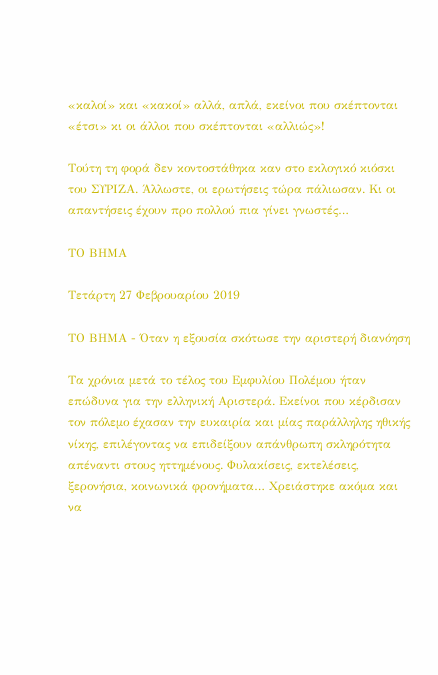«καλοί» και «κακοί» αλλά, απλά, εκείνοι που σκέπτονται «έτσι» κι οι άλλοι που σκέπτονται «αλλιώς»!

Τούτη τη φορά δεν κοντοστάθηκα καν στο εκλογικό κιόσκι του ΣΥΡΙΖΑ. Άλλωστε, οι ερωτήσεις τώρα πάλιωσαν. Κι οι απαντήσεις έχουν προ πολλού πια γίνει γνωστές…

ΤΟ ΒΗΜΑ

Τετάρτη 27 Φεβρουαρίου 2019

ΤΟ ΒΗΜΑ - Όταν η εξουσία σκότωσε την αριστερή διανόηση

Τα χρόνια μετά το τέλος του Εμφυλίου Πολέμου ήταν επώδυνα για την ελληνική Αριστερά. Εκείνοι που κέρδισαν τον πόλεμο έχασαν την ευκαιρία και μίας παράλληλης ηθικής νίκης, επιλέγοντας να επιδείξουν απάνθρωπη σκληρότητα απέναντι στους ηττημένους. Φυλακίσεις, εκτελέσεις, ξερονήσια, κοινωνικά φρονήματα… Χρειάστηκε ακόμα και να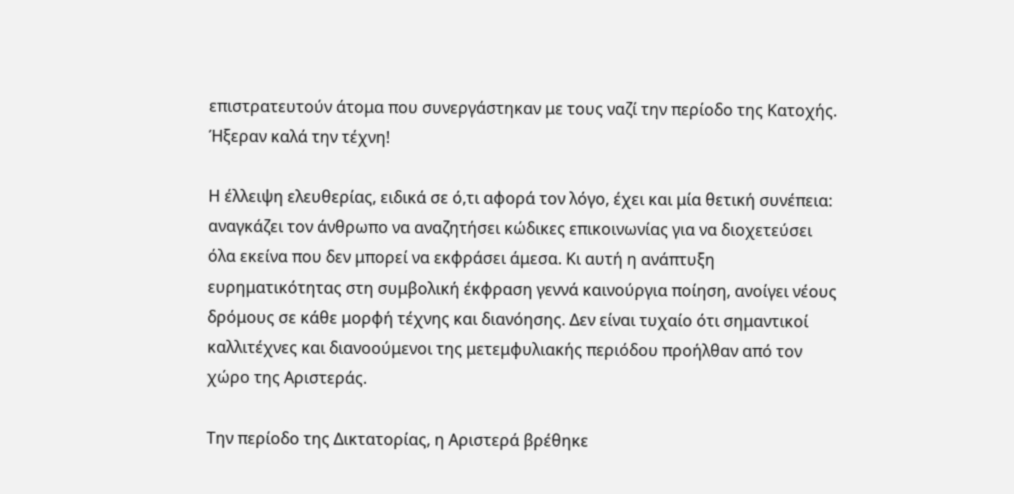επιστρατευτούν άτομα που συνεργάστηκαν με τους ναζί την περίοδο της Κατοχής. Ήξεραν καλά την τέχνη!

Η έλλειψη ελευθερίας, ειδικά σε ό,τι αφορά τον λόγο, έχει και μία θετική συνέπεια: αναγκάζει τον άνθρωπο να αναζητήσει κώδικες επικοινωνίας για να διοχετεύσει όλα εκείνα που δεν μπορεί να εκφράσει άμεσα. Κι αυτή η ανάπτυξη ευρηματικότητας στη συμβολική έκφραση γεννά καινούργια ποίηση, ανοίγει νέους δρόμους σε κάθε μορφή τέχνης και διανόησης. Δεν είναι τυχαίο ότι σημαντικοί καλλιτέχνες και διανοούμενοι της μετεμφυλιακής περιόδου προήλθαν από τον χώρο της Αριστεράς.

Την περίοδο της Δικτατορίας, η Αριστερά βρέθηκε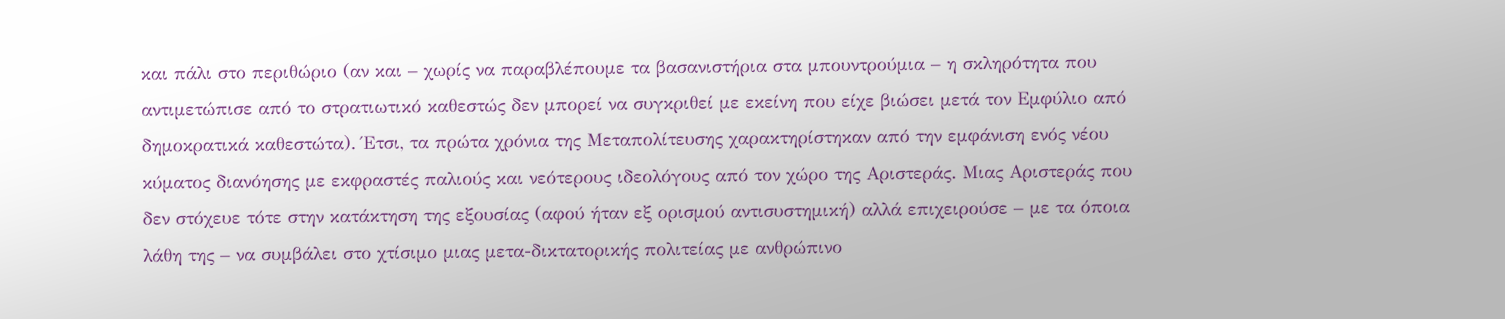και πάλι στο περιθώριο (αν και – χωρίς να παραβλέπουμε τα βασανιστήρια στα μπουντρούμια – η σκληρότητα που αντιμετώπισε από το στρατιωτικό καθεστώς δεν μπορεί να συγκριθεί με εκείνη που είχε βιώσει μετά τον Εμφύλιο από δημοκρατικά καθεστώτα). Έτσι, τα πρώτα χρόνια της Μεταπολίτευσης χαρακτηρίστηκαν από την εμφάνιση ενός νέου κύματος διανόησης με εκφραστές παλιούς και νεότερους ιδεολόγους από τον χώρο της Αριστεράς. Μιας Αριστεράς που δεν στόχευε τότε στην κατάκτηση της εξουσίας (αφού ήταν εξ ορισμού αντισυστημική) αλλά επιχειρούσε – με τα όποια λάθη της – να συμβάλει στο χτίσιμο μιας μετα-δικτατορικής πολιτείας με ανθρώπινο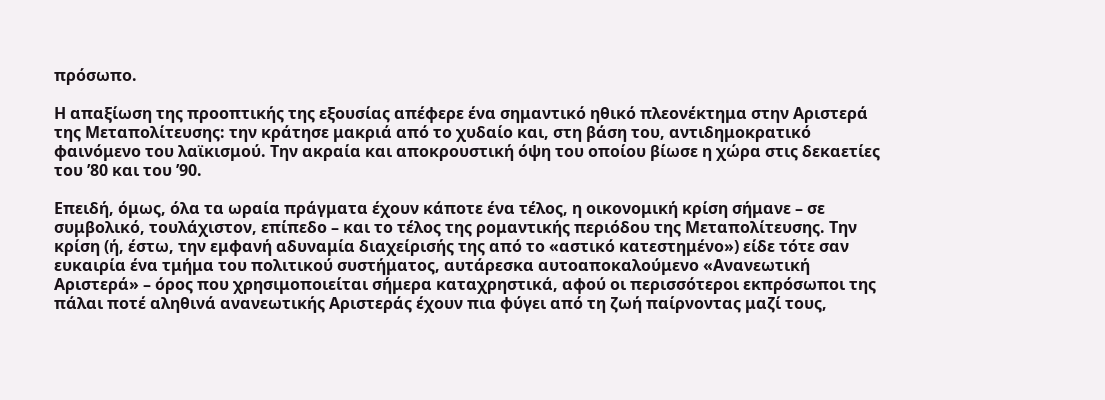πρόσωπο.

Η απαξίωση της προοπτικής της εξουσίας απέφερε ένα σημαντικό ηθικό πλεονέκτημα στην Αριστερά της Μεταπολίτευσης: την κράτησε μακριά από το χυδαίο και, στη βάση του, αντιδημοκρατικό φαινόμενο του λαϊκισμού. Την ακραία και αποκρουστική όψη του οποίου βίωσε η χώρα στις δεκαετίες του ’80 και του ’90.

Επειδή, όμως, όλα τα ωραία πράγματα έχουν κάποτε ένα τέλος, η οικονομική κρίση σήμανε – σε συμβολικό, τουλάχιστον, επίπεδο – και το τέλος της ρομαντικής περιόδου της Μεταπολίτευσης. Την κρίση (ή, έστω, την εμφανή αδυναμία διαχείρισής της από το «αστικό κατεστημένο») είδε τότε σαν ευκαιρία ένα τμήμα του πολιτικού συστήματος, αυτάρεσκα αυτοαποκαλούμενο «Ανανεωτική Αριστερά» – όρος που χρησιμοποιείται σήμερα καταχρηστικά, αφού οι περισσότεροι εκπρόσωποι της πάλαι ποτέ αληθινά ανανεωτικής Αριστεράς έχουν πια φύγει από τη ζωή παίρνοντας μαζί τους,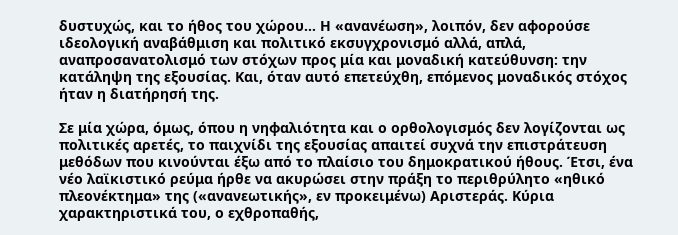δυστυχώς, και το ήθος του χώρου… Η «ανανέωση», λοιπόν, δεν αφορούσε ιδεολογική αναβάθμιση και πολιτικό εκσυγχρονισμό αλλά, απλά, αναπροσανατολισμό των στόχων προς μία και μοναδική κατεύθυνση: την κατάληψη της εξουσίας. Και, όταν αυτό επετεύχθη, επόμενος μοναδικός στόχος ήταν η διατήρησή της.

Σε μία χώρα, όμως, όπου η νηφαλιότητα και ο ορθολογισμός δεν λογίζονται ως πολιτικές αρετές, το παιχνίδι της εξουσίας απαιτεί συχνά την επιστράτευση μεθόδων που κινούνται έξω από το πλαίσιο του δημοκρατικού ήθους. Έτσι, ένα νέο λαϊκιστικό ρεύμα ήρθε να ακυρώσει στην πράξη το περιθρύλητο «ηθικό πλεονέκτημα» της («ανανεωτικής», εν προκειμένω) Αριστεράς. Κύρια χαρακτηριστικά του, ο εχθροπαθής,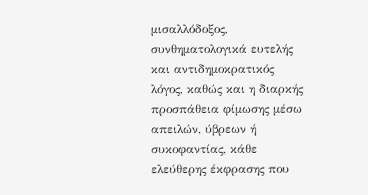μισαλλόδοξος, συνθηματολογικά ευτελής και αντιδημοκρατικός λόγος, καθώς και η διαρκής προσπάθεια φίμωσης μέσω απειλών, ύβρεων ή συκοφαντίας, κάθε ελεύθερης έκφρασης που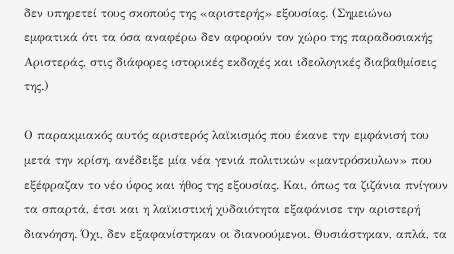δεν υπηρετεί τους σκοπούς της «αριστερής» εξουσίας. (Σημειώνω εμφατικά ότι τα όσα αναφέρω δεν αφορούν τον χώρο της παραδοσιακής Αριστεράς, στις διάφορες ιστορικές εκδοχές και ιδεολογικές διαβαθμίσεις της.)

Ο παρακμιακός αυτός αριστερός λαϊκισμός που έκανε την εμφάνισή του μετά την κρίση, ανέδειξε μία νέα γενιά πολιτικών «μαντρόσκυλων» που εξέφραζαν το νέο ύφος και ήθος της εξουσίας. Και, όπως τα ζιζάνια πνίγουν τα σπαρτά, έτσι και η λαϊκιστική χυδαιότητα εξαφάνισε την αριστερή διανόηση. Όχι, δεν εξαφανίστηκαν οι διανοούμενοι. Θυσιάστηκαν, απλά, τα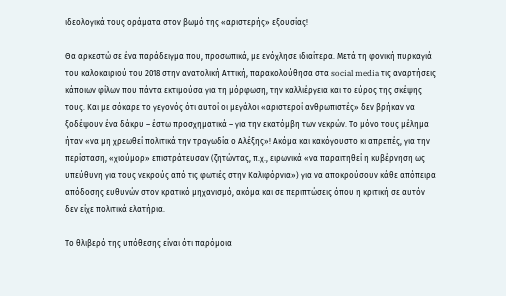ιδεολογικά τους οράματα στον βωμό της «αριστερής» εξουσίας!

Θα αρκεστώ σε ένα παράδειγμα που, προσωπικά, με ενόχλησε ιδιαίτερα. Μετά τη φονική πυρκαγιά του καλοκαιριού του 2018 στην ανατολική Αττική, παρακολούθησα στα social media τις αναρτήσεις κάποιων φίλων που πάντα εκτιμούσα για τη μόρφωση, την καλλιέργεια και το εύρος της σκέψης τους. Και με σόκαρε το γεγονός ότι αυτοί οι μεγάλοι «αριστεροί ανθρωπιστές» δεν βρήκαν να ξοδέψουν ένα δάκρυ – έστω προσχηματικά – για την εκατόμβη των νεκρών. Το μόνο τους μέλημα ήταν «να μη χρεωθεί πολιτικά την τραγωδία ο Αλέξης»! Ακόμα και κακόγουστο κι απρεπές, για την περίσταση, «χιούμορ» επιστράτευσαν (ζητώντας, π.χ., ειρωνικά «να παραιτηθεί η κυβέρνηση ως υπεύθυνη για τους νεκρούς από τις φωτιές στην Καλιφόρνια») για να αποκρούσουν κάθε απόπειρα απόδοσης ευθυνών στον κρατικό μηχανισμό, ακόμα και σε περιπτώσεις όπου η κριτική σε αυτόν δεν είχε πολιτικά ελατήρια.

Το θλιβερό της υπόθεσης είναι ότι παρόμοια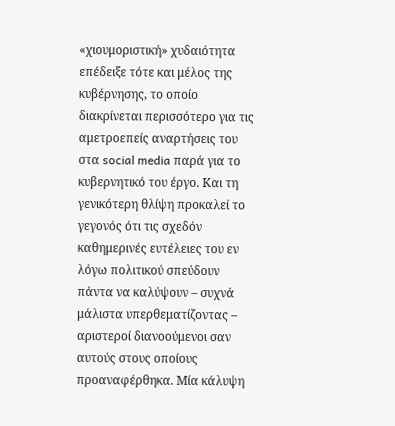«χιουμοριστική» χυδαιότητα επέδειξε τότε και μέλος της κυβέρνησης, το οποίο διακρίνεται περισσότερο για τις αμετροεπείς αναρτήσεις του στα social media παρά για το κυβερνητικό του έργο. Και τη γενικότερη θλίψη προκαλεί το γεγονός ότι τις σχεδόν καθημερινές ευτέλειες του εν λόγω πολιτικού σπεύδουν πάντα να καλύψουν – συχνά μάλιστα υπερθεματίζοντας – αριστεροί διανοούμενοι σαν αυτούς στους οποίους προαναφέρθηκα. Μία κάλυψη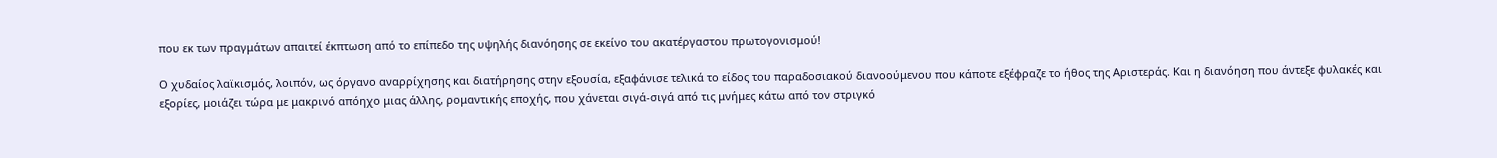που εκ των πραγμάτων απαιτεί έκπτωση από το επίπεδο της υψηλής διανόησης σε εκείνο του ακατέργαστου πρωτογονισμού!

Ο χυδαίος λαϊκισμός, λοιπόν, ως όργανο αναρρίχησης και διατήρησης στην εξουσία, εξαφάνισε τελικά το είδος του παραδοσιακού διανοούμενου που κάποτε εξέφραζε το ήθος της Αριστεράς. Και η διανόηση που άντεξε φυλακές και εξορίες, μοιάζει τώρα με μακρινό απόηχο μιας άλλης, ρομαντικής εποχής, που χάνεται σιγά-σιγά από τις μνήμες κάτω από τον στριγκό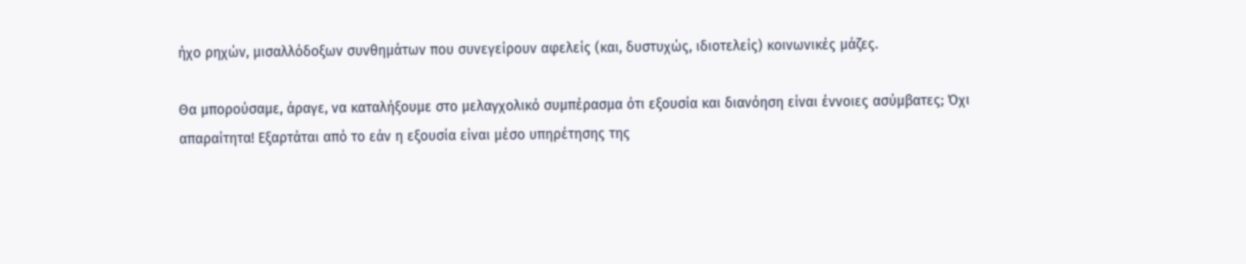ήχο ρηχών, μισαλλόδοξων συνθημάτων που συνεγείρουν αφελείς (και, δυστυχώς, ιδιοτελείς) κοινωνικές μάζες.

Θα μπορούσαμε, άραγε, να καταλήξουμε στο μελαγχολικό συμπέρασμα ότι εξουσία και διανόηση είναι έννοιες ασύμβατες; Όχι απαραίτητα! Εξαρτάται από το εάν η εξουσία είναι μέσο υπηρέτησης της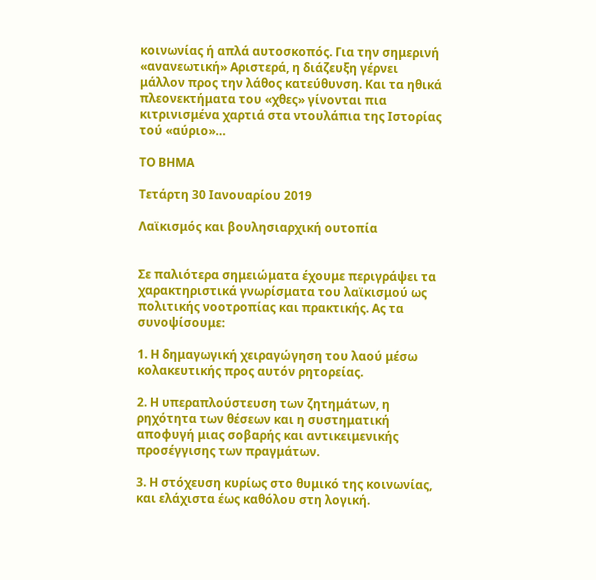κοινωνίας ή απλά αυτοσκοπός. Για την σημερινή «ανανεωτική» Αριστερά, η διάζευξη γέρνει μάλλον προς την λάθος κατεύθυνση. Και τα ηθικά πλεονεκτήματα του «χθες» γίνονται πια κιτρινισμένα χαρτιά στα ντουλάπια της Ιστορίας τού «αύριο»…

ΤΟ ΒΗΜΑ

Τετάρτη 30 Ιανουαρίου 2019

Λαϊκισμός και βουλησιαρχική ουτοπία


Σε παλιότερα σημειώματα έχουμε περιγράψει τα χαρακτηριστικά γνωρίσματα του λαϊκισμού ως πολιτικής νοοτροπίας και πρακτικής. Ας τα συνοψίσουμε:

1. Η δημαγωγική χειραγώγηση του λαού μέσω κολακευτικής προς αυτόν ρητορείας.

2. Η υπεραπλούστευση των ζητημάτων, η ρηχότητα των θέσεων και η συστηματική αποφυγή μιας σοβαρής και αντικειμενικής προσέγγισης των πραγμάτων.

3. Η στόχευση κυρίως στο θυμικό της κοινωνίας, και ελάχιστα έως καθόλου στη λογική.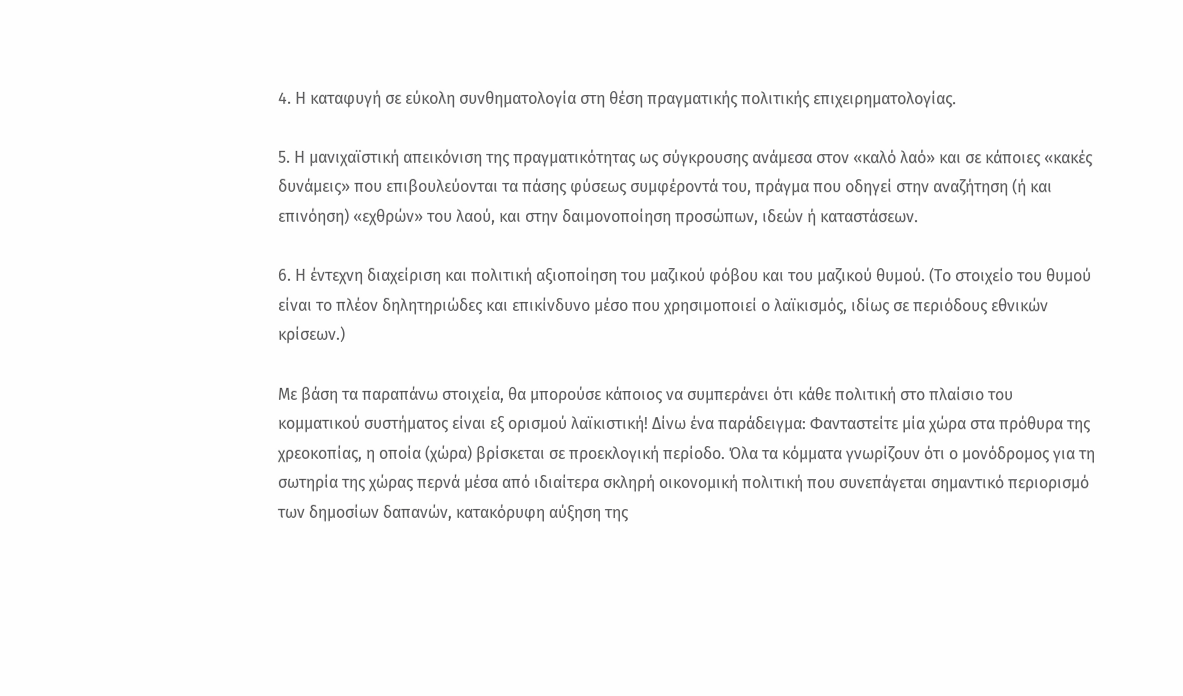4. Η καταφυγή σε εύκολη συνθηματολογία στη θέση πραγματικής πολιτικής επιχειρηματολογίας.

5. Η μανιχαϊστική απεικόνιση της πραγματικότητας ως σύγκρουσης ανάμεσα στον «καλό λαό» και σε κάποιες «κακές δυνάμεις» που επιβουλεύονται τα πάσης φύσεως συμφέροντά του, πράγμα που οδηγεί στην αναζήτηση (ή και επινόηση) «εχθρών» του λαού, και στην δαιμονοποίηση προσώπων, ιδεών ή καταστάσεων.

6. Η έντεχνη διαχείριση και πολιτική αξιοποίηση του μαζικού φόβου και του μαζικού θυμού. (Το στοιχείο του θυμού είναι το πλέον δηλητηριώδες και επικίνδυνο μέσο που χρησιμοποιεί ο λαϊκισμός, ιδίως σε περιόδους εθνικών κρίσεων.)

Με βάση τα παραπάνω στοιχεία, θα μπορούσε κάποιος να συμπεράνει ότι κάθε πολιτική στο πλαίσιο του κομματικού συστήματος είναι εξ ορισμού λαϊκιστική! Δίνω ένα παράδειγμα: Φανταστείτε μία χώρα στα πρόθυρα της χρεοκοπίας, η οποία (χώρα) βρίσκεται σε προεκλογική περίοδο. Όλα τα κόμματα γνωρίζουν ότι ο μονόδρομος για τη σωτηρία της χώρας περνά μέσα από ιδιαίτερα σκληρή οικονομική πολιτική που συνεπάγεται σημαντικό περιορισμό των δημοσίων δαπανών, κατακόρυφη αύξηση της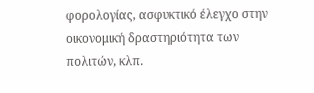φορολογίας, ασφυκτικό έλεγχο στην οικονομική δραστηριότητα των πολιτών, κλπ.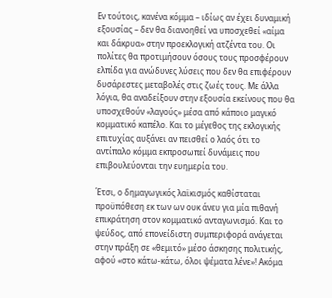Εν τούτοις, κανένα κόμμα – ιδίως αν έχει δυναμική εξουσίας – δεν θα διανοηθεί να υποσχεθεί «αίμα και δάκρυα» στην προεκλογική ατζέντα του. Οι πολίτες θα προτιμήσουν όσους τους προσφέρουν ελπίδα για ανώδυνες λύσεις που δεν θα επιφέρουν δυσάρεστες μεταβολές στις ζωές τους. Με άλλα λόγια, θα αναδείξουν στην εξουσία εκείνους που θα υποσχεθούν «λαγούς» μέσα από κάποιο μαγικό κομματικό καπέλο. Και το μέγεθος της εκλογικής επιτυχίας αυξάνει αν πεισθεί ο λαός ότι το αντίπαλο κόμμα εκπροσωπεί δυνάμεις που επιβουλεύονται την ευημερία του.

Έτσι, ο δημαγωγικός λαϊκισμός καθίσταται προϋπόθεση εκ των ων ουκ άνευ για μία πιθανή επικράτηση στον κομματικό ανταγωνισμό. Και το ψεύδος, από επονείδιστη συμπεριφορά ανάγεται στην πράξη σε «θεμιτό» μέσο άσκησης πολιτικής, αφού «στο κάτω-κάτω, όλοι ψέματα λένε»! Ακόμα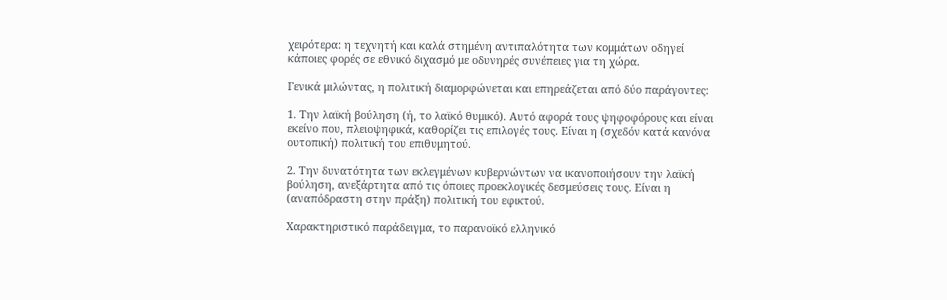χειρότερα: η τεχνητή και καλά στημένη αντιπαλότητα των κομμάτων οδηγεί κάποιες φορές σε εθνικό διχασμό με οδυνηρές συνέπειες για τη χώρα.

Γενικά μιλώντας, η πολιτική διαμορφώνεται και επηρεάζεται από δύο παράγοντες:

1. Την λαϊκή βούληση (ή, το λαϊκό θυμικό). Αυτό αφορά τους ψηφοφόρους και είναι εκείνο που, πλειοψηφικά, καθορίζει τις επιλογές τους. Είναι η (σχεδόν κατά κανόνα ουτοπική) πολιτική του επιθυμητού.

2. Την δυνατότητα των εκλεγμένων κυβερνώντων να ικανοποιήσουν την λαϊκή βούληση, ανεξάρτητα από τις όποιες προεκλογικές δεσμεύσεις τους. Είναι η (αναπόδραστη στην πράξη) πολιτική του εφικτού.

Χαρακτηριστικό παράδειγμα, το παρανοϊκό ελληνικό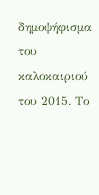δημοψήφισμα του καλοκαιριού του 2015. Το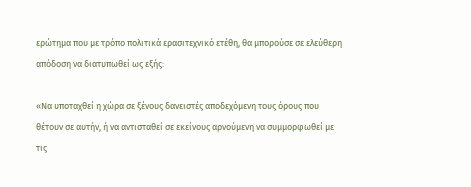ερώτημα που με τρόπο πολιτικά ερασιτεχνικό ετέθη, θα μπορούσε σε ελεύθερη απόδοση να διατυπωθεί ως εξής:

«Να υποταχθεί η χώρα σε ξένους δανειστές αποδεχόμενη τους όρους που θέτουν σε αυτήν, ή να αντισταθεί σε εκείνους αρνούμενη να συμμορφωθεί με τις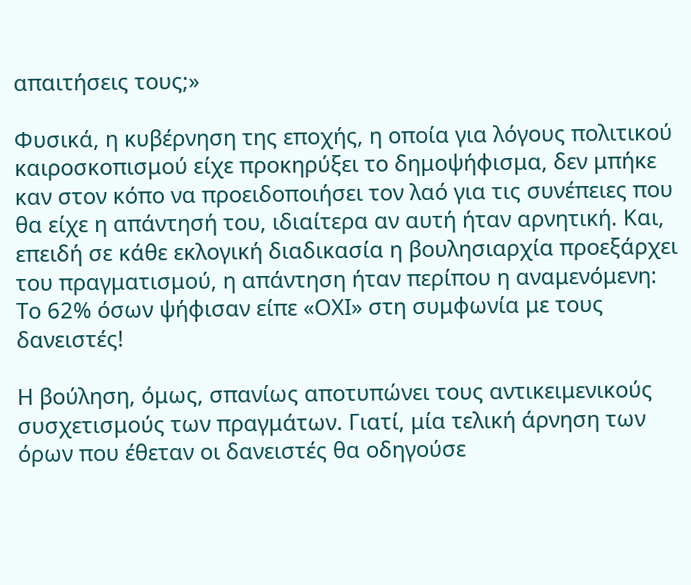απαιτήσεις τους;»

Φυσικά, η κυβέρνηση της εποχής, η οποία για λόγους πολιτικού καιροσκοπισμού είχε προκηρύξει το δημοψήφισμα, δεν μπήκε καν στον κόπο να προειδοποιήσει τον λαό για τις συνέπειες που θα είχε η απάντησή του, ιδιαίτερα αν αυτή ήταν αρνητική. Και, επειδή σε κάθε εκλογική διαδικασία η βουλησιαρχία προεξάρχει του πραγματισμού, η απάντηση ήταν περίπου η αναμενόμενη: Το 62% όσων ψήφισαν είπε «ΟΧΙ» στη συμφωνία με τους δανειστές!

Η βούληση, όμως, σπανίως αποτυπώνει τους αντικειμενικούς συσχετισμούς των πραγμάτων. Γιατί, μία τελική άρνηση των όρων που έθεταν οι δανειστές θα οδηγούσε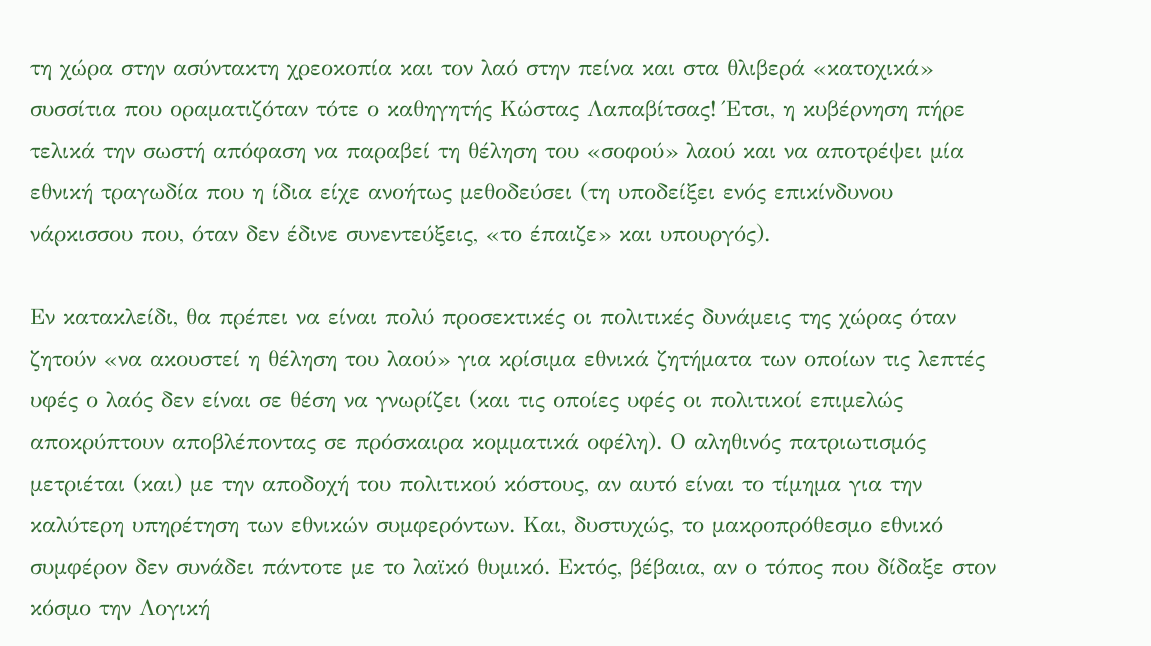τη χώρα στην ασύντακτη χρεοκοπία και τον λαό στην πείνα και στα θλιβερά «κατοχικά» συσσίτια που οραματιζόταν τότε ο καθηγητής Κώστας Λαπαβίτσας! Έτσι, η κυβέρνηση πήρε τελικά την σωστή απόφαση να παραβεί τη θέληση του «σοφού» λαού και να αποτρέψει μία εθνική τραγωδία που η ίδια είχε ανοήτως μεθοδεύσει (τη υποδείξει ενός επικίνδυνου νάρκισσου που, όταν δεν έδινε συνεντεύξεις, «το έπαιζε» και υπουργός).

Εν κατακλείδι, θα πρέπει να είναι πολύ προσεκτικές οι πολιτικές δυνάμεις της χώρας όταν ζητούν «να ακουστεί η θέληση του λαού» για κρίσιμα εθνικά ζητήματα των οποίων τις λεπτές υφές ο λαός δεν είναι σε θέση να γνωρίζει (και τις οποίες υφές οι πολιτικοί επιμελώς αποκρύπτουν αποβλέποντας σε πρόσκαιρα κομματικά οφέλη). Ο αληθινός πατριωτισμός μετριέται (και) με την αποδοχή του πολιτικού κόστους, αν αυτό είναι το τίμημα για την καλύτερη υπηρέτηση των εθνικών συμφερόντων. Και, δυστυχώς, το μακροπρόθεσμο εθνικό συμφέρον δεν συνάδει πάντοτε με το λαϊκό θυμικό. Εκτός, βέβαια, αν ο τόπος που δίδαξε στον κόσμο την Λογική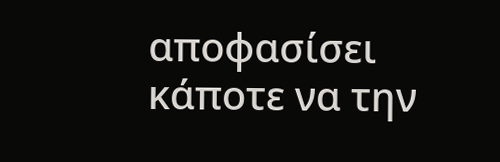αποφασίσει κάποτε να την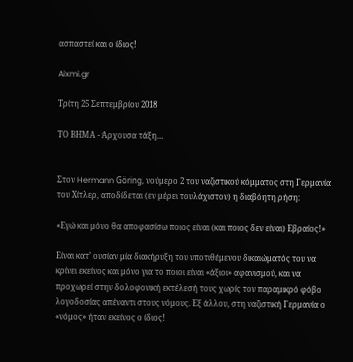ασπαστεί και ο ίδιος!

Aixmi.gr

Τρίτη 25 Σεπτεμβρίου 2018

ΤΟ ΒΗΜΑ - Άρχουσα τάξη…


Στον Hermann Göring, νούμερο 2 του ναζιστικού κόμματος στη Γερμανία του Χίτλερ, αποδίδεται (εν μέρει τουλάχιστον) η διαβόητη ρήση:

«Εγώ και μόνο θα αποφασίσω ποιος είναι (και ποιος δεν είναι) Εβραίος!»

Είναι κατ’ ουσίαν μία διακήρυξη του υποτιθέμενου δικαιώματός του να κρίνει εκείνος και μόνο για το ποιοι είναι «άξιοι» αφανισμού, και να προχωρεί στην δολοφονική εκτέλεσή τους χωρίς τον παραμικρό φόβο λογοδοσίας απέναντι στους νόμους. Εξ άλλου, στη ναζιστική Γερμανία ο «νόμος» ήταν εκείνος ο ίδιος!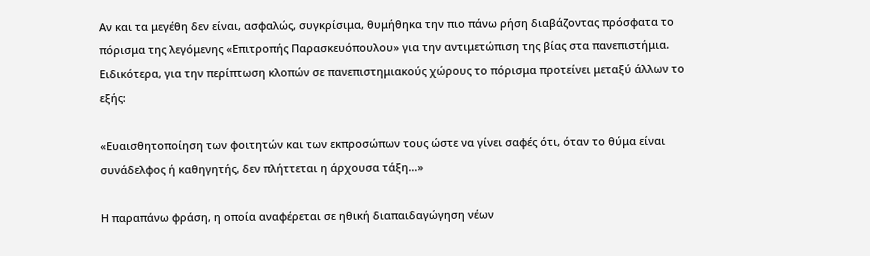Αν και τα μεγέθη δεν είναι, ασφαλώς, συγκρίσιμα, θυμήθηκα την πιο πάνω ρήση διαβάζοντας πρόσφατα το πόρισμα της λεγόμενης «Επιτροπής Παρασκευόπουλου» για την αντιμετώπιση της βίας στα πανεπιστήμια. Ειδικότερα, για την περίπτωση κλοπών σε πανεπιστημιακούς χώρους το πόρισμα προτείνει μεταξύ άλλων το εξής:

«Ευαισθητοποίηση των φοιτητών και των εκπροσώπων τους ώστε να γίνει σαφές ότι, όταν το θύμα είναι συνάδελφος ή καθηγητής, δεν πλήττεται η άρχουσα τάξη…»

Η παραπάνω φράση, η οποία αναφέρεται σε ηθική διαπαιδαγώγηση νέων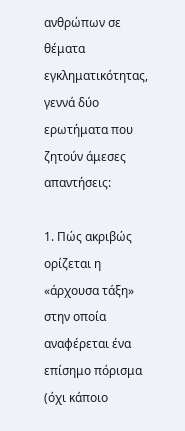ανθρώπων σε θέματα εγκληματικότητας, γεννά δύο ερωτήματα που ζητούν άμεσες απαντήσεις:

1. Πώς ακριβώς ορίζεται η «άρχουσα τάξη» στην οποία αναφέρεται ένα επίσημο πόρισμα (όχι κάποιο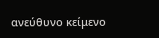ανεύθυνο κείμενο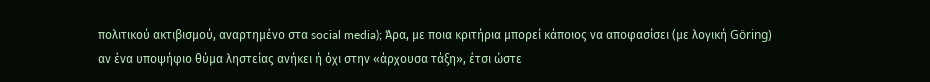πολιτικού ακτιβισμού, αναρτημένο στα social media); Άρα, με ποια κριτήρια μπορεί κάποιος να αποφασίσει (με λογική Göring) αν ένα υποψήφιο θύμα ληστείας ανήκει ή όχι στην «άρχουσα τάξη», έτσι ώστε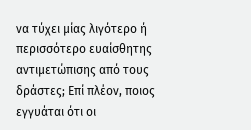να τύχει μίας λιγότερο ή περισσότερο ευαίσθητης αντιμετώπισης από τους δράστες; Επί πλέον, ποιος εγγυάται ότι οι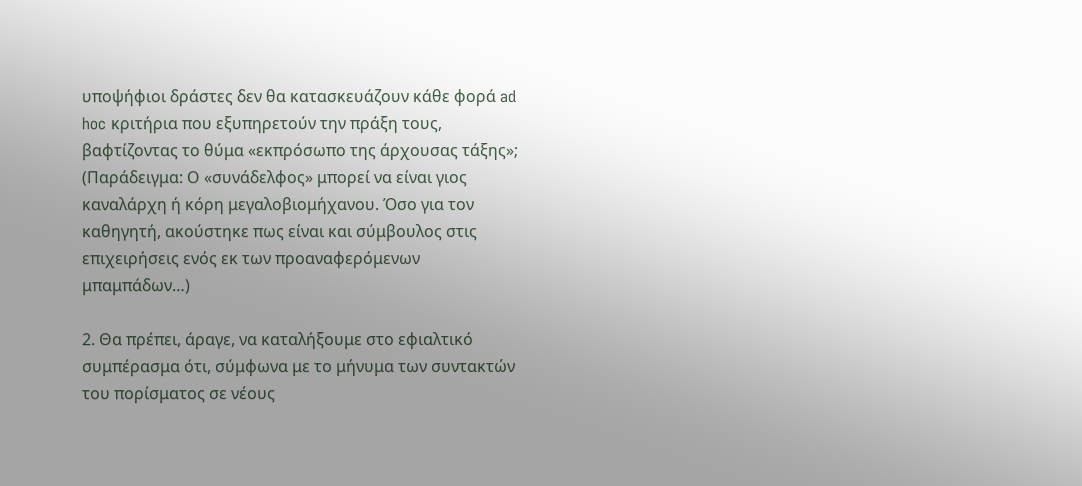υποψήφιοι δράστες δεν θα κατασκευάζουν κάθε φορά ad hoc κριτήρια που εξυπηρετούν την πράξη τους, βαφτίζοντας το θύμα «εκπρόσωπο της άρχουσας τάξης»; (Παράδειγμα: Ο «συνάδελφος» μπορεί να είναι γιος καναλάρχη ή κόρη μεγαλοβιομήχανου. Όσο για τον καθηγητή, ακούστηκε πως είναι και σύμβουλος στις επιχειρήσεις ενός εκ των προαναφερόμενων μπαμπάδων…)

2. Θα πρέπει, άραγε, να καταλήξουμε στο εφιαλτικό συμπέρασμα ότι, σύμφωνα με το μήνυμα των συντακτών του πορίσματος σε νέους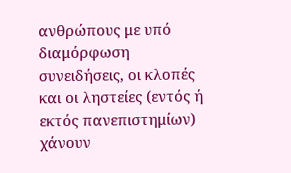ανθρώπους με υπό διαμόρφωση συνειδήσεις, οι κλοπές και οι ληστείες (εντός ή εκτός πανεπιστημίων) χάνουν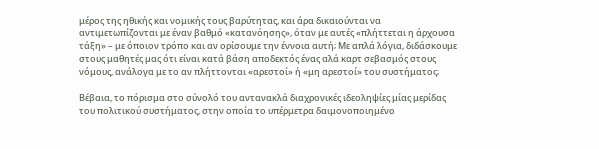μέρος της ηθικής και νομικής τους βαρύτητας, και άρα δικαιούνται να αντιμετωπίζονται με έναν βαθμό «κατανόησης», όταν με αυτές «πλήττεται η άρχουσα τάξη» – με όποιον τρόπο και αν ορίσουμε την έννοια αυτή; Με απλά λόγια, διδάσκουμε στους μαθητές μας ότι είναι κατά βάση αποδεκτός ένας αλά καρτ σεβασμός στους νόμους, ανάλογα με το αν πλήττονται «αρεστοί» ή «μη αρεστοί» του συστήματος;

Βέβαια, το πόρισμα στο σύνολό του αντανακλά διαχρονικές ιδεοληψίες μίας μερίδας του πολιτικού συστήματος, στην οποία το υπέρμετρα δαιμονοποιημένο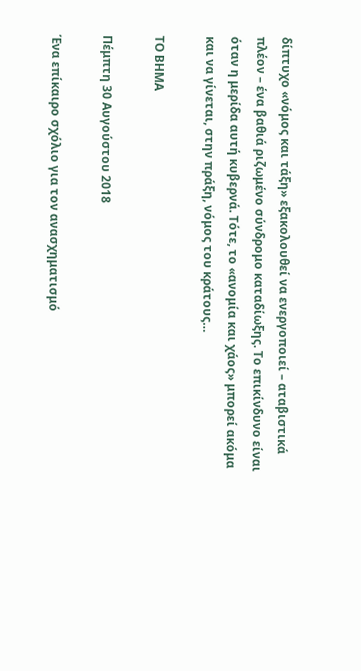δίπτυχο «νόμος και τάξη» εξακολουθεί να ενεργοποιεί – αταβιστικά πλέον – ένα βαθιά ριζωμένο σύνδρομο καταδίωξης. Το επικίνδυνο είναι όταν η μερίδα αυτή κυβερνά. Τότε, το «ανομία και χάος» μπορεί ακόμα και να γίνεται, στην πράξη, νόμος του κράτους…

ΤΟ ΒΗΜΑ

Πέμπτη 30 Αυγούστου 2018

Ένα επίκαιρο σχόλιο για τον ανασχηματισμό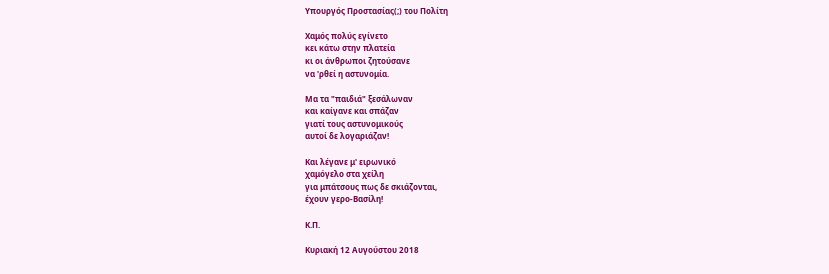Υπουργός Προστασίας(;) του Πολίτη

Χαμός πολύς εγίνετο
κει κάτω στην πλατεία
κι οι άνθρωποι ζητούσανε
να 'ρθεί η αστυνομία.

Μα τα "παιδιά" ξεσάλωναν
και καίγανε και σπάζαν
γιατί τους αστυνομικούς
αυτοί δε λογαριάζαν!

Και λέγανε μ' ειρωνικό
χαμόγελο στα χείλη
για μπάτσους πως δε σκιάζονται,
έχουν γερο-Βασίλη!

Κ.Π.

Κυριακή 12 Αυγούστου 2018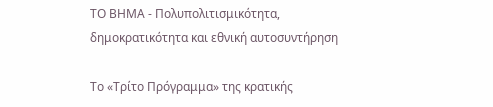ΤΟ ΒΗΜΑ - Πολυπολιτισμικότητα, δημοκρατικότητα και εθνική αυτοσυντήρηση

Το «Τρίτο Πρόγραμμα» της κρατικής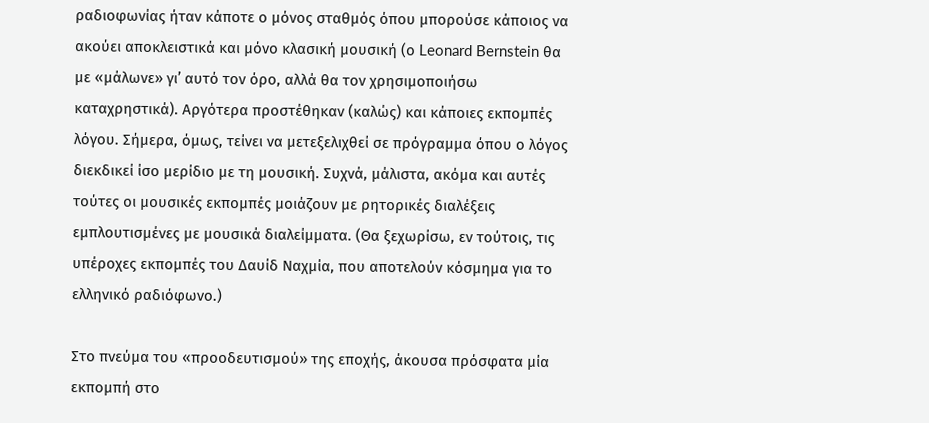ραδιοφωνίας ήταν κάποτε ο μόνος σταθμός όπου μπορούσε κάποιος να ακούει αποκλειστικά και μόνο κλασική μουσική (ο Leonard Bernstein θα με «μάλωνε» γι’ αυτό τον όρο, αλλά θα τον χρησιμοποιήσω καταχρηστικά). Αργότερα προστέθηκαν (καλώς) και κάποιες εκπομπές λόγου. Σήμερα, όμως, τείνει να μετεξελιχθεί σε πρόγραμμα όπου ο λόγος διεκδικεί ίσο μερίδιο με τη μουσική. Συχνά, μάλιστα, ακόμα και αυτές τούτες οι μουσικές εκπομπές μοιάζουν με ρητορικές διαλέξεις εμπλουτισμένες με μουσικά διαλείμματα. (Θα ξεχωρίσω, εν τούτοις, τις υπέροχες εκπομπές του Δαυίδ Ναχμία, που αποτελούν κόσμημα για το ελληνικό ραδιόφωνο.)

Στο πνεύμα του «προοδευτισμού» της εποχής, άκουσα πρόσφατα μία εκπομπή στο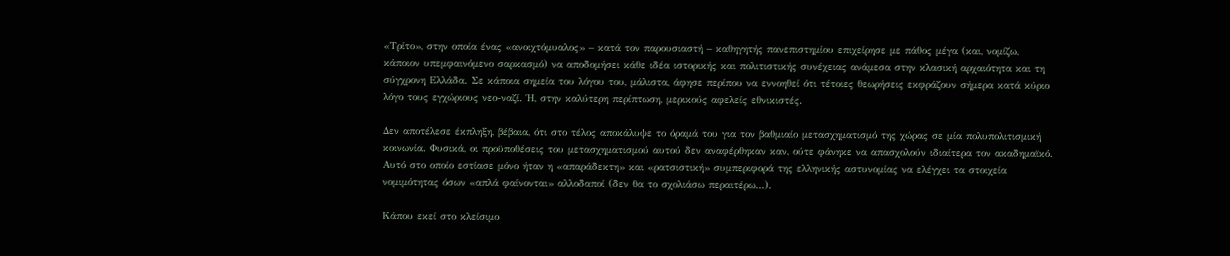«Τρίτο», στην οποία ένας «ανοιχτόμυαλος» – κατά τον παρουσιαστή – καθηγητής πανεπιστημίου επιχείρησε με πάθος μέγα (και, νομίζω, κάποιον υπεμφαινόμενο σαρκασμό) να αποδομήσει κάθε ιδέα ιστορικής και πολιτιστικής συνέχειας ανάμεσα στην κλασική αρχαιότητα και τη σύγχρονη Ελλάδα. Σε κάποια σημεία του λόγου του, μάλιστα, άφησε περίπου να εννοηθεί ότι τέτοιες θεωρήσεις εκφράζουν σήμερα κατά κύριο λόγο τους εγχώριους νεο-ναζί. Ή, στην καλύτερη περίπτωση, μερικούς αφελείς εθνικιστές.

Δεν αποτέλεσε έκπληξη, βέβαια, ότι στο τέλος αποκάλυψε το όραμά του για τον βαθμιαίο μετασχηματισμό της χώρας σε μία πολυπολιτισμική κοινωνία. Φυσικά, οι προϋποθέσεις του μετασχηματισμού αυτού δεν αναφέρθηκαν καν, ούτε φάνηκε να απασχολούν ιδιαίτερα τον ακαδημαϊκό. Αυτό στο οποίο εστίασε μόνο ήταν η «απαράδεκτη» και «ρατσιστική» συμπεριφορά της ελληνικής αστυνομίας να ελέγχει τα στοιχεία νομιμότητας όσων «απλά φαίνονται» αλλοδαποί (δεν θα το σχολιάσω περαιτέρω...).

Κάπου εκεί στο κλείσιμο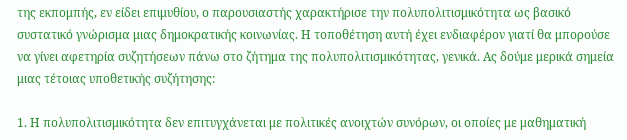της εκπομπής, εν είδει επιμυθίου, ο παρουσιαστής χαρακτήρισε την πολυπολιτισμικότητα ως βασικό συστατικό γνώρισμα μιας δημοκρατικής κοινωνίας. Η τοποθέτηση αυτή έχει ενδιαφέρον γιατί θα μπορούσε να γίνει αφετηρία συζητήσεων πάνω στο ζήτημα της πολυπολιτισμικότητας, γενικά. Ας δούμε μερικά σημεία μιας τέτοιας υποθετικής συζήτησης:

1. Η πολυπολιτισμικότητα δεν επιτυγχάνεται με πολιτικές ανοιχτών συνόρων, οι οποίες με μαθηματική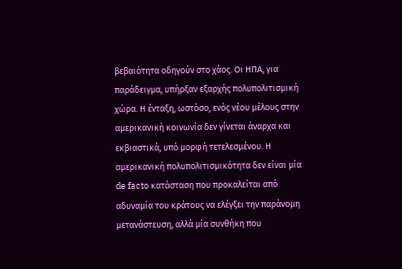βεβαιότητα οδηγούν στο χάος. Οι ΗΠΑ, για παράδειγμα, υπήρξαν εξαρχής πολυπολιτισμική χώρα. Η ένταξη, ωστόσο, ενός νέου μέλους στην αμερικανική κοινωνία δεν γίνεται άναρχα και εκβιαστικά, υπό μορφή τετελεσμένου. Η αμερικανική πολυπολιτισμικότητα δεν είναι μία de facto κατάσταση που προκαλείται από αδυναμία του κράτους να ελέγξει την παράνομη μετανάστευση, αλλά μία συνθήκη που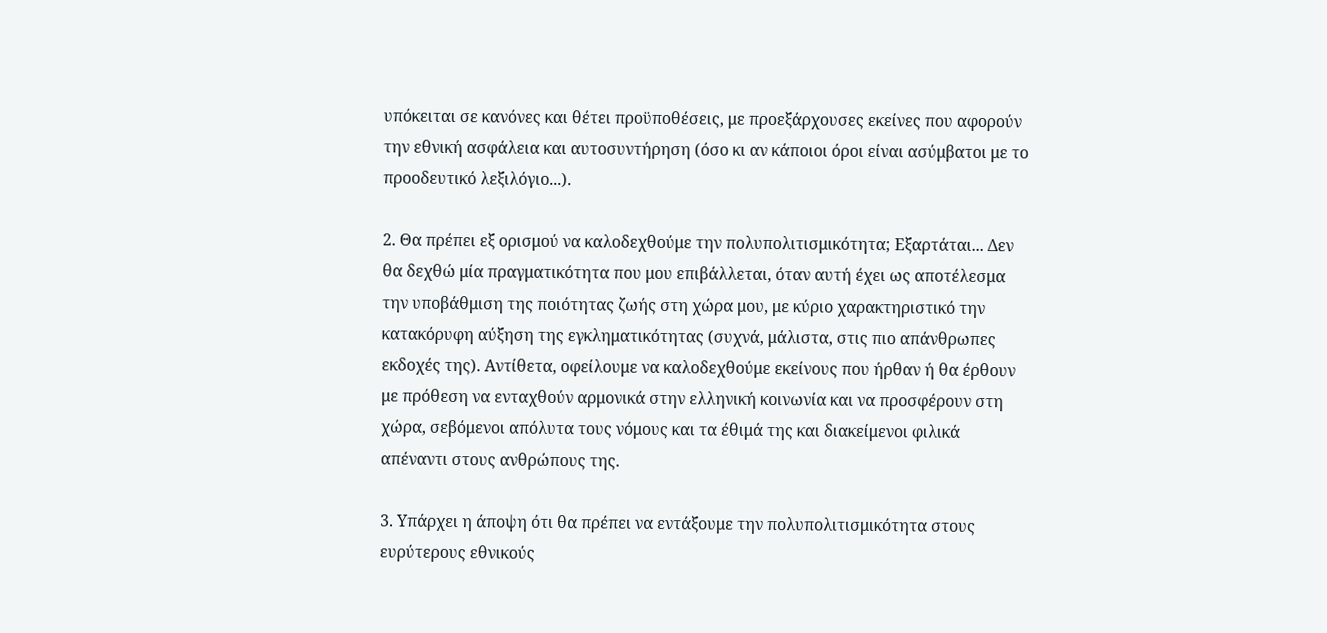υπόκειται σε κανόνες και θέτει προϋποθέσεις, με προεξάρχουσες εκείνες που αφορούν την εθνική ασφάλεια και αυτοσυντήρηση (όσο κι αν κάποιοι όροι είναι ασύμβατοι με το προοδευτικό λεξιλόγιο...).

2. Θα πρέπει εξ ορισμού να καλοδεχθούμε την πολυπολιτισμικότητα; Εξαρτάται... Δεν θα δεχθώ μία πραγματικότητα που μου επιβάλλεται, όταν αυτή έχει ως αποτέλεσμα την υποβάθμιση της ποιότητας ζωής στη χώρα μου, με κύριο χαρακτηριστικό την κατακόρυφη αύξηση της εγκληματικότητας (συχνά, μάλιστα, στις πιο απάνθρωπες εκδοχές της). Αντίθετα, οφείλουμε να καλοδεχθούμε εκείνους που ήρθαν ή θα έρθουν με πρόθεση να ενταχθούν αρμονικά στην ελληνική κοινωνία και να προσφέρουν στη χώρα, σεβόμενοι απόλυτα τους νόμους και τα έθιμά της και διακείμενοι φιλικά απέναντι στους ανθρώπους της.

3. Υπάρχει η άποψη ότι θα πρέπει να εντάξουμε την πολυπολιτισμικότητα στους ευρύτερους εθνικούς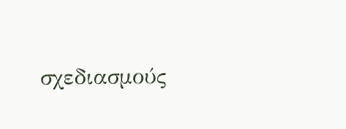σχεδιασμούς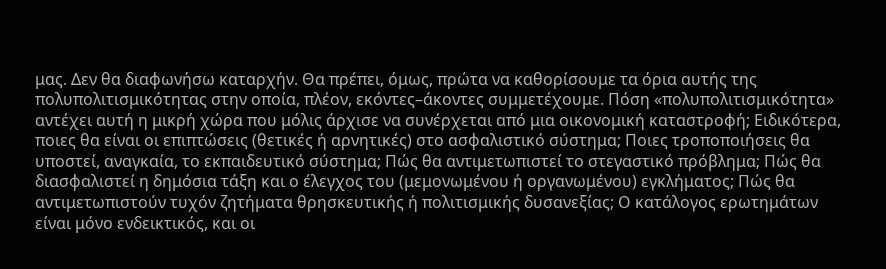μας. Δεν θα διαφωνήσω καταρχήν. Θα πρέπει, όμως, πρώτα να καθορίσουμε τα όρια αυτής της πολυπολιτισμικότητας στην οποία, πλέον, εκόντες–άκοντες συμμετέχουμε. Πόση «πολυπολιτισμικότητα» αντέχει αυτή η μικρή χώρα που μόλις άρχισε να συνέρχεται από μια οικονομική καταστροφή; Ειδικότερα, ποιες θα είναι οι επιπτώσεις (θετικές ή αρνητικές) στο ασφαλιστικό σύστημα; Ποιες τροποποιήσεις θα υποστεί, αναγκαία, το εκπαιδευτικό σύστημα; Πώς θα αντιμετωπιστεί το στεγαστικό πρόβλημα; Πώς θα διασφαλιστεί η δημόσια τάξη και ο έλεγχος του (μεμονωμένου ή οργανωμένου) εγκλήματος; Πώς θα αντιμετωπιστούν τυχόν ζητήματα θρησκευτικής ή πολιτισμικής δυσανεξίας; Ο κατάλογος ερωτημάτων είναι μόνο ενδεικτικός, και οι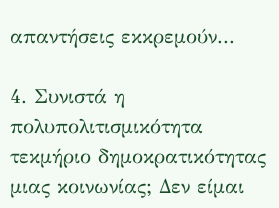απαντήσεις εκκρεμούν...

4. Συνιστά η πολυπολιτισμικότητα τεκμήριο δημοκρατικότητας μιας κοινωνίας; Δεν είμαι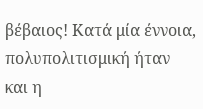βέβαιος! Κατά μία έννοια, πολυπολιτισμική ήταν και η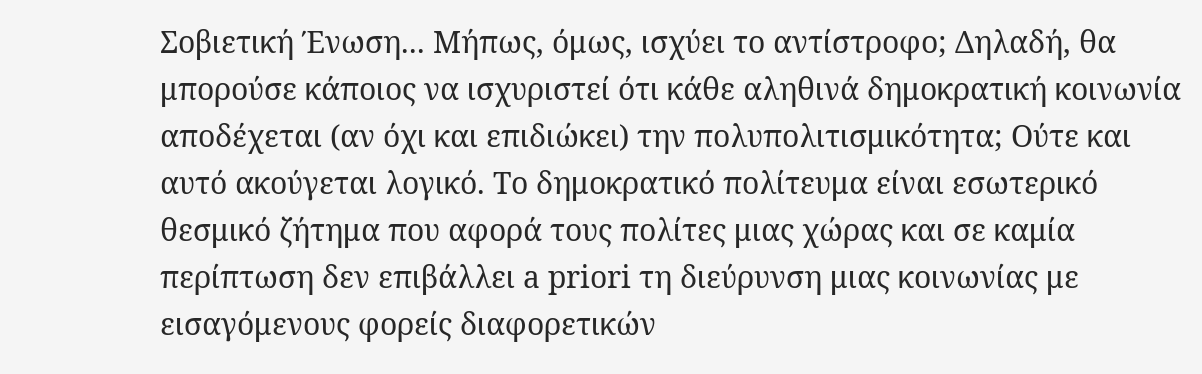Σοβιετική Ένωση... Μήπως, όμως, ισχύει το αντίστροφο; Δηλαδή, θα μπορούσε κάποιος να ισχυριστεί ότι κάθε αληθινά δημοκρατική κοινωνία αποδέχεται (αν όχι και επιδιώκει) την πολυπολιτισμικότητα; Ούτε και αυτό ακούγεται λογικό. Το δημοκρατικό πολίτευμα είναι εσωτερικό θεσμικό ζήτημα που αφορά τους πολίτες μιας χώρας και σε καμία περίπτωση δεν επιβάλλει a priori τη διεύρυνση μιας κοινωνίας με εισαγόμενους φορείς διαφορετικών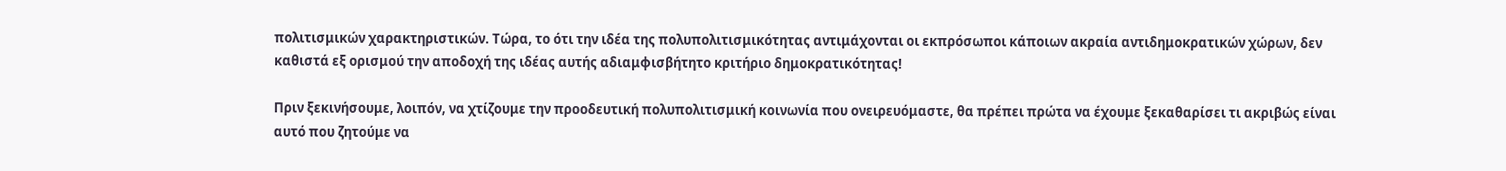πολιτισμικών χαρακτηριστικών. Τώρα, το ότι την ιδέα της πολυπολιτισμικότητας αντιμάχονται οι εκπρόσωποι κάποιων ακραία αντιδημοκρατικών χώρων, δεν καθιστά εξ ορισμού την αποδοχή της ιδέας αυτής αδιαμφισβήτητο κριτήριο δημοκρατικότητας!

Πριν ξεκινήσουμε, λοιπόν, να χτίζουμε την προοδευτική πολυπολιτισμική κοινωνία που ονειρευόμαστε, θα πρέπει πρώτα να έχουμε ξεκαθαρίσει τι ακριβώς είναι αυτό που ζητούμε να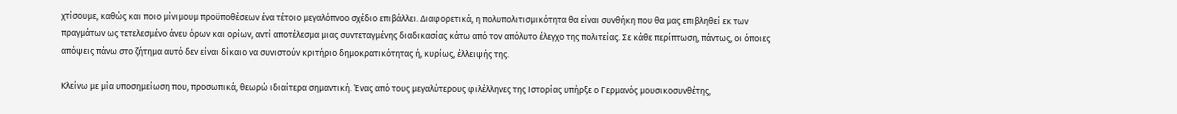χτίσουμε, καθώς και ποιο μίνιμουμ προϋποθέσεων ένα τέτοιο μεγαλόπνοο σχέδιο επιβάλλει. Διαφορετικά, η πολυπολιτισμικότητα θα είναι συνθήκη που θα μας επιβληθεί εκ των πραγμάτων ως τετελεσμένο άνευ όρων και ορίων, αντί αποτέλεσμα μιας συντεταγμένης διαδικασίας κάτω από τον απόλυτο έλεγχο της πολιτείας. Σε κάθε περίπτωση, πάντως, οι όποιες απόψεις πάνω στο ζήτημα αυτό δεν είναι δίκαιο να συνιστούν κριτήριο δημοκρατικότητας ή, κυρίως, έλλειψής της.

Κλείνω με μία υποσημείωση που, προσωπικά, θεωρώ ιδιαίτερα σημαντική. Ένας από τους μεγαλύτερους φιλέλληνες της Ιστορίας υπήρξε ο Γερμανός μουσικοσυνθέτης,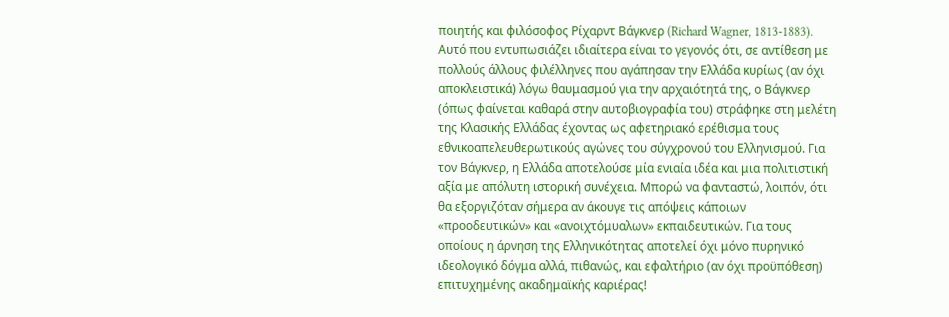ποιητής και φιλόσοφος Ρίχαρντ Βάγκνερ (Richard Wagner, 1813-1883). Αυτό που εντυπωσιάζει ιδιαίτερα είναι το γεγονός ότι, σε αντίθεση με πολλούς άλλους φιλέλληνες που αγάπησαν την Ελλάδα κυρίως (αν όχι αποκλειστικά) λόγω θαυμασμού για την αρχαιότητά της, ο Βάγκνερ (όπως φαίνεται καθαρά στην αυτοβιογραφία του) στράφηκε στη μελέτη της Κλασικής Ελλάδας έχοντας ως αφετηριακό ερέθισμα τους εθνικοαπελευθερωτικούς αγώνες του σύγχρονού του Ελληνισμού. Για τον Βάγκνερ, η Ελλάδα αποτελούσε μία ενιαία ιδέα και μια πολιτιστική αξία με απόλυτη ιστορική συνέχεια. Μπορώ να φανταστώ, λοιπόν, ότι θα εξοργιζόταν σήμερα αν άκουγε τις απόψεις κάποιων «προοδευτικών» και «ανοιχτόμυαλων» εκπαιδευτικών. Για τους οποίους η άρνηση της Ελληνικότητας αποτελεί όχι μόνο πυρηνικό ιδεολογικό δόγμα αλλά, πιθανώς, και εφαλτήριο (αν όχι προϋπόθεση) επιτυχημένης ακαδημαϊκής καριέρας!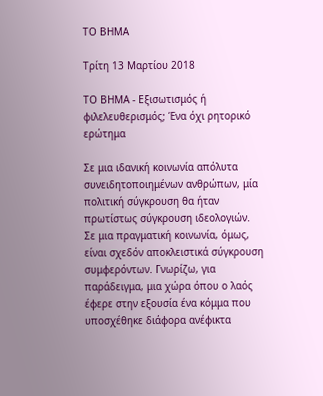ΤΟ ΒΗΜΑ

Τρίτη 13 Μαρτίου 2018

ΤΟ ΒΗΜΑ - Εξισωτισμός ή φιλελευθερισμός; Ένα όχι ρητορικό ερώτημα

Σε μια ιδανική κοινωνία απόλυτα συνειδητοποιημένων ανθρώπων, μία πολιτική σύγκρουση θα ήταν πρωτίστως σύγκρουση ιδεολογιών. Σε μια πραγματική κοινωνία, όμως, είναι σχεδόν αποκλειστικά σύγκρουση συμφερόντων. Γνωρίζω, για παράδειγμα, μια χώρα όπου ο λαός έφερε στην εξουσία ένα κόμμα που υποσχέθηκε διάφορα ανέφικτα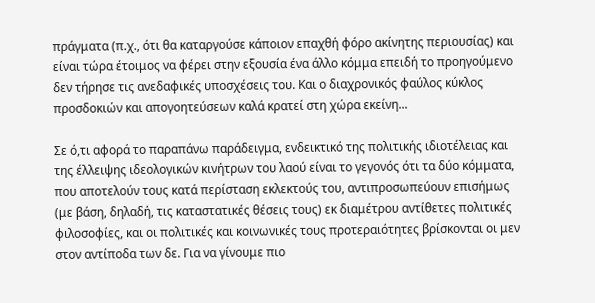πράγματα (π.χ., ότι θα καταργούσε κάποιον επαχθή φόρο ακίνητης περιουσίας) και είναι τώρα έτοιμος να φέρει στην εξουσία ένα άλλο κόμμα επειδή το προηγούμενο δεν τήρησε τις ανεδαφικές υποσχέσεις του. Και ο διαχρονικός φαύλος κύκλος προσδοκιών και απογοητεύσεων καλά κρατεί στη χώρα εκείνη...

Σε ό,τι αφορά το παραπάνω παράδειγμα, ενδεικτικό της πολιτικής ιδιοτέλειας και της έλλειψης ιδεολογικών κινήτρων του λαού είναι το γεγονός ότι τα δύο κόμματα, που αποτελούν τους κατά περίσταση εκλεκτούς του, αντιπροσωπεύουν επισήμως (με βάση, δηλαδή, τις καταστατικές θέσεις τους) εκ διαμέτρου αντίθετες πολιτικές φιλοσοφίες, και οι πολιτικές και κοινωνικές τους προτεραιότητες βρίσκονται οι μεν στον αντίποδα των δε. Για να γίνουμε πιο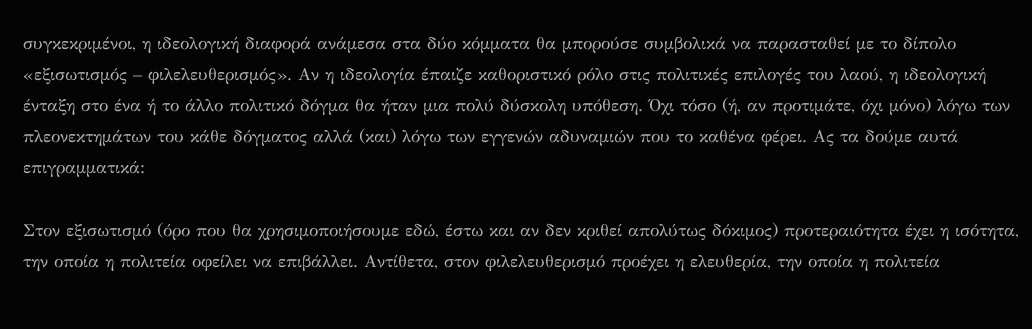συγκεκριμένοι, η ιδεολογική διαφορά ανάμεσα στα δύο κόμματα θα μπορούσε συμβολικά να παρασταθεί με το δίπολο «εξισωτισμός – φιλελευθερισμός». Αν η ιδεολογία έπαιζε καθοριστικό ρόλο στις πολιτικές επιλογές του λαού, η ιδεολογική ένταξη στο ένα ή το άλλο πολιτικό δόγμα θα ήταν μια πολύ δύσκολη υπόθεση. Όχι τόσο (ή, αν προτιμάτε, όχι μόνο) λόγω των πλεονεκτημάτων του κάθε δόγματος αλλά (και) λόγω των εγγενών αδυναμιών που το καθένα φέρει. Ας τα δούμε αυτά επιγραμματικά:

Στον εξισωτισμό (όρο που θα χρησιμοποιήσουμε εδώ, έστω και αν δεν κριθεί απολύτως δόκιμος) προτεραιότητα έχει η ισότητα, την οποία η πολιτεία οφείλει να επιβάλλει. Αντίθετα, στον φιλελευθερισμό προέχει η ελευθερία, την οποία η πολιτεία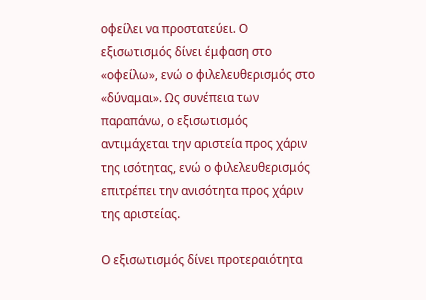οφείλει να προστατεύει. Ο εξισωτισμός δίνει έμφαση στο «οφείλω», ενώ ο φιλελευθερισμός στο «δύναμαι». Ως συνέπεια των παραπάνω, ο εξισωτισμός αντιμάχεται την αριστεία προς χάριν της ισότητας, ενώ ο φιλελευθερισμός επιτρέπει την ανισότητα προς χάριν της αριστείας.

Ο εξισωτισμός δίνει προτεραιότητα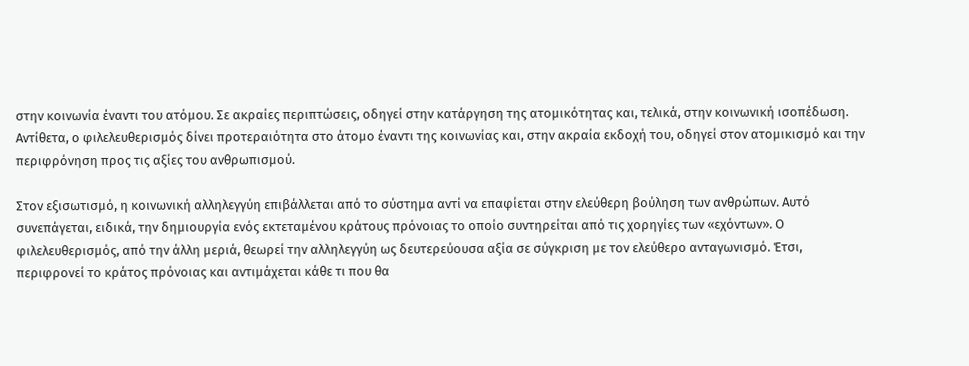στην κοινωνία έναντι του ατόμου. Σε ακραίες περιπτώσεις, οδηγεί στην κατάργηση της ατομικότητας και, τελικά, στην κοινωνική ισοπέδωση. Αντίθετα, ο φιλελευθερισμός δίνει προτεραιότητα στο άτομο έναντι της κοινωνίας και, στην ακραία εκδοχή του, οδηγεί στον ατομικισμό και την περιφρόνηση προς τις αξίες του ανθρωπισμού.

Στον εξισωτισμό, η κοινωνική αλληλεγγύη επιβάλλεται από το σύστημα αντί να επαφίεται στην ελεύθερη βούληση των ανθρώπων. Αυτό συνεπάγεται, ειδικά, την δημιουργία ενός εκτεταμένου κράτους πρόνοιας το οποίο συντηρείται από τις χορηγίες των «εχόντων». Ο φιλελευθερισμός, από την άλλη μεριά, θεωρεί την αλληλεγγύη ως δευτερεύουσα αξία σε σύγκριση με τον ελεύθερο ανταγωνισμό. Έτσι, περιφρονεί το κράτος πρόνοιας και αντιμάχεται κάθε τι που θα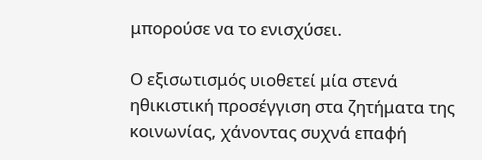μπορούσε να το ενισχύσει.

Ο εξισωτισμός υιοθετεί μία στενά ηθικιστική προσέγγιση στα ζητήματα της κοινωνίας, χάνοντας συχνά επαφή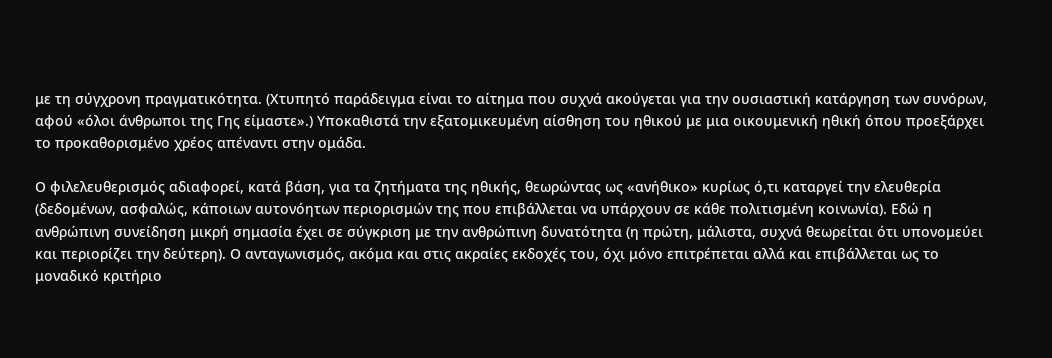με τη σύγχρονη πραγματικότητα. (Χτυπητό παράδειγμα είναι το αίτημα που συχνά ακούγεται για την ουσιαστική κατάργηση των συνόρων, αφού «όλοι άνθρωποι της Γης είμαστε».) Υποκαθιστά την εξατομικευμένη αίσθηση του ηθικού με μια οικουμενική ηθική όπου προεξάρχει το προκαθορισμένο χρέος απέναντι στην ομάδα.

Ο φιλελευθερισμός αδιαφορεί, κατά βάση, για τα ζητήματα της ηθικής, θεωρώντας ως «ανήθικο» κυρίως ό,τι καταργεί την ελευθερία (δεδομένων, ασφαλώς, κάποιων αυτονόητων περιορισμών της που επιβάλλεται να υπάρχουν σε κάθε πολιτισμένη κοινωνία). Εδώ η ανθρώπινη συνείδηση μικρή σημασία έχει σε σύγκριση με την ανθρώπινη δυνατότητα (η πρώτη, μάλιστα, συχνά θεωρείται ότι υπονομεύει και περιορίζει την δεύτερη). Ο ανταγωνισμός, ακόμα και στις ακραίες εκδοχές του, όχι μόνο επιτρέπεται αλλά και επιβάλλεται ως το μοναδικό κριτήριο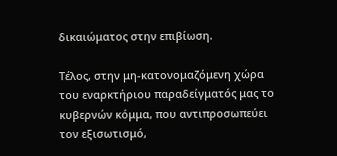δικαιώματος στην επιβίωση.

Τέλος, στην μη-κατονομαζόμενη χώρα του εναρκτήριου παραδείγματός μας το κυβερνών κόμμα, που αντιπροσωπεύει τον εξισωτισμό,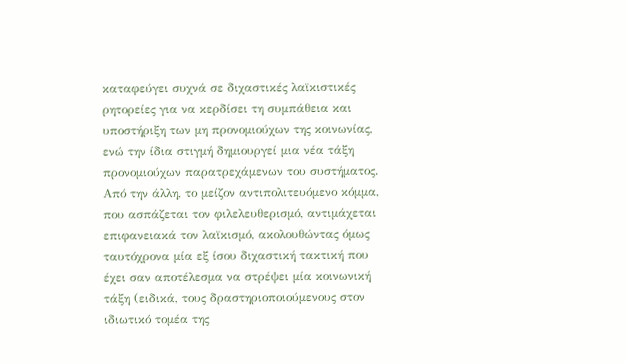καταφεύγει συχνά σε διχαστικές λαϊκιστικές ρητορείες για να κερδίσει τη συμπάθεια και υποστήριξη των μη προνομιούχων της κοινωνίας, ενώ την ίδια στιγμή δημιουργεί μια νέα τάξη προνομιούχων παρατρεχάμενων του συστήματος. Από την άλλη, το μείζον αντιπολιτευόμενο κόμμα, που ασπάζεται τον φιλελευθερισμό, αντιμάχεται επιφανειακά τον λαϊκισμό, ακολουθώντας όμως ταυτόχρονα μία εξ ίσου διχαστική τακτική που έχει σαν αποτέλεσμα να στρέψει μία κοινωνική τάξη (ειδικά, τους δραστηριοποιούμενους στον ιδιωτικό τομέα της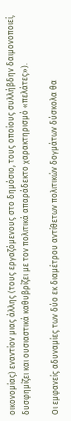οικονομίας) εναντίον μιας άλλης (τους εργαζόμενους στο δημόσιο, τους οποίους συλλήβδην δαιμονοποιεί, δυσφημίζει και ουσιαστικά καθυβρίζει με τον πολιτικά απαράδεκτο χαρακτηρισμό «πελάτες»).

Οι εμφανείς αδυναμίες των δύο εκ διαμέτρου αντίθετων πολιτικών δογμάτων δύσκολα θα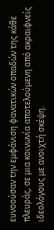ευνοούσαν την εμφάνιση φανατικών οπαδών της κάθε πλευράς, σε μια κοινωνία αποτελούμενη από ακραιφνείς ιδεολόγους με ανοιχτή σκέψη.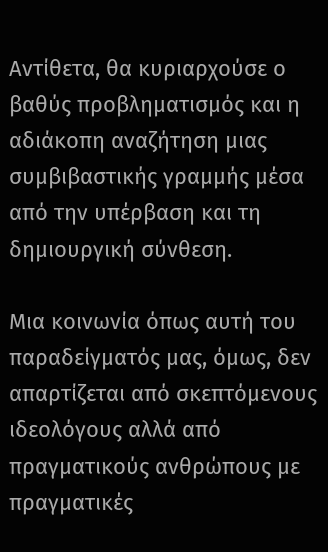Αντίθετα, θα κυριαρχούσε ο βαθύς προβληματισμός και η αδιάκοπη αναζήτηση μιας συμβιβαστικής γραμμής μέσα από την υπέρβαση και τη δημιουργική σύνθεση.

Μια κοινωνία όπως αυτή του παραδείγματός μας, όμως, δεν απαρτίζεται από σκεπτόμενους ιδεολόγους αλλά από πραγματικούς ανθρώπους με πραγματικές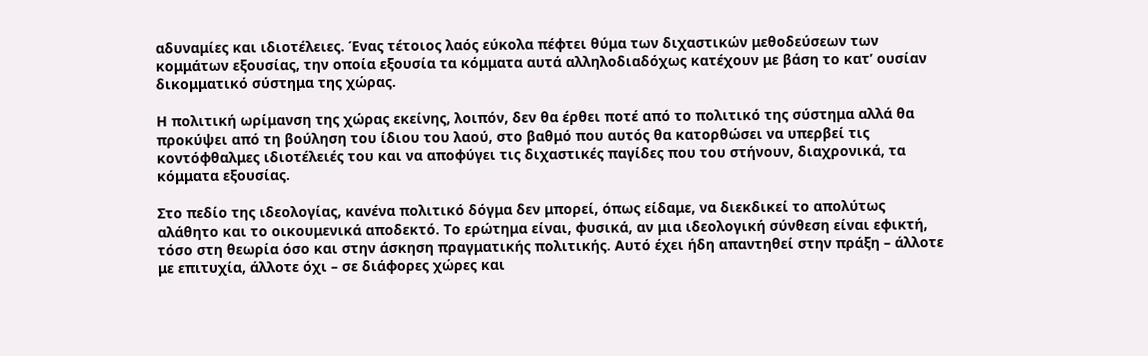αδυναμίες και ιδιοτέλειες. Ένας τέτοιος λαός εύκολα πέφτει θύμα των διχαστικών μεθοδεύσεων των κομμάτων εξουσίας, την οποία εξουσία τα κόμματα αυτά αλληλοδιαδόχως κατέχουν με βάση το κατ’ ουσίαν δικομματικό σύστημα της χώρας.

Η πολιτική ωρίμανση της χώρας εκείνης, λοιπόν, δεν θα έρθει ποτέ από το πολιτικό της σύστημα αλλά θα προκύψει από τη βούληση του ίδιου του λαού, στο βαθμό που αυτός θα κατορθώσει να υπερβεί τις κοντόφθαλμες ιδιοτέλειές του και να αποφύγει τις διχαστικές παγίδες που του στήνουν, διαχρονικά, τα κόμματα εξουσίας.

Στο πεδίο της ιδεολογίας, κανένα πολιτικό δόγμα δεν μπορεί, όπως είδαμε, να διεκδικεί το απολύτως αλάθητο και το οικουμενικά αποδεκτό. Το ερώτημα είναι, φυσικά, αν μια ιδεολογική σύνθεση είναι εφικτή, τόσο στη θεωρία όσο και στην άσκηση πραγματικής πολιτικής. Αυτό έχει ήδη απαντηθεί στην πράξη – άλλοτε με επιτυχία, άλλοτε όχι – σε διάφορες χώρες και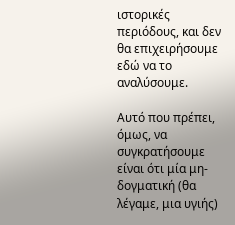ιστορικές περιόδους, και δεν θα επιχειρήσουμε εδώ να το αναλύσουμε.

Αυτό που πρέπει, όμως, να συγκρατήσουμε είναι ότι μία μη-δογματική (θα λέγαμε, μια υγιής)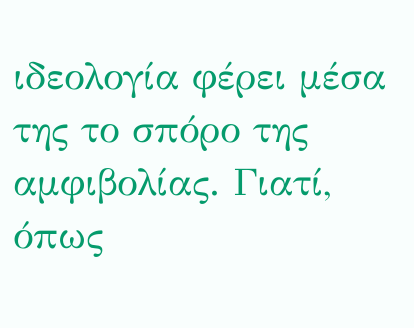ιδεολογία φέρει μέσα της το σπόρο της αμφιβολίας. Γιατί, όπως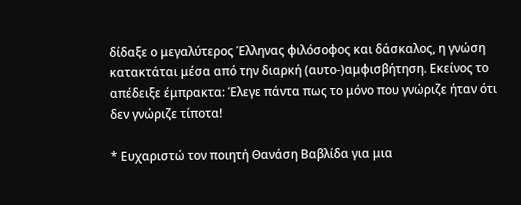δίδαξε ο μεγαλύτερος Έλληνας φιλόσοφος και δάσκαλος, η γνώση κατακτάται μέσα από την διαρκή (αυτο-)αμφισβήτηση. Εκείνος το απέδειξε έμπρακτα: Έλεγε πάντα πως το μόνο που γνώριζε ήταν ότι δεν γνώριζε τίποτα!

* Ευχαριστώ τον ποιητή Θανάση Βαβλίδα για μια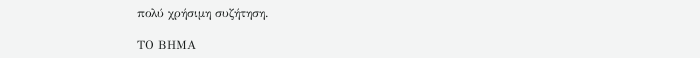πολύ χρήσιμη συζήτηση.

ΤΟ ΒΗΜΑ